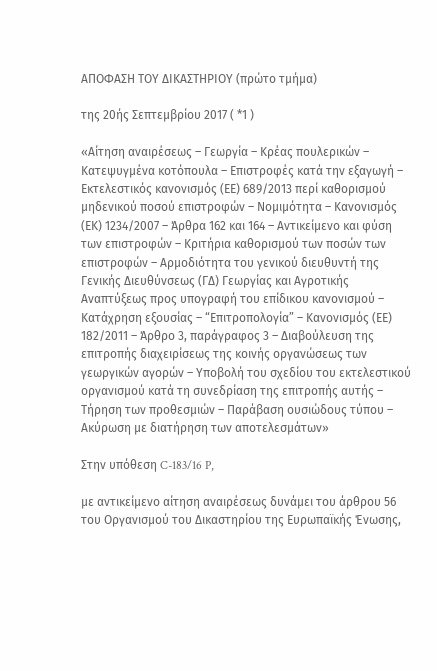ΑΠΟΦΑΣΗ ΤΟΥ ΔΙΚΑΣΤΗΡΙΟΥ (πρώτο τμήμα)

της 20ής Σεπτεμβρίου 2017 ( *1 )

«Αίτηση αναιρέσεως – Γεωργία – Κρέας πουλερικών – Κατεψυγμένα κοτόπουλα – Επιστροφές κατά την εξαγωγή – Εκτελεστικός κανονισμός (ΕΕ) 689/2013 περί καθορισμού μηδενικού ποσού επιστροφών – Νομιμότητα – Κανονισμός (ΕΚ) 1234/2007 – Άρθρα 162 και 164 – Αντικείμενο και φύση των επιστροφών – Κριτήρια καθορισμού των ποσών των επιστροφών – Αρμοδιότητα του γενικού διευθυντή της Γενικής Διευθύνσεως (ΓΔ) Γεωργίας και Αγροτικής Αναπτύξεως προς υπογραφή του επίδικου κανονισμού – Κατάχρηση εξουσίας – “Επιτροπολογία” – Κανονισμός (ΕΕ) 182/2011 – Άρθρο 3, παράγραφος 3 – Διαβούλευση της επιτροπής διαχειρίσεως της κοινής οργανώσεως των γεωργικών αγορών – Υποβολή του σχεδίου του εκτελεστικού οργανισμού κατά τη συνεδρίαση της επιτροπής αυτής – Τήρηση των προθεσμιών – Παράβαση ουσιώδους τύπου – Ακύρωση με διατήρηση των αποτελεσμάτων»

Στην υπόθεση C-183/16 P,

με αντικείμενο αίτηση αναιρέσεως δυνάμει του άρθρου 56 του Οργανισμού του Δικαστηρίου της Ευρωπαϊκής Ένωσης,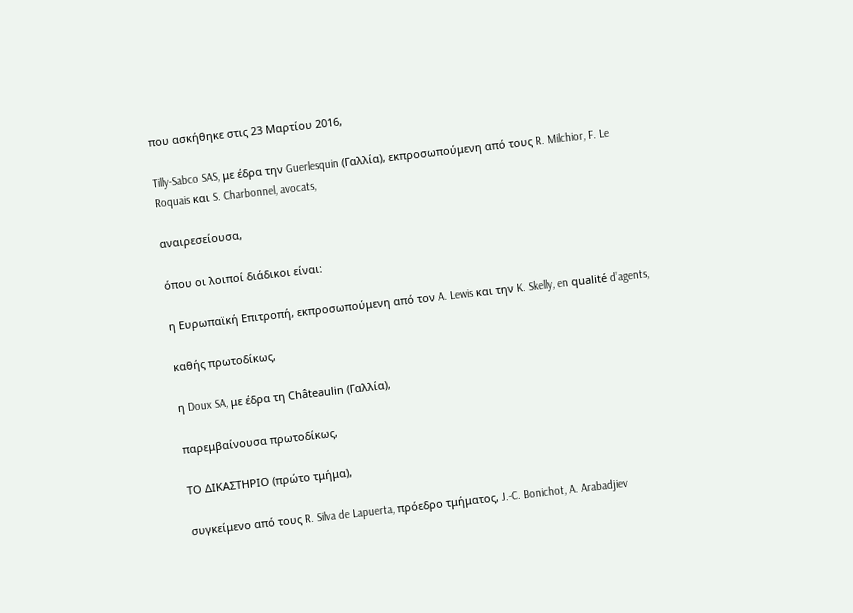που ασκήθηκε στις 23 Μαρτίου 2016,

Tilly-Sabco SAS, με έδρα την Guerlesquin (Γαλλία), εκπροσωπούμενη από τους R. Milchior, F. Le Roquais και S. Charbonnel, avocats,

αναιρεσείουσα,

όπου οι λοιποί διάδικοι είναι:

η Ευρωπαϊκή Επιτροπή, εκπροσωπούμενη από τον A. Lewis και την K. Skelly, en qualité d’agents,

καθής πρωτοδίκως,

η Doux SA, με έδρα τη Châteaulin (Γαλλία),

παρεμβαίνουσα πρωτοδίκως,

ΤΟ ΔΙΚΑΣΤΗΡΙΟ (πρώτο τμήμα),

συγκείμενο από τους R. Silva de Lapuerta, πρόεδρο τμήματος, J.‑C. Bonichot, A. Arabadjiev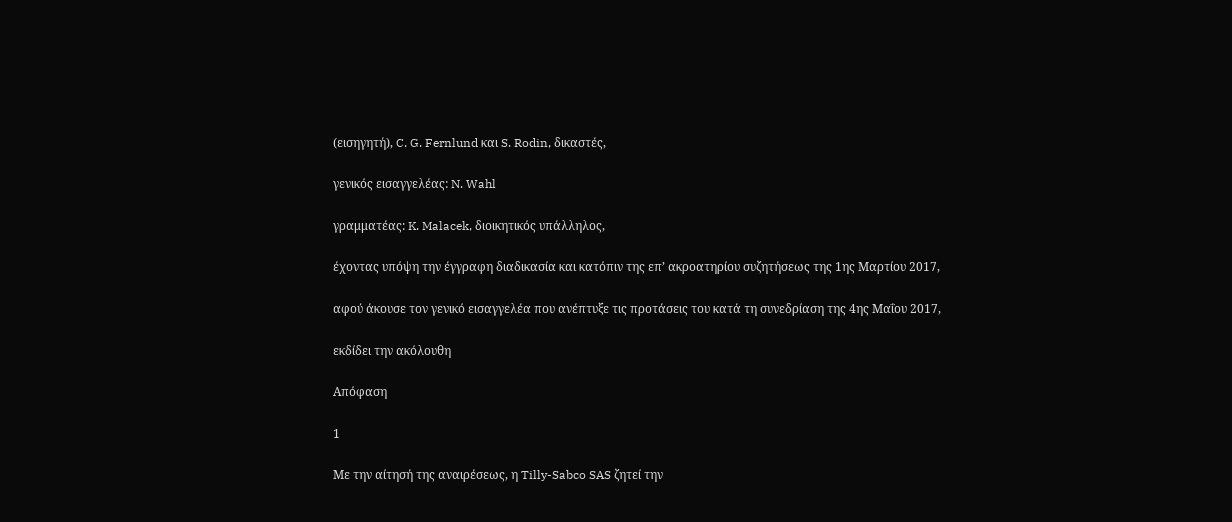(εισηγητή), C. G. Fernlund και S. Rodin, δικαστές,

γενικός εισαγγελέας: N. Wahl

γραμματέας: K. Malacek, διοικητικός υπάλληλος,

έχοντας υπόψη την έγγραφη διαδικασία και κατόπιν της επ’ ακροατηρίου συζητήσεως της 1ης Μαρτίου 2017,

αφού άκουσε τον γενικό εισαγγελέα που ανέπτυξε τις προτάσεις του κατά τη συνεδρίαση της 4ης Μαΐου 2017,

εκδίδει την ακόλουθη

Απόφαση

1

Με την αίτησή της αναιρέσεως, η Tilly-Sabco SAS ζητεί την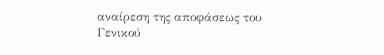αναίρεση της αποφάσεως του Γενικού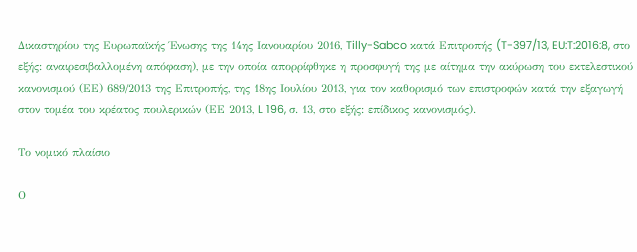Δικαστηρίου της Ευρωπαϊκής Ένωσης της 14ης Ιανουαρίου 2016, Tilly-Sabco κατά Επιτροπής (T-397/13, EU:T:2016:8, στο εξής: αναιρεσιβαλλομένη απόφαση), με την οποία απορρίφθηκε η προσφυγή της με αίτημα την ακύρωση του εκτελεστικού κανονισμού (ΕΕ) 689/2013 της Επιτροπής, της 18ης Ιουλίου 2013, για τον καθορισμό των επιστροφών κατά την εξαγωγή στον τομέα του κρέατος πουλερικών (ΕΕ 2013, L 196, σ. 13, στο εξής: επίδικος κανονισμός).

Το νομικό πλαίσιο

Ο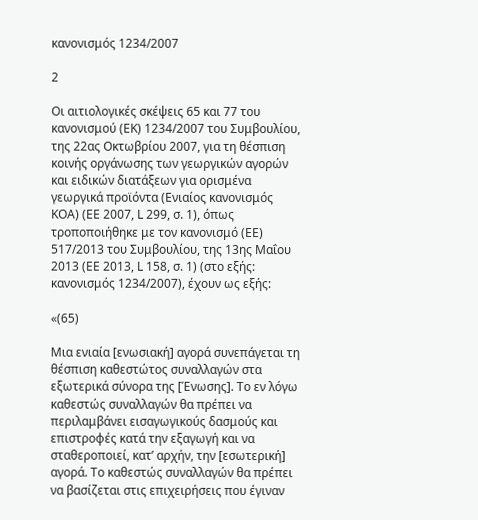κανονισμός 1234/2007

2

Οι αιτιολογικές σκέψεις 65 και 77 του κανονισμού (ΕΚ) 1234/2007 του Συμβουλίου, της 22ας Οκτωβρίου 2007, για τη θέσπιση κοινής οργάνωσης των γεωργικών αγορών και ειδικών διατάξεων για ορισμένα γεωργικά προϊόντα (Ενιαίος κανονισμός ΚΟΑ) (ΕΕ 2007, L 299, σ. 1), όπως τροποποιήθηκε με τον κανονισμό (ΕΕ) 517/2013 του Συμβουλίου, της 13ης Μαΐου 2013 (ΕΕ 2013, L 158, σ. 1) (στο εξής: κανονισμός 1234/2007), έχουν ως εξής:

«(65)

Μια ενιαία [ενωσιακή] αγορά συνεπάγεται τη θέσπιση καθεστώτος συναλλαγών στα εξωτερικά σύνορα της [Ένωσης]. Το εν λόγω καθεστώς συναλλαγών θα πρέπει να περιλαμβάνει εισαγωγικούς δασμούς και επιστροφές κατά την εξαγωγή και να σταθεροποιεί, κατ’ αρχήν, την [εσωτερική] αγορά. Το καθεστώς συναλλαγών θα πρέπει να βασίζεται στις επιχειρήσεις που έγιναν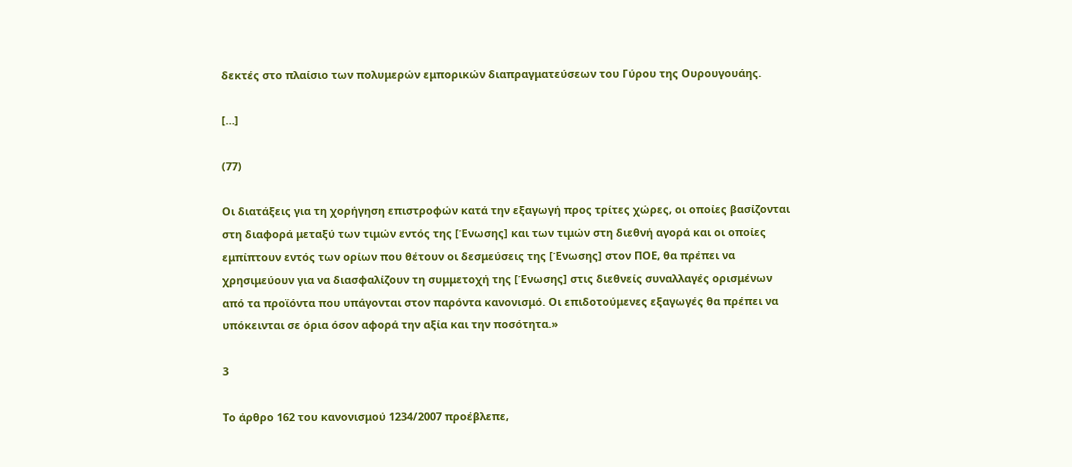δεκτές στο πλαίσιο των πολυμερών εμπορικών διαπραγματεύσεων του Γύρου της Ουρουγουάης.

[…]

(77)

Οι διατάξεις για τη χορήγηση επιστροφών κατά την εξαγωγή προς τρίτες χώρες, οι οποίες βασίζονται στη διαφορά μεταξύ των τιμών εντός της [Ένωσης] και των τιμών στη διεθνή αγορά και οι οποίες εμπίπτουν εντός των ορίων που θέτουν οι δεσμεύσεις της [Ένωσης] στον ΠΟΕ, θα πρέπει να χρησιμεύουν για να διασφαλίζουν τη συμμετοχή της [Ένωσης] στις διεθνείς συναλλαγές ορισμένων από τα προϊόντα που υπάγονται στον παρόντα κανονισμό. Οι επιδοτούμενες εξαγωγές θα πρέπει να υπόκεινται σε όρια όσον αφορά την αξία και την ποσότητα.»

3

Το άρθρο 162 του κανονισμού 1234/2007 προέβλεπε,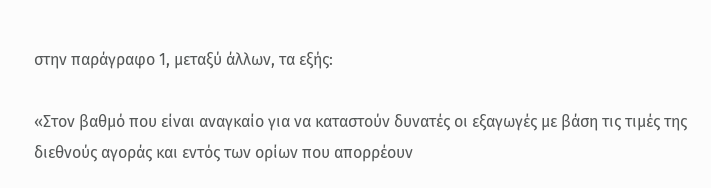στην παράγραφο 1, μεταξύ άλλων, τα εξής:

«Στον βαθμό που είναι αναγκαίο για να καταστούν δυνατές οι εξαγωγές με βάση τις τιμές της διεθνούς αγοράς και εντός των ορίων που απορρέουν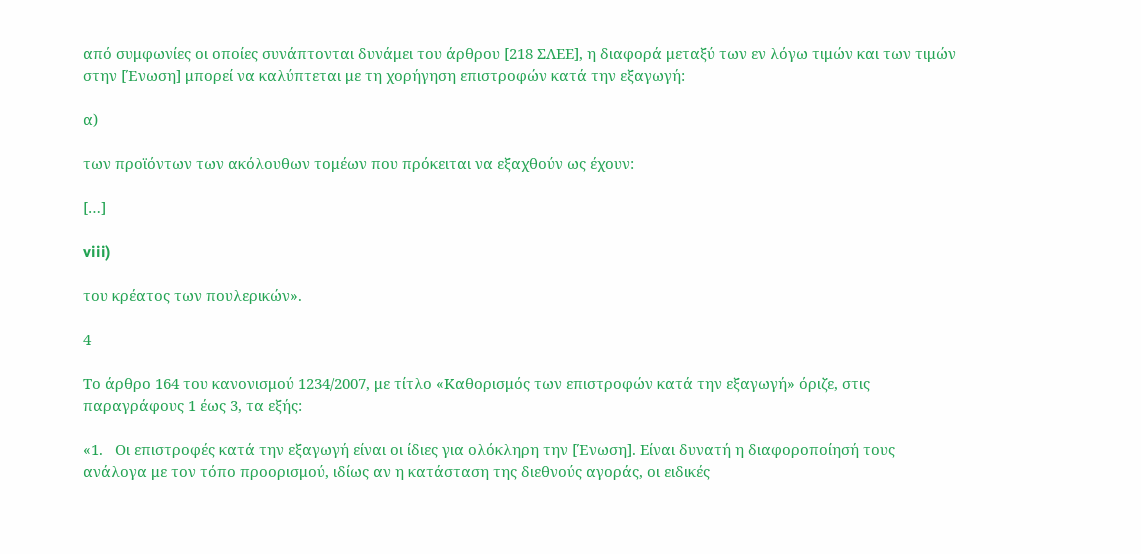από συμφωνίες οι οποίες συνάπτονται δυνάμει του άρθρου [218 ΣΛΕΕ], η διαφορά μεταξύ των εν λόγω τιμών και των τιμών στην [Ένωση] μπορεί να καλύπτεται με τη χορήγηση επιστροφών κατά την εξαγωγή:

α)

των προϊόντων των ακόλουθων τομέων που πρόκειται να εξαχθούν ως έχουν:

[…]

viii)

του κρέατος των πουλερικών».

4

Το άρθρο 164 του κανονισμού 1234/2007, με τίτλο «Καθορισμός των επιστροφών κατά την εξαγωγή» όριζε, στις παραγράφους 1 έως 3, τα εξής:

«1.   Οι επιστροφές κατά την εξαγωγή είναι οι ίδιες για ολόκληρη την [Ένωση]. Είναι δυνατή η διαφοροποίησή τους ανάλογα με τον τόπο προορισμού, ιδίως αν η κατάσταση της διεθνούς αγοράς, οι ειδικές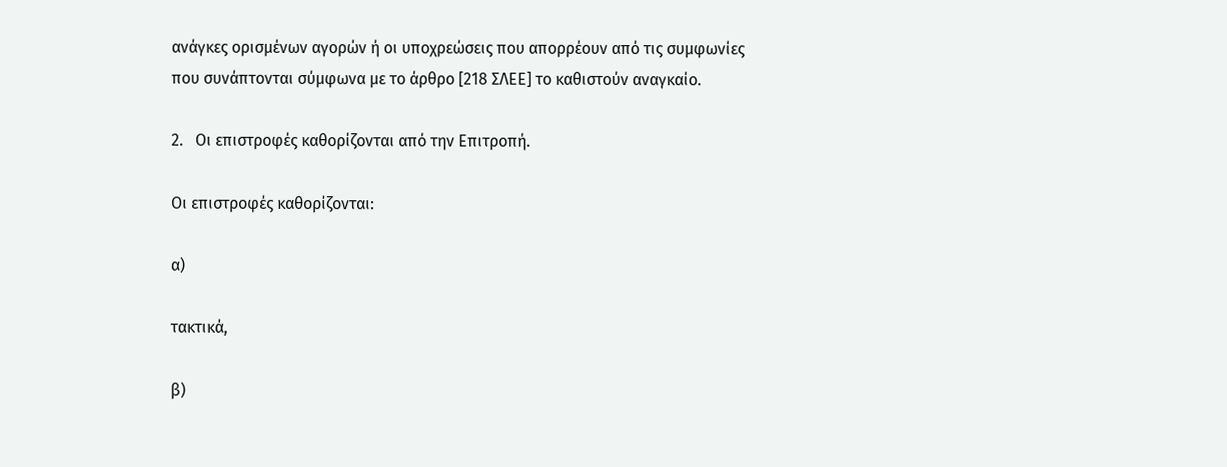ανάγκες ορισμένων αγορών ή οι υποχρεώσεις που απορρέουν από τις συμφωνίες που συνάπτονται σύμφωνα με το άρθρο [218 ΣΛΕΕ] το καθιστούν αναγκαίο.

2.   Οι επιστροφές καθορίζονται από την Επιτροπή.

Οι επιστροφές καθορίζονται:

α)

τακτικά,

β)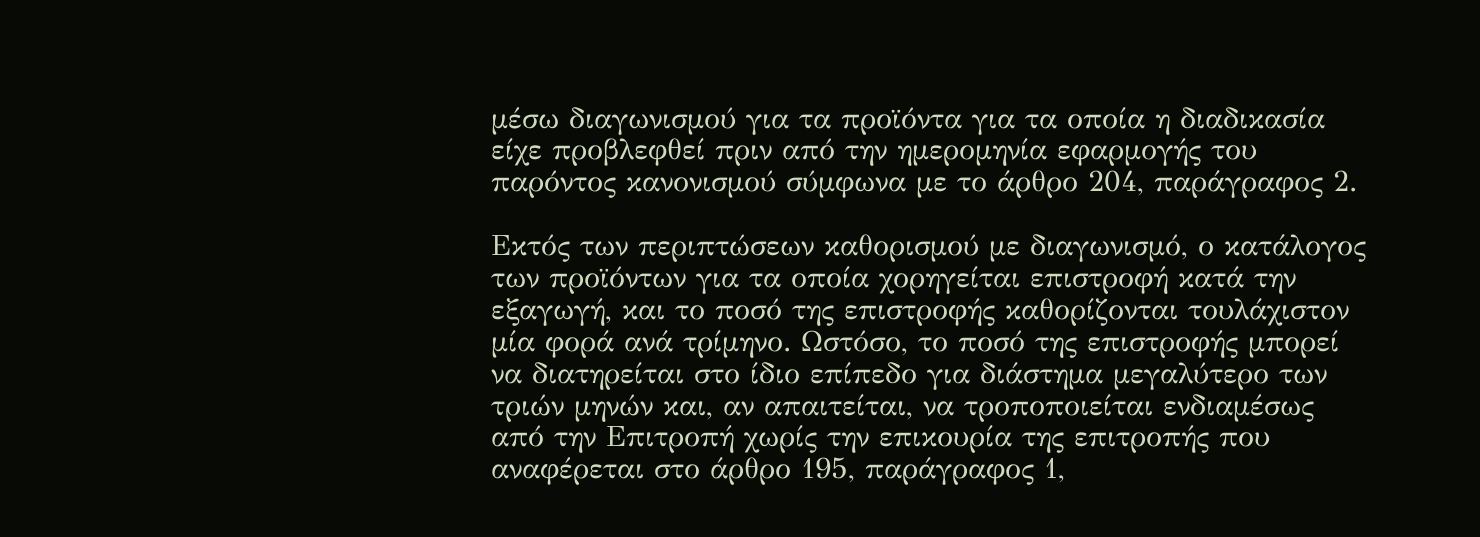μέσω διαγωνισμού για τα προϊόντα για τα οποία η διαδικασία είχε προβλεφθεί πριν από την ημερομηνία εφαρμογής του παρόντος κανονισμού σύμφωνα με το άρθρο 204, παράγραφος 2.

Εκτός των περιπτώσεων καθορισμού με διαγωνισμό, ο κατάλογος των προϊόντων για τα οποία χορηγείται επιστροφή κατά την εξαγωγή, και το ποσό της επιστροφής καθορίζονται τουλάχιστον μία φορά ανά τρίμηνο. Ωστόσο, το ποσό της επιστροφής μπορεί να διατηρείται στο ίδιο επίπεδο για διάστημα μεγαλύτερο των τριών μηνών και, αν απαιτείται, να τροποποιείται ενδιαμέσως από την Επιτροπή χωρίς την επικουρία της επιτροπής που αναφέρεται στο άρθρο 195, παράγραφος 1,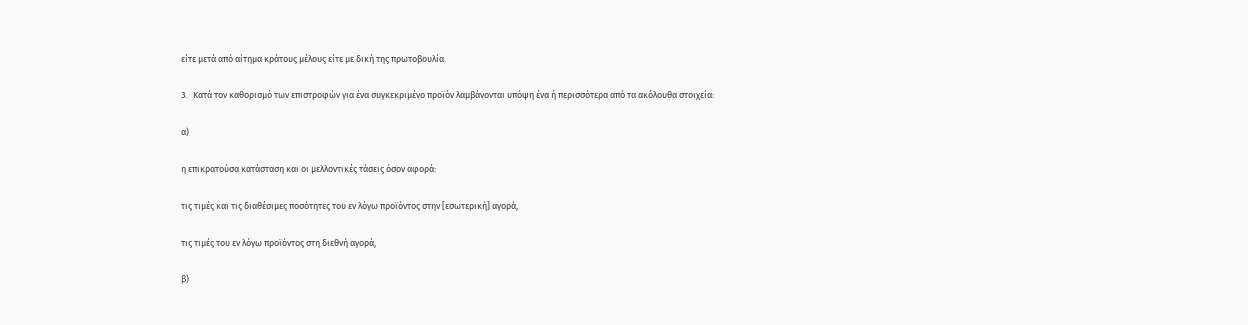είτε μετά από αίτημα κράτους μέλους είτε με δική της πρωτοβουλία.

3.   Κατά τον καθορισμό των επιστροφών για ένα συγκεκριμένο προϊόν λαμβάνονται υπόψη ένα ή περισσότερα από τα ακόλουθα στοιχεία:

α)

η επικρατούσα κατάσταση και οι μελλοντικές τάσεις όσον αφορά:

τις τιμές και τις διαθέσιμες ποσότητες του εν λόγω προϊόντος στην [εσωτερική] αγορά,

τις τιμές του εν λόγω προϊόντος στη διεθνή αγορά,

β)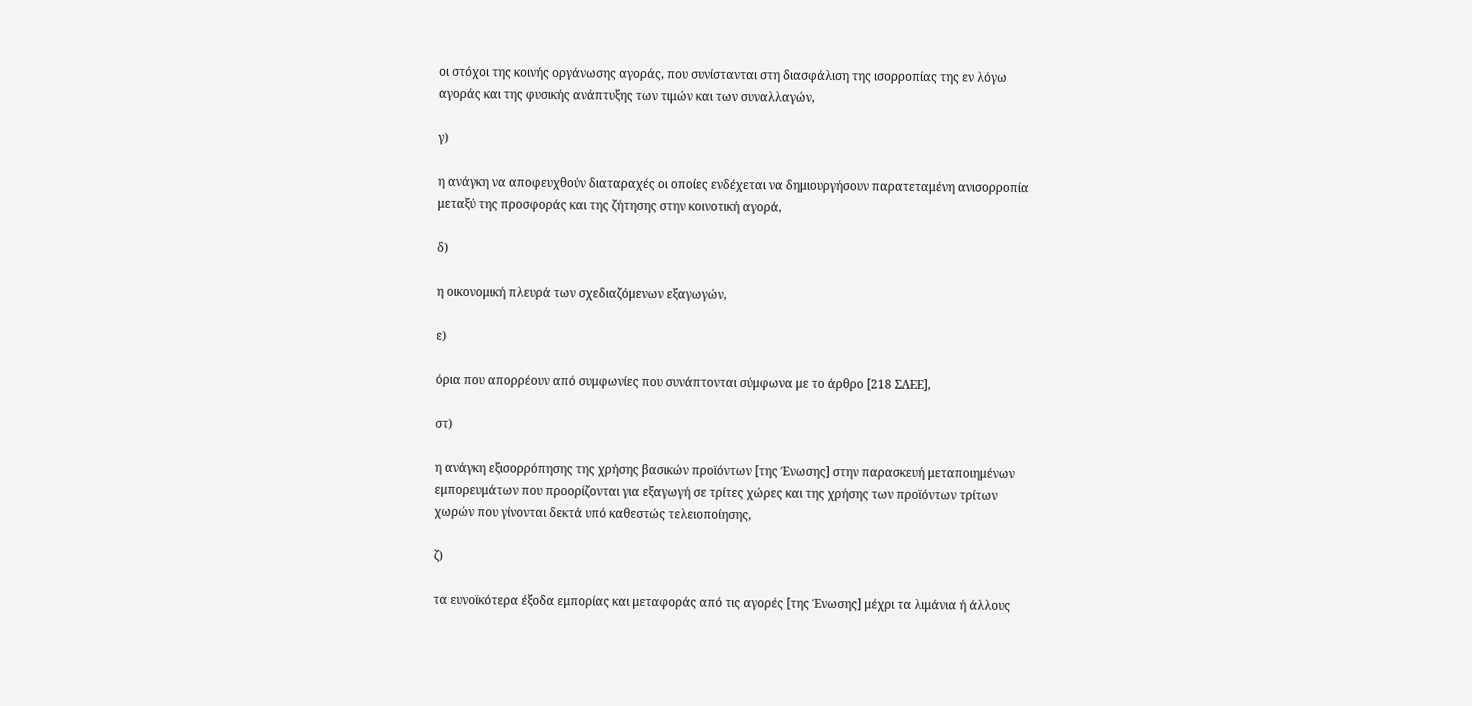οι στόχοι της κοινής οργάνωσης αγοράς, που συνίστανται στη διασφάλιση της ισορροπίας της εν λόγω αγοράς και της φυσικής ανάπτυξης των τιμών και των συναλλαγών,

γ)

η ανάγκη να αποφευχθούν διαταραχές οι οποίες ενδέχεται να δημιουργήσουν παρατεταμένη ανισορροπία μεταξύ της προσφοράς και της ζήτησης στην κοινοτική αγορά,

δ)

η οικονομική πλευρά των σχεδιαζόμενων εξαγωγών,

ε)

όρια που απορρέουν από συμφωνίες που συνάπτονται σύμφωνα με το άρθρο [218 ΣΛΕΕ],

στ)

η ανάγκη εξισορρόπησης της χρήσης βασικών προϊόντων [της Ένωσης] στην παρασκευή μεταποιημένων εμπορευμάτων που προορίζονται για εξαγωγή σε τρίτες χώρες και της χρήσης των προϊόντων τρίτων χωρών που γίνονται δεκτά υπό καθεστώς τελειοποίησης,

ζ)

τα ευνοϊκότερα έξοδα εμπορίας και μεταφοράς από τις αγορές [της Ένωσης] μέχρι τα λιμάνια ή άλλους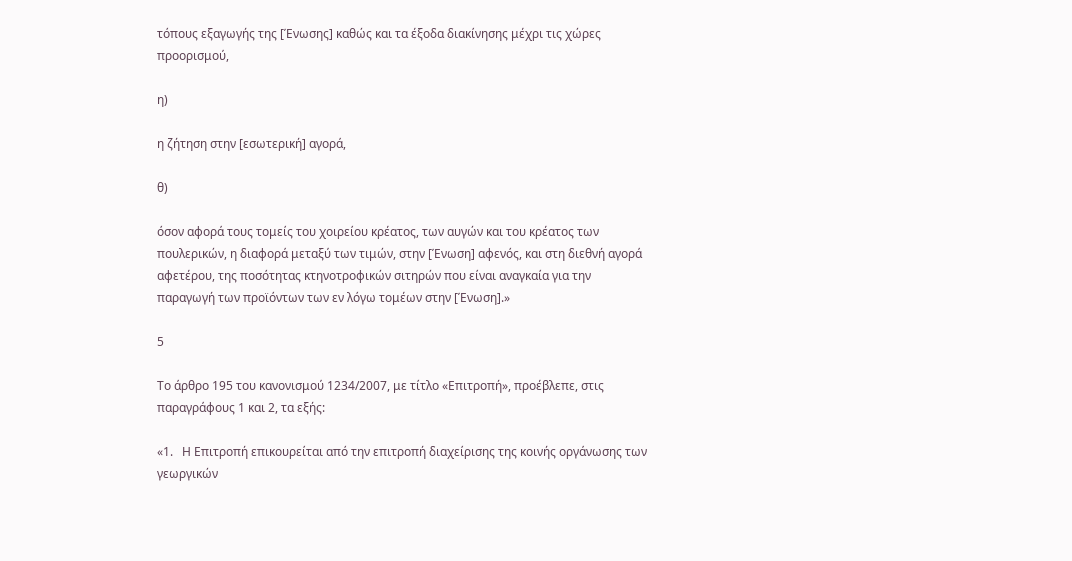τόπους εξαγωγής της [Ένωσης] καθώς και τα έξοδα διακίνησης μέχρι τις χώρες προορισμού,

η)

η ζήτηση στην [εσωτερική] αγορά,

θ)

όσον αφορά τους τομείς του χοιρείου κρέατος, των αυγών και του κρέατος των πουλερικών, η διαφορά μεταξύ των τιμών, στην [Ένωση] αφενός, και στη διεθνή αγορά αφετέρου, της ποσότητας κτηνοτροφικών σιτηρών που είναι αναγκαία για την παραγωγή των προϊόντων των εν λόγω τομέων στην [Ένωση].»

5

Το άρθρο 195 του κανονισμού 1234/2007, με τίτλο «Επιτροπή», προέβλεπε, στις παραγράφους 1 και 2, τα εξής:

«1.   Η Επιτροπή επικουρείται από την επιτροπή διαχείρισης της κοινής οργάνωσης των γεωργικών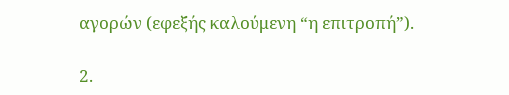αγορών (εφεξής καλούμενη “η επιτροπή”).

2.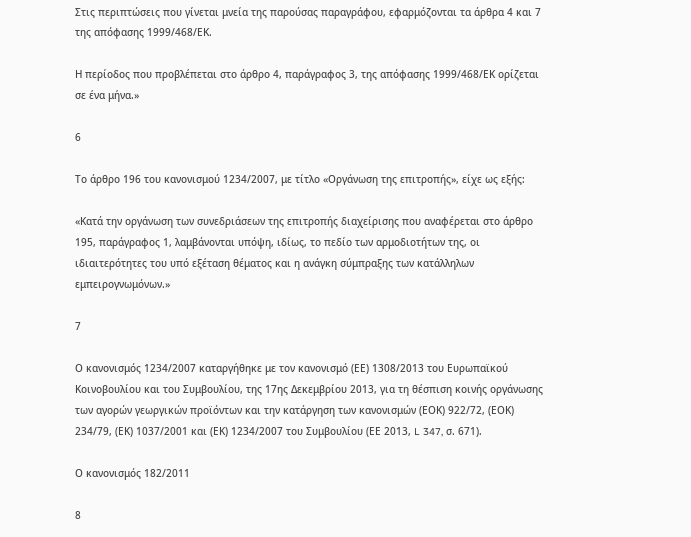Στις περιπτώσεις που γίνεται μνεία της παρούσας παραγράφου, εφαρμόζονται τα άρθρα 4 και 7 της απόφασης 1999/468/ΕΚ.

Η περίοδος που προβλέπεται στο άρθρο 4, παράγραφος 3, της απόφασης 1999/468/ΕΚ ορίζεται σε ένα μήνα.»

6

Το άρθρο 196 του κανονισμού 1234/2007, με τίτλο «Οργάνωση της επιτροπής», είχε ως εξής:

«Κατά την οργάνωση των συνεδριάσεων της επιτροπής διαχείρισης που αναφέρεται στο άρθρο 195, παράγραφος 1, λαμβάνονται υπόψη, ιδίως, το πεδίο των αρμοδιοτήτων της, οι ιδιαιτερότητες του υπό εξέταση θέματος και η ανάγκη σύμπραξης των κατάλληλων εμπειρογνωμόνων.»

7

Ο κανονισμός 1234/2007 καταργήθηκε με τον κανονισμό (ΕΕ) 1308/2013 του Ευρωπαϊκού Κοινοβουλίου και του Συμβουλίου, της 17ης Δεκεμβρίου 2013, για τη θέσπιση κοινής οργάνωσης των αγορών γεωργικών προϊόντων και την κατάργηση των κανονισμών (ΕΟΚ) 922/72, (ΕΟΚ) 234/79, (ΕΚ) 1037/2001 και (ΕΚ) 1234/2007 του Συμβουλίου (ΕΕ 2013, L 347, σ. 671).

Ο κανονισμός 182/2011

8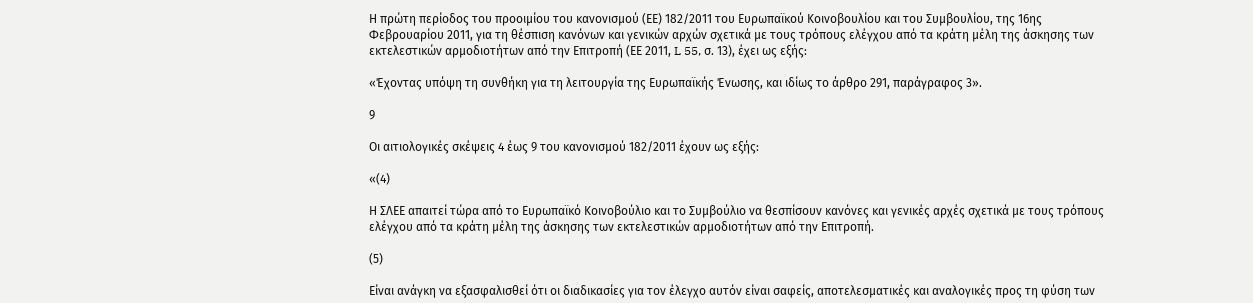Η πρώτη περίοδος του προοιμίου του κανονισμού (ΕΕ) 182/2011 του Ευρωπαϊκού Κοινοβουλίου και του Συμβουλίου, της 16ης Φεβρουαρίου 2011, για τη θέσπιση κανόνων και γενικών αρχών σχετικά με τους τρόπους ελέγχου από τα κράτη μέλη της άσκησης των εκτελεστικών αρμοδιοτήτων από την Επιτροπή (ΕΕ 2011, L 55, σ. 13), έχει ως εξής:

«Έχοντας υπόψη τη συνθήκη για τη λειτουργία της Ευρωπαϊκής Ένωσης, και ιδίως το άρθρο 291, παράγραφος 3».

9

Οι αιτιολογικές σκέψεις 4 έως 9 του κανονισμού 182/2011 έχουν ως εξής:

«(4)

Η ΣΛΕΕ απαιτεί τώρα από το Ευρωπαϊκό Κοινοβούλιο και το Συμβούλιο να θεσπίσουν κανόνες και γενικές αρχές σχετικά με τους τρόπους ελέγχου από τα κράτη μέλη της άσκησης των εκτελεστικών αρμοδιοτήτων από την Επιτροπή.

(5)

Είναι ανάγκη να εξασφαλισθεί ότι οι διαδικασίες για τον έλεγχο αυτόν είναι σαφείς, αποτελεσματικές και αναλογικές προς τη φύση των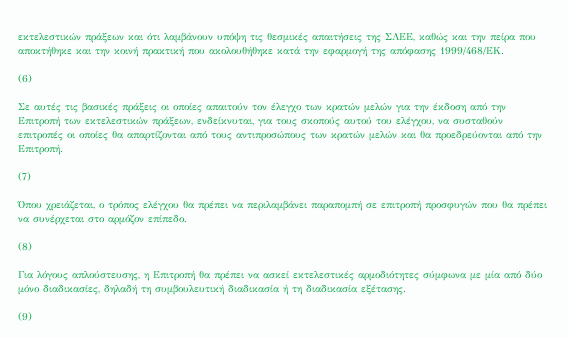εκτελεστικών πράξεων και ότι λαμβάνουν υπόψη τις θεσμικές απαιτήσεις της ΣΛΕΕ, καθώς και την πείρα που αποκτήθηκε και την κοινή πρακτική που ακολουθήθηκε κατά την εφαρμογή της απόφασης 1999/468/ΕΚ.

(6)

Σε αυτές τις βασικές πράξεις οι οποίες απαιτούν τον έλεγχο των κρατών μελών για την έκδοση από την Επιτροπή των εκτελεστικών πράξεων, ενδείκνυται, για τους σκοπούς αυτού του ελέγχου, να συσταθούν επιτροπές οι οποίες θα απαρτίζονται από τους αντιπροσώπους των κρατών μελών και θα προεδρεύονται από την Επιτροπή.

(7)

Όπου χρειάζεται, ο τρόπος ελέγχου θα πρέπει να περιλαμβάνει παραπομπή σε επιτροπή προσφυγών που θα πρέπει να συνέρχεται στο αρμόζον επίπεδο.

(8)

Για λόγους απλούστευσης, η Επιτροπή θα πρέπει να ασκεί εκτελεστικές αρμοδιότητες σύμφωνα με μία από δύο μόνο διαδικασίες, δηλαδή τη συμβουλευτική διαδικασία ή τη διαδικασία εξέτασης.

(9)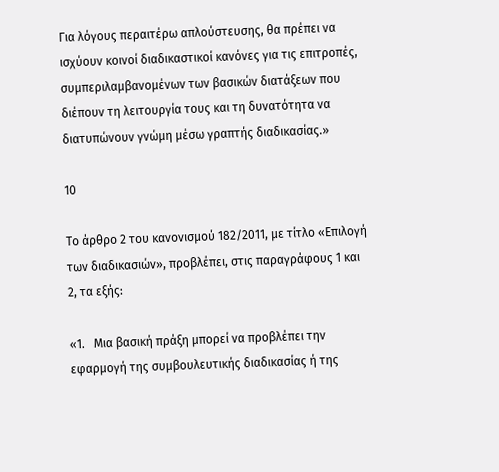Για λόγους περαιτέρω απλούστευσης, θα πρέπει να ισχύουν κοινοί διαδικαστικοί κανόνες για τις επιτροπές, συμπεριλαμβανομένων των βασικών διατάξεων που διέπουν τη λειτουργία τους και τη δυνατότητα να διατυπώνουν γνώμη μέσω γραπτής διαδικασίας.»

10

Το άρθρο 2 του κανονισμού 182/2011, με τίτλο «Επιλογή των διαδικασιών», προβλέπει, στις παραγράφους 1 και 2, τα εξής:

«1.   Μια βασική πράξη μπορεί να προβλέπει την εφαρμογή της συμβουλευτικής διαδικασίας ή της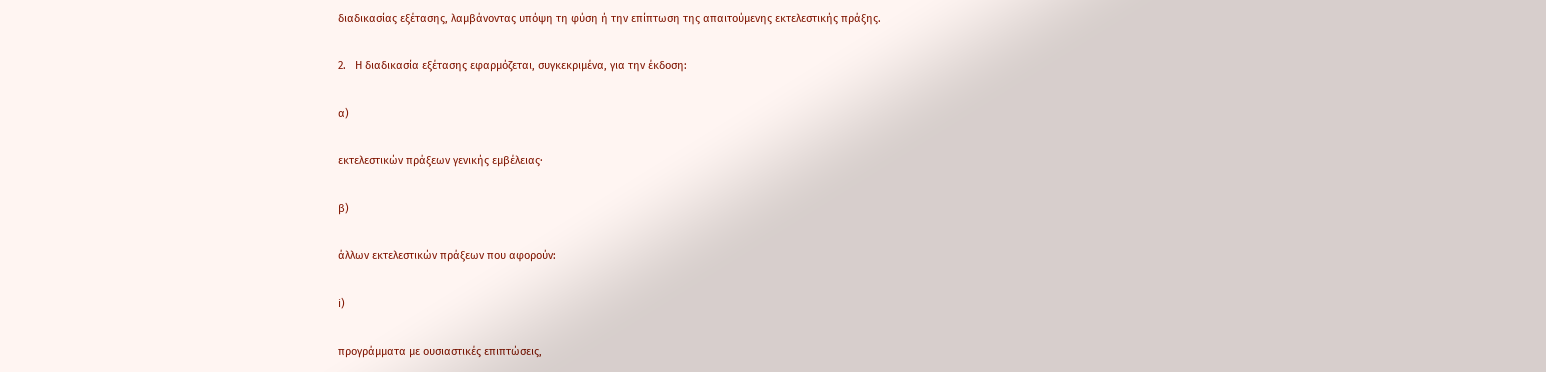διαδικασίας εξέτασης, λαμβάνοντας υπόψη τη φύση ή την επίπτωση της απαιτούμενης εκτελεστικής πράξης.

2.   Η διαδικασία εξέτασης εφαρμόζεται, συγκεκριμένα, για την έκδοση:

α)

εκτελεστικών πράξεων γενικής εμβέλειας·

β)

άλλων εκτελεστικών πράξεων που αφορούν:

i)

προγράμματα με ουσιαστικές επιπτώσεις,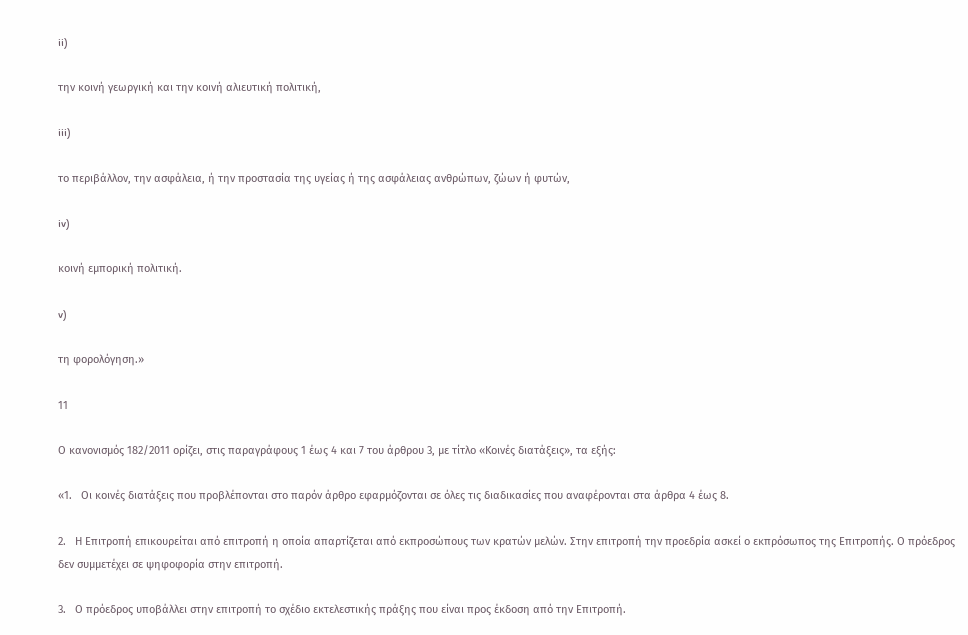ii)

την κοινή γεωργική και την κοινή αλιευτική πολιτική,

iii)

το περιβάλλον, την ασφάλεια, ή την προστασία της υγείας ή της ασφάλειας ανθρώπων, ζώων ή φυτών,

iv)

κοινή εμπορική πολιτική.

v)

τη φορολόγηση.»

11

Ο κανονισμός 182/2011 ορίζει, στις παραγράφους 1 έως 4 και 7 του άρθρου 3, με τίτλο «Κοινές διατάξεις», τα εξής:

«1.   Οι κοινές διατάξεις που προβλέπονται στο παρόν άρθρο εφαρμόζονται σε όλες τις διαδικασίες που αναφέρονται στα άρθρα 4 έως 8.

2.   Η Επιτροπή επικουρείται από επιτροπή η οποία απαρτίζεται από εκπροσώπους των κρατών μελών. Στην επιτροπή την προεδρία ασκεί ο εκπρόσωπος της Επιτροπής. Ο πρόεδρος δεν συμμετέχει σε ψηφοφορία στην επιτροπή.

3.   Ο πρόεδρος υποβάλλει στην επιτροπή το σχέδιο εκτελεστικής πράξης που είναι προς έκδοση από την Επιτροπή.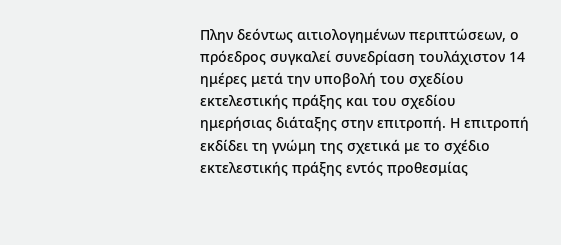Πλην δεόντως αιτιολογημένων περιπτώσεων, ο πρόεδρος συγκαλεί συνεδρίαση τουλάχιστον 14 ημέρες μετά την υποβολή του σχεδίου εκτελεστικής πράξης και του σχεδίου ημερήσιας διάταξης στην επιτροπή. Η επιτροπή εκδίδει τη γνώμη της σχετικά με το σχέδιο εκτελεστικής πράξης εντός προθεσμίας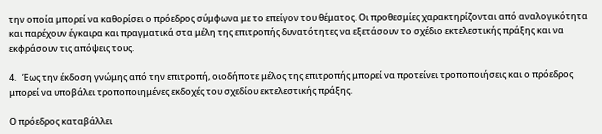την οποία μπορεί να καθορίσει ο πρόεδρος σύμφωνα με το επείγον του θέματος. Οι προθεσμίες χαρακτηρίζονται από αναλογικότητα και παρέχουν έγκαιρα και πραγματικά στα μέλη της επιτροπής δυνατότητες να εξετάσουν το σχέδιο εκτελεστικής πράξης και να εκφράσουν τις απόψεις τους.

4.   Έως την έκδοση γνώμης από την επιτροπή, οιοδήποτε μέλος της επιτροπής μπορεί να προτείνει τροποποιήσεις και ο πρόεδρος μπορεί να υποβάλει τροποποιημένες εκδοχές του σχεδίου εκτελεστικής πράξης.

Ο πρόεδρος καταβάλλει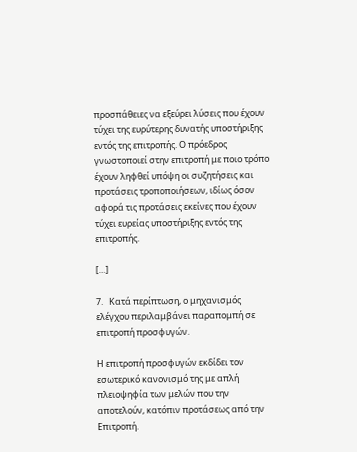προσπάθειες να εξεύρει λύσεις που έχουν τύχει της ευρύτερης δυνατής υποστήριξης εντός της επιτροπής. Ο πρόεδρος γνωστοποιεί στην επιτροπή με ποιο τρόπο έχουν ληφθεί υπόψη οι συζητήσεις και προτάσεις τροποποιήσεων, ιδίως όσον αφορά τις προτάσεις εκείνες που έχουν τύχει ευρείας υποστήριξης εντός της επιτροπής.

[…]

7.   Κατά περίπτωση, ο μηχανισμός ελέγχου περιλαμβάνει παραπομπή σε επιτροπή προσφυγών.

Η επιτροπή προσφυγών εκδίδει τον εσωτερικό κανονισμό της με απλή πλειοψηφία των μελών που την αποτελούν, κατόπιν προτάσεως από την Επιτροπή.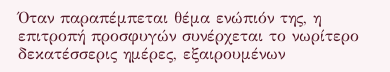Όταν παραπέμπεται θέμα ενώπιόν της, η επιτροπή προσφυγών συνέρχεται το νωρίτερο δεκατέσσερις ημέρες, εξαιρουμένων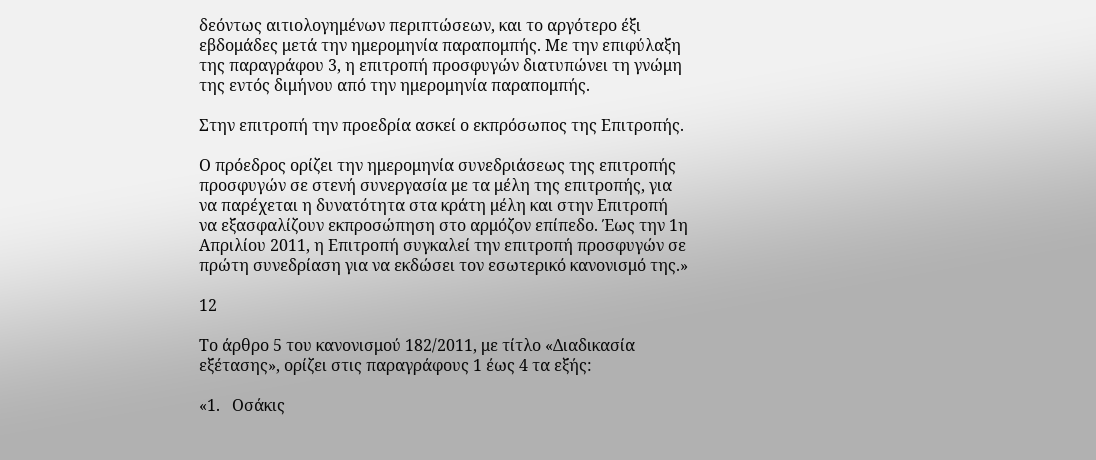δεόντως αιτιολογημένων περιπτώσεων, και το αργότερο έξι εβδομάδες μετά την ημερομηνία παραπομπής. Με την επιφύλαξη της παραγράφου 3, η επιτροπή προσφυγών διατυπώνει τη γνώμη της εντός διμήνου από την ημερομηνία παραπομπής.

Στην επιτροπή την προεδρία ασκεί ο εκπρόσωπος της Επιτροπής.

Ο πρόεδρος ορίζει την ημερομηνία συνεδριάσεως της επιτροπής προσφυγών σε στενή συνεργασία με τα μέλη της επιτροπής, για να παρέχεται η δυνατότητα στα κράτη μέλη και στην Επιτροπή να εξασφαλίζουν εκπροσώπηση στο αρμόζον επίπεδο. Έως την 1η Απριλίου 2011, η Επιτροπή συγκαλεί την επιτροπή προσφυγών σε πρώτη συνεδρίαση για να εκδώσει τον εσωτερικό κανονισμό της.»

12

Το άρθρο 5 του κανονισμού 182/2011, με τίτλο «Διαδικασία εξέτασης», ορίζει στις παραγράφους 1 έως 4 τα εξής:

«1.   Οσάκις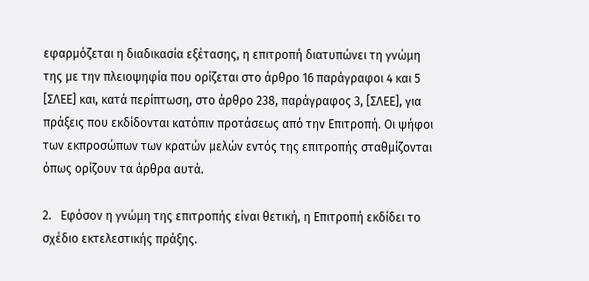εφαρμόζεται η διαδικασία εξέτασης, η επιτροπή διατυπώνει τη γνώμη της με την πλειοψηφία που ορίζεται στο άρθρο 16 παράγραφοι 4 και 5 [ΣΛΕΕ] και, κατά περίπτωση, στο άρθρο 238, παράγραφος 3, [ΣΛΕΕ], για πράξεις που εκδίδονται κατόπιν προτάσεως από την Επιτροπή. Οι ψήφοι των εκπροσώπων των κρατών μελών εντός της επιτροπής σταθμίζονται όπως ορίζουν τα άρθρα αυτά.

2.   Εφόσον η γνώμη της επιτροπής είναι θετική, η Επιτροπή εκδίδει το σχέδιο εκτελεστικής πράξης.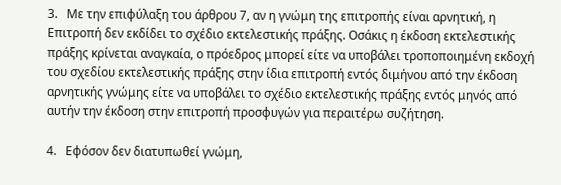3.   Με την επιφύλαξη του άρθρου 7, αν η γνώμη της επιτροπής είναι αρνητική, η Επιτροπή δεν εκδίδει το σχέδιο εκτελεστικής πράξης. Οσάκις η έκδοση εκτελεστικής πράξης κρίνεται αναγκαία, ο πρόεδρος μπορεί είτε να υποβάλει τροποποιημένη εκδοχή του σχεδίου εκτελεστικής πράξης στην ίδια επιτροπή εντός διμήνου από την έκδοση αρνητικής γνώμης είτε να υποβάλει το σχέδιο εκτελεστικής πράξης εντός μηνός από αυτήν την έκδοση στην επιτροπή προσφυγών για περαιτέρω συζήτηση.

4.   Εφόσον δεν διατυπωθεί γνώμη,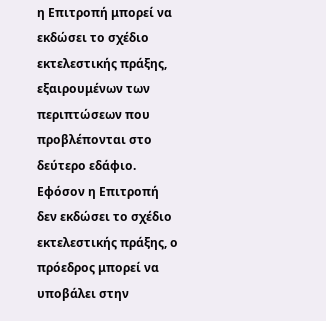η Επιτροπή μπορεί να εκδώσει το σχέδιο εκτελεστικής πράξης, εξαιρουμένων των περιπτώσεων που προβλέπονται στο δεύτερο εδάφιο. Εφόσον η Επιτροπή δεν εκδώσει το σχέδιο εκτελεστικής πράξης, ο πρόεδρος μπορεί να υποβάλει στην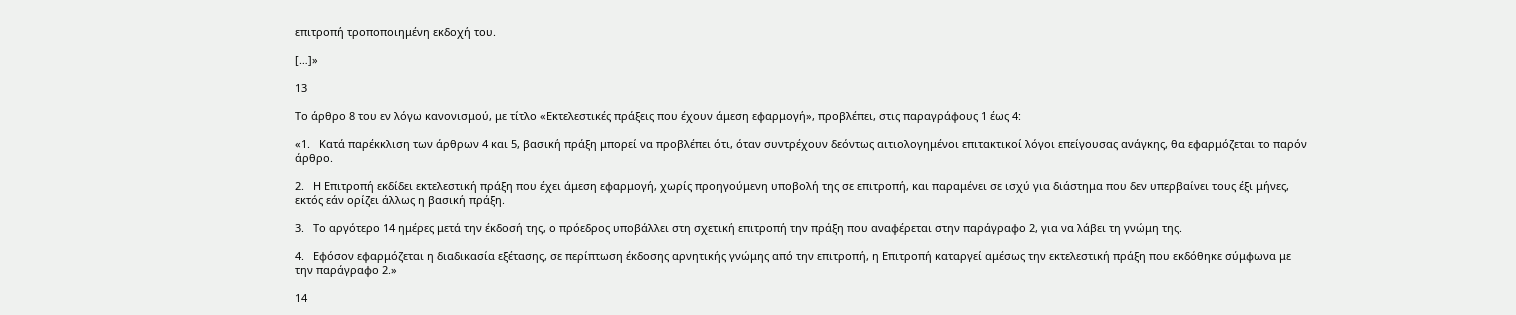επιτροπή τροποποιημένη εκδοχή του.

[…]»

13

Το άρθρο 8 του εν λόγω κανονισμού, με τίτλο «Εκτελεστικές πράξεις που έχουν άμεση εφαρμογή», προβλέπει, στις παραγράφους 1 έως 4:

«1.   Κατά παρέκκλιση των άρθρων 4 και 5, βασική πράξη μπορεί να προβλέπει ότι, όταν συντρέχουν δεόντως αιτιολογημένοι επιτακτικοί λόγοι επείγουσας ανάγκης, θα εφαρμόζεται το παρόν άρθρο.

2.   Η Επιτροπή εκδίδει εκτελεστική πράξη που έχει άμεση εφαρμογή, χωρίς προηγούμενη υποβολή της σε επιτροπή, και παραμένει σε ισχύ για διάστημα που δεν υπερβαίνει τους έξι μήνες, εκτός εάν ορίζει άλλως η βασική πράξη.

3.   Το αργότερο 14 ημέρες μετά την έκδοσή της, ο πρόεδρος υποβάλλει στη σχετική επιτροπή την πράξη που αναφέρεται στην παράγραφο 2, για να λάβει τη γνώμη της.

4.   Εφόσον εφαρμόζεται η διαδικασία εξέτασης, σε περίπτωση έκδοσης αρνητικής γνώμης από την επιτροπή, η Επιτροπή καταργεί αμέσως την εκτελεστική πράξη που εκδόθηκε σύμφωνα με την παράγραφο 2.»

14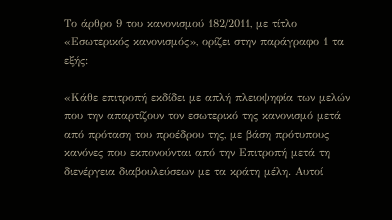Το άρθρο 9 του κανονισμού 182/2011, με τίτλο «Εσωτερικός κανονισμός», ορίζει στην παράγραφο 1 τα εξής:

«Κάθε επιτροπή εκδίδει με απλή πλειοψηφία των μελών που την απαρτίζουν τον εσωτερικό της κανονισμό μετά από πρόταση του προέδρου της, με βάση πρότυπους κανόνες που εκπονούνται από την Επιτροπή μετά τη διενέργεια διαβουλεύσεων με τα κράτη μέλη. Αυτοί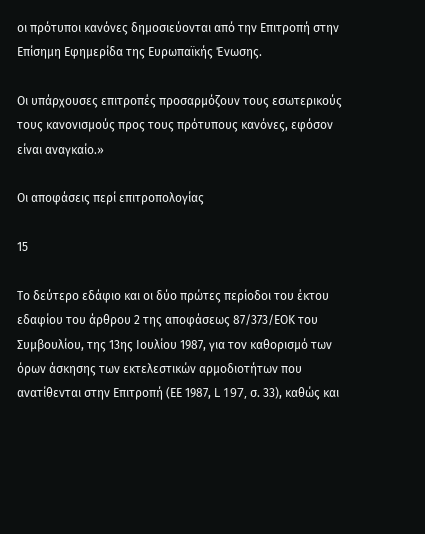οι πρότυποι κανόνες δημοσιεύονται από την Επιτροπή στην Επίσημη Εφημερίδα της Ευρωπαϊκής Ένωσης.

Οι υπάρχουσες επιτροπές προσαρμόζουν τους εσωτερικούς τους κανονισμούς προς τους πρότυπους κανόνες, εφόσον είναι αναγκαίο.»

Οι αποφάσεις περί επιτροπολογίας

15

Το δεύτερο εδάφιο και οι δύο πρώτες περίοδοι του έκτου εδαφίου του άρθρου 2 της αποφάσεως 87/373/ΕΟΚ του Συμβουλίου, της 13ης Ιουλίου 1987, για τον καθορισμό των όρων άσκησης των εκτελεστικών αρμοδιοτήτων που ανατίθενται στην Επιτροπή (ΕΕ 1987, L 197, σ. 33), καθώς και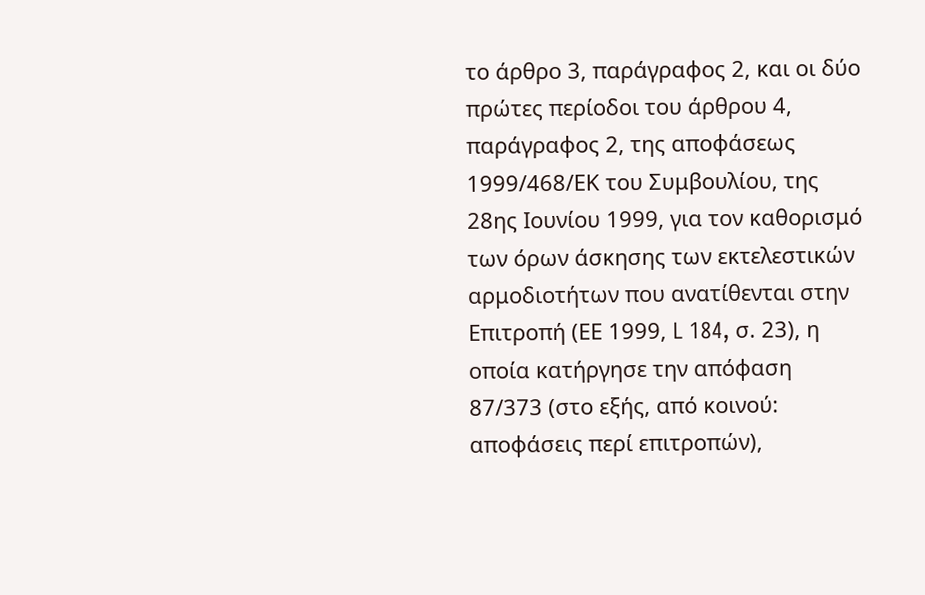το άρθρο 3, παράγραφος 2, και οι δύο πρώτες περίοδοι του άρθρου 4, παράγραφος 2, της αποφάσεως 1999/468/ΕΚ του Συμβουλίου, της 28ης Ιουνίου 1999, για τον καθορισμό των όρων άσκησης των εκτελεστικών αρμοδιοτήτων που ανατίθενται στην Επιτροπή (ΕΕ 1999, L 184, σ. 23), η οποία κατήργησε την απόφαση 87/373 (στο εξής, από κοινού: αποφάσεις περί επιτροπών),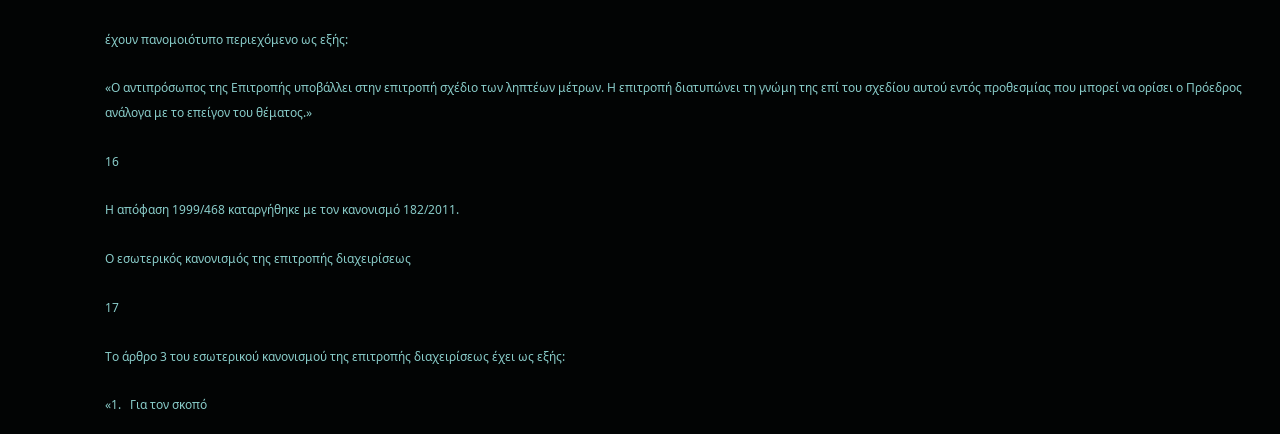έχουν πανομοιότυπο περιεχόμενο ως εξής:

«Ο αντιπρόσωπος της Επιτροπής υποβάλλει στην επιτροπή σχέδιο των ληπτέων μέτρων. Η επιτροπή διατυπώνει τη γνώμη της επί του σχεδίου αυτού εντός προθεσμίας που μπορεί να ορίσει ο Πρόεδρος ανάλογα με το επείγον του θέματος.»

16

Η απόφαση 1999/468 καταργήθηκε με τον κανονισμό 182/2011.

Ο εσωτερικός κανονισμός της επιτροπής διαχειρίσεως

17

Το άρθρο 3 του εσωτερικού κανονισμού της επιτροπής διαχειρίσεως έχει ως εξής:

«1.   Για τον σκοπό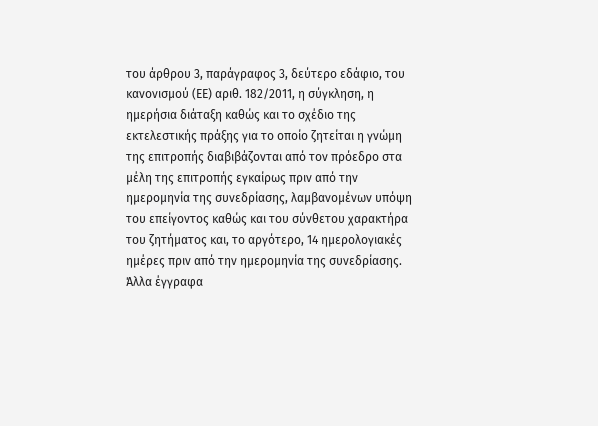του άρθρου 3, παράγραφος 3, δεύτερο εδάφιο, του κανονισμού (ΕΕ) αριθ. 182/2011, η σύγκληση, η ημερήσια διάταξη καθώς και το σχέδιο της εκτελεστικής πράξης για το οποίο ζητείται η γνώμη της επιτροπής διαβιβάζονται από τον πρόεδρο στα μέλη της επιτροπής εγκαίρως πριν από την ημερομηνία της συνεδρίασης, λαμβανομένων υπόψη του επείγοντος καθώς και του σύνθετου χαρακτήρα του ζητήματος και, το αργότερο, 14 ημερολογιακές ημέρες πριν από την ημερομηνία της συνεδρίασης. Άλλα έγγραφα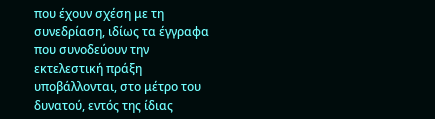που έχουν σχέση με τη συνεδρίαση, ιδίως τα έγγραφα που συνοδεύουν την εκτελεστική πράξη υποβάλλονται, στο μέτρο του δυνατού, εντός της ίδιας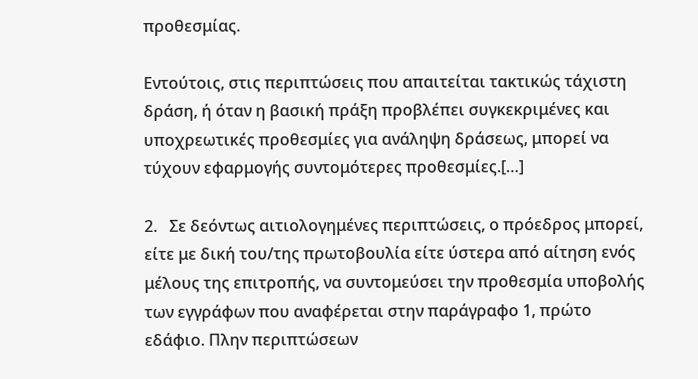προθεσμίας.

Εντούτοις, στις περιπτώσεις που απαιτείται τακτικώς τάχιστη δράση, ή όταν η βασική πράξη προβλέπει συγκεκριμένες και υποχρεωτικές προθεσμίες για ανάληψη δράσεως, μπορεί να τύχουν εφαρμογής συντομότερες προθεσμίες.[…]

2.   Σε δεόντως αιτιολογημένες περιπτώσεις, ο πρόεδρος μπορεί, είτε με δική του/της πρωτοβουλία είτε ύστερα από αίτηση ενός μέλους της επιτροπής, να συντομεύσει την προθεσμία υποβολής των εγγράφων που αναφέρεται στην παράγραφο 1, πρώτο εδάφιο. Πλην περιπτώσεων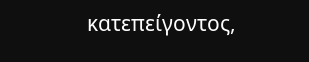κατεπείγοντος,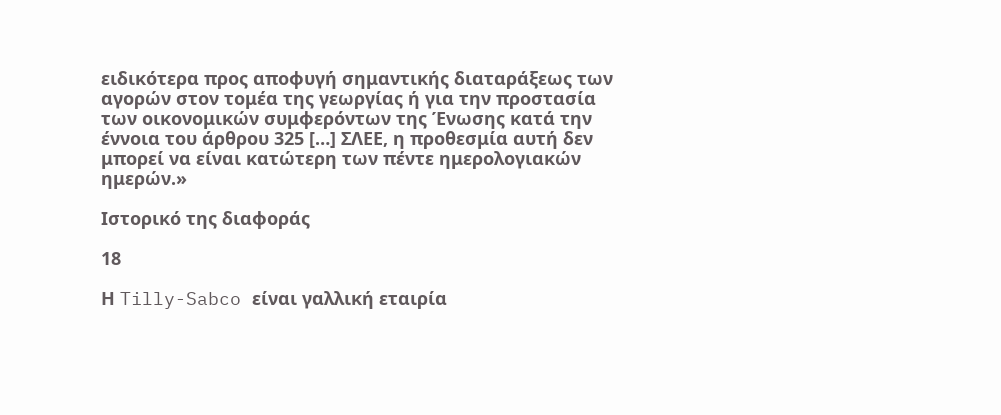ειδικότερα προς αποφυγή σημαντικής διαταράξεως των αγορών στον τομέα της γεωργίας ή για την προστασία των οικονομικών συμφερόντων της Ένωσης κατά την έννοια του άρθρου 325 […] ΣΛΕΕ, η προθεσμία αυτή δεν μπορεί να είναι κατώτερη των πέντε ημερολογιακών ημερών.»

Ιστορικό της διαφοράς

18

Η Tilly-Sabco είναι γαλλική εταιρία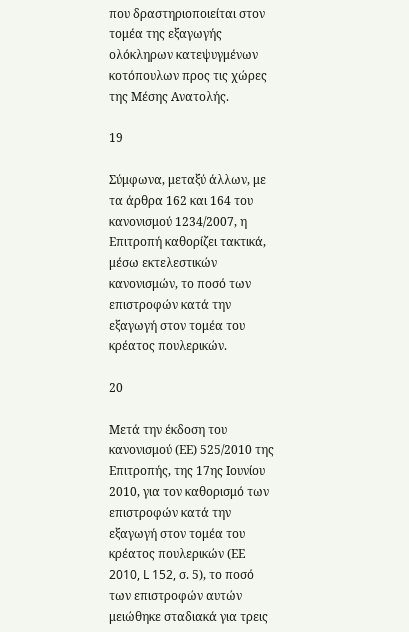που δραστηριοποιείται στον τομέα της εξαγωγής ολόκληρων κατεψυγμένων κοτόπουλων προς τις χώρες της Μέσης Ανατολής.

19

Σύμφωνα, μεταξύ άλλων, με τα άρθρα 162 και 164 του κανονισμού 1234/2007, η Επιτροπή καθορίζει τακτικά, μέσω εκτελεστικών κανονισμών, το ποσό των επιστροφών κατά την εξαγωγή στον τομέα του κρέατος πουλερικών.

20

Μετά την έκδοση του κανονισμού (ΕΕ) 525/2010 της Επιτροπής, της 17ης Ιουνίου 2010, για τον καθορισμό των επιστροφών κατά την εξαγωγή στον τομέα του κρέατος πουλερικών (ΕΕ 2010, L 152, σ. 5), το ποσό των επιστροφών αυτών μειώθηκε σταδιακά για τρεις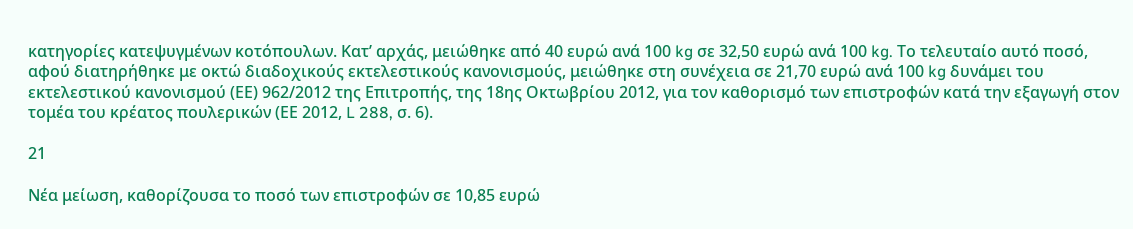κατηγορίες κατεψυγμένων κοτόπουλων. Κατ’ αρχάς, μειώθηκε από 40 ευρώ ανά 100 kg σε 32,50 ευρώ ανά 100 kg. Το τελευταίο αυτό ποσό, αφού διατηρήθηκε με οκτώ διαδοχικούς εκτελεστικούς κανονισμούς, μειώθηκε στη συνέχεια σε 21,70 ευρώ ανά 100 kg δυνάμει του εκτελεστικού κανονισμού (ΕΕ) 962/2012 της Επιτροπής, της 18ης Οκτωβρίου 2012, για τον καθορισμό των επιστροφών κατά την εξαγωγή στον τομέα του κρέατος πουλερικών (ΕΕ 2012, L 288, σ. 6).

21

Νέα μείωση, καθορίζουσα το ποσό των επιστροφών σε 10,85 ευρώ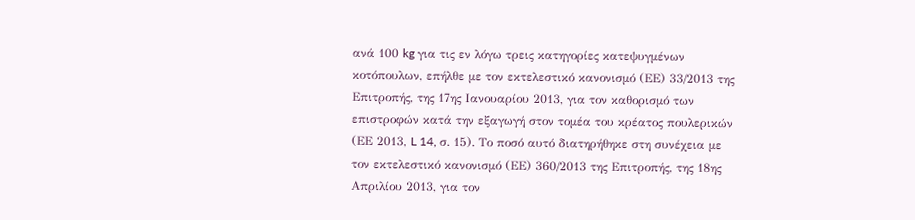ανά 100 kg για τις εν λόγω τρεις κατηγορίες κατεψυγμένων κοτόπουλων, επήλθε με τον εκτελεστικό κανονισμό (ΕΕ) 33/2013 της Επιτροπής, της 17ης Ιανουαρίου 2013, για τον καθορισμό των επιστροφών κατά την εξαγωγή στον τομέα του κρέατος πουλερικών (ΕΕ 2013, L 14, σ. 15). Το ποσό αυτό διατηρήθηκε στη συνέχεια με τον εκτελεστικό κανονισμό (ΕΕ) 360/2013 της Επιτροπής, της 18ης Απριλίου 2013, για τον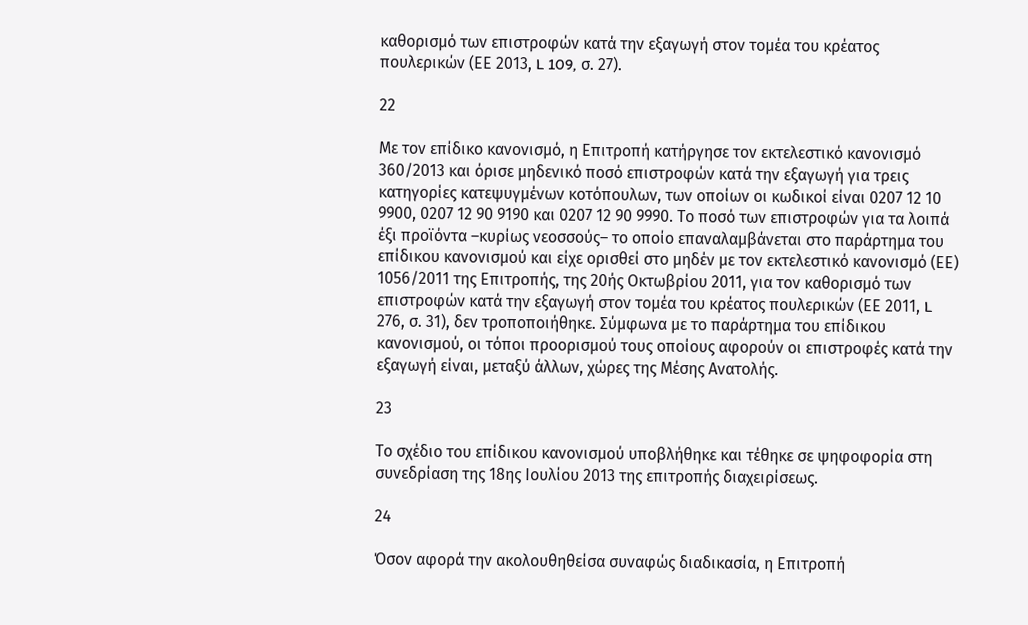καθορισμό των επιστροφών κατά την εξαγωγή στον τομέα του κρέατος πουλερικών (ΕΕ 2013, L 109, σ. 27).

22

Με τον επίδικο κανονισμό, η Επιτροπή κατήργησε τον εκτελεστικό κανονισμό 360/2013 και όρισε μηδενικό ποσό επιστροφών κατά την εξαγωγή για τρεις κατηγορίες κατεψυγμένων κοτόπουλων, των οποίων οι κωδικοί είναι 0207 12 10 9900, 0207 12 90 9190 και 0207 12 90 9990. Το ποσό των επιστροφών για τα λοιπά έξι προϊόντα –κυρίως νεοσσούς– το οποίο επαναλαμβάνεται στο παράρτημα του επίδικου κανονισμού και είχε ορισθεί στο μηδέν με τον εκτελεστικό κανονισμό (ΕΕ) 1056/2011 της Επιτροπής, της 20ής Οκτωβρίου 2011, για τον καθορισμό των επιστροφών κατά την εξαγωγή στον τομέα του κρέατος πουλερικών (ΕΕ 2011, L 276, σ. 31), δεν τροποποιήθηκε. Σύμφωνα με το παράρτημα του επίδικου κανονισμού, οι τόποι προορισμού τους οποίους αφορούν οι επιστροφές κατά την εξαγωγή είναι, μεταξύ άλλων, χώρες της Μέσης Ανατολής.

23

Το σχέδιο του επίδικου κανονισμού υποβλήθηκε και τέθηκε σε ψηφοφορία στη συνεδρίαση της 18ης Ιουλίου 2013 της επιτροπής διαχειρίσεως.

24

Όσον αφορά την ακολουθηθείσα συναφώς διαδικασία, η Επιτροπή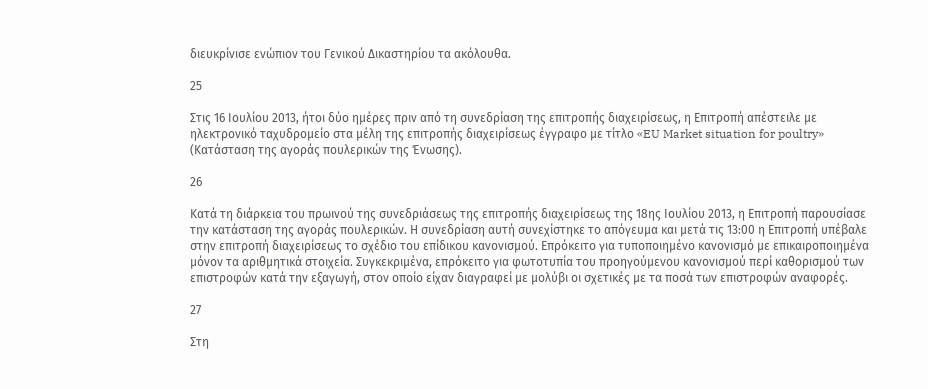διευκρίνισε ενώπιον του Γενικού Δικαστηρίου τα ακόλουθα.

25

Στις 16 Ιουλίου 2013, ήτοι δύο ημέρες πριν από τη συνεδρίαση της επιτροπής διαχειρίσεως, η Επιτροπή απέστειλε με ηλεκτρονικό ταχυδρομείο στα μέλη της επιτροπής διαχειρίσεως έγγραφο με τίτλο «EU Market situation for poultry» (Κατάσταση της αγοράς πουλερικών της Ένωσης).

26

Κατά τη διάρκεια του πρωινού της συνεδριάσεως της επιτροπής διαχειρίσεως της 18ης Ιουλίου 2013, η Επιτροπή παρουσίασε την κατάσταση της αγοράς πουλερικών. Η συνεδρίαση αυτή συνεχίστηκε το απόγευμα και μετά τις 13:00 η Επιτροπή υπέβαλε στην επιτροπή διαχειρίσεως το σχέδιο του επίδικου κανονισμού. Επρόκειτο για τυποποιημένο κανονισμό με επικαιροποιημένα μόνον τα αριθμητικά στοιχεία. Συγκεκριμένα, επρόκειτο για φωτοτυπία του προηγούμενου κανονισμού περί καθορισμού των επιστροφών κατά την εξαγωγή, στον οποίο είχαν διαγραφεί με μολύβι οι σχετικές με τα ποσά των επιστροφών αναφορές.

27

Στη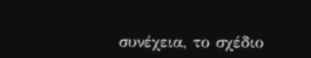συνέχεια, το σχέδιο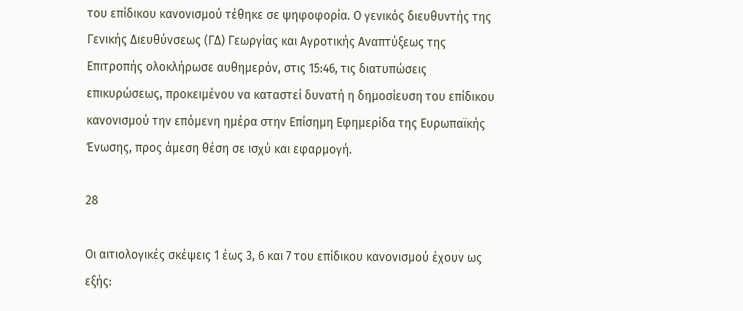του επίδικου κανονισμού τέθηκε σε ψηφοφορία. Ο γενικός διευθυντής της Γενικής Διευθύνσεως (ΓΔ) Γεωργίας και Αγροτικής Αναπτύξεως της Επιτροπής ολοκλήρωσε αυθημερόν, στις 15:46, τις διατυπώσεις επικυρώσεως, προκειμένου να καταστεί δυνατή η δημοσίευση του επίδικου κανονισμού την επόμενη ημέρα στην Επίσημη Εφημερίδα της Ευρωπαϊκής Ένωσης, προς άμεση θέση σε ισχύ και εφαρμογή.

28

Οι αιτιολογικές σκέψεις 1 έως 3, 6 και 7 του επίδικου κανονισμού έχουν ως εξής: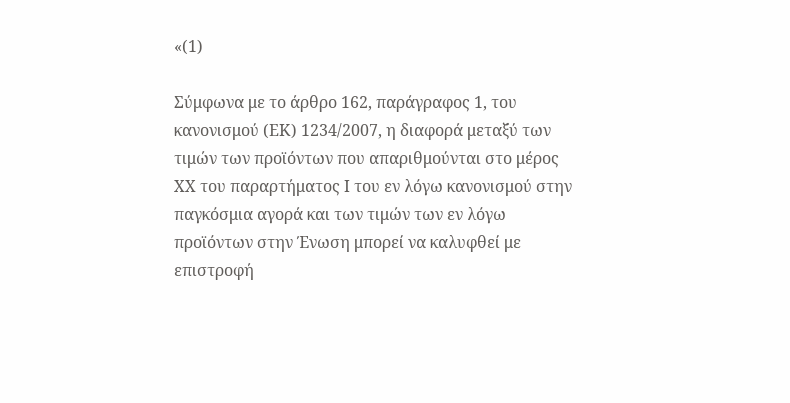«(1)

Σύμφωνα με το άρθρο 162, παράγραφος 1, του κανονισμού (ΕΚ) 1234/2007, η διαφορά μεταξύ των τιμών των προϊόντων που απαριθμούνται στο μέρος ΧΧ του παραρτήματος Ι του εν λόγω κανονισμού στην παγκόσμια αγορά και των τιμών των εν λόγω προϊόντων στην Ένωση μπορεί να καλυφθεί με επιστροφή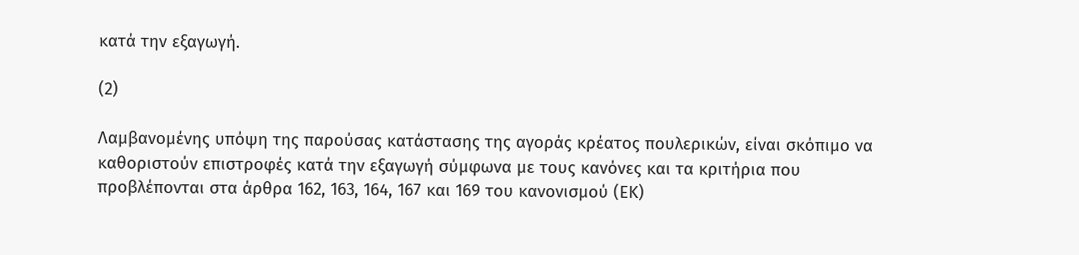κατά την εξαγωγή.

(2)

Λαμβανομένης υπόψη της παρούσας κατάστασης της αγοράς κρέατος πουλερικών, είναι σκόπιμο να καθοριστούν επιστροφές κατά την εξαγωγή σύμφωνα με τους κανόνες και τα κριτήρια που προβλέπονται στα άρθρα 162, 163, 164, 167 και 169 του κανονισμού (ΕΚ)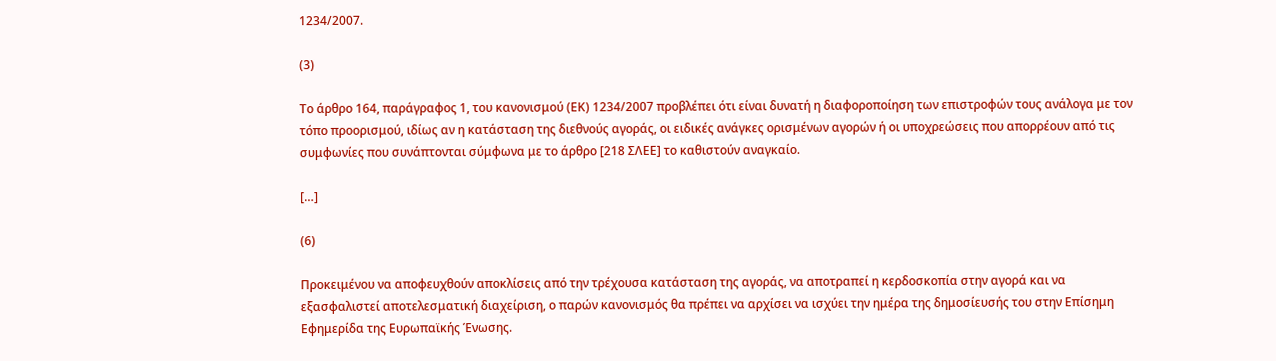1234/2007.

(3)

Το άρθρο 164, παράγραφος 1, του κανονισμού (ΕΚ) 1234/2007 προβλέπει ότι είναι δυνατή η διαφοροποίηση των επιστροφών τους ανάλογα με τον τόπο προορισμού, ιδίως αν η κατάσταση της διεθνούς αγοράς, οι ειδικές ανάγκες ορισμένων αγορών ή οι υποχρεώσεις που απορρέουν από τις συμφωνίες που συνάπτονται σύμφωνα με το άρθρο [218 ΣΛΕΕ] το καθιστούν αναγκαίο.

[…]

(6)

Προκειμένου να αποφευχθούν αποκλίσεις από την τρέχουσα κατάσταση της αγοράς, να αποτραπεί η κερδοσκοπία στην αγορά και να εξασφαλιστεί αποτελεσματική διαχείριση, ο παρών κανονισμός θα πρέπει να αρχίσει να ισχύει την ημέρα της δημοσίευσής του στην Επίσημη Εφημερίδα της Ευρωπαϊκής Ένωσης.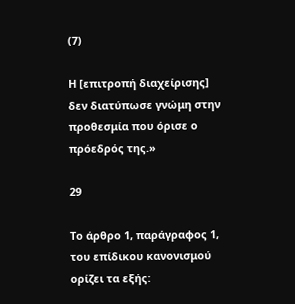(7)

Η [επιτροπή διαχείρισης] δεν διατύπωσε γνώμη στην προθεσμία που όρισε ο πρόεδρός της.»

29

Το άρθρο 1, παράγραφος 1, του επίδικου κανονισμού ορίζει τα εξής: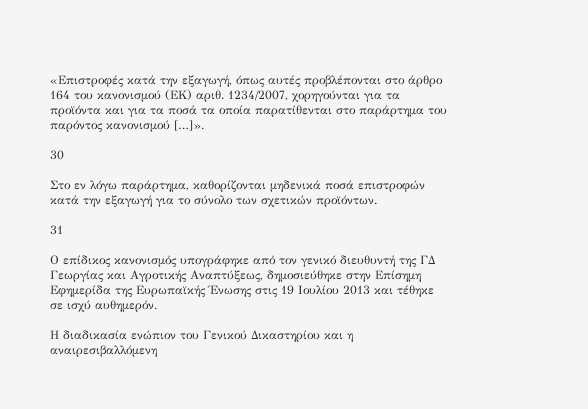«Επιστροφές κατά την εξαγωγή, όπως αυτές προβλέπονται στο άρθρο 164 του κανονισμού (ΕΚ) αριθ. 1234/2007, χορηγούνται για τα προϊόντα και για τα ποσά τα οποία παρατίθενται στο παράρτημα του παρόντος κανονισμού […]».

30

Στο εν λόγω παράρτημα, καθορίζονται μηδενικά ποσά επιστροφών κατά την εξαγωγή για το σύνολο των σχετικών προϊόντων.

31

Ο επίδικος κανονισμός υπογράφηκε από τον γενικό διευθυντή της ΓΔ Γεωργίας και Αγροτικής Αναπτύξεως, δημοσιεύθηκε στην Επίσημη Εφημερίδα της Ευρωπαϊκής Ένωσης στις 19 Ιουλίου 2013 και τέθηκε σε ισχύ αυθημερόν.

Η διαδικασία ενώπιον του Γενικού Δικαστηρίου και η αναιρεσιβαλλόμενη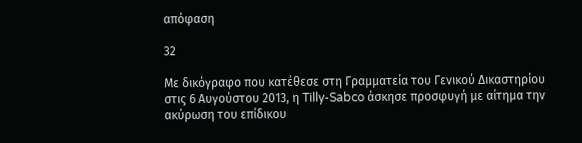απόφαση

32

Με δικόγραφο που κατέθεσε στη Γραμματεία του Γενικού Δικαστηρίου στις 6 Αυγούστου 2013, η Tilly-Sabco άσκησε προσφυγή με αίτημα την ακύρωση του επίδικου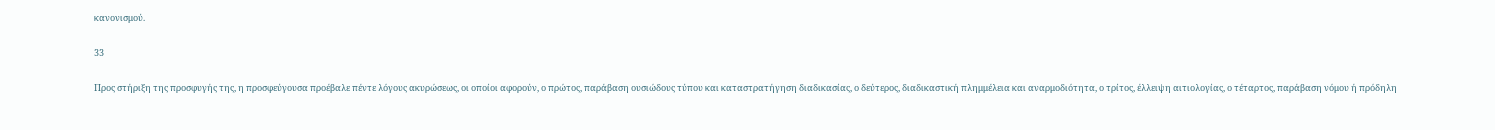κανονισμού.

33

Προς στήριξη της προσφυγής της, η προσφεύγουσα προέβαλε πέντε λόγους ακυρώσεως, οι οποίοι αφορούν, ο πρώτος, παράβαση ουσιώδους τύπου και καταστρατήγηση διαδικασίας, ο δεύτερος, διαδικαστική πλημμέλεια και αναρμοδιότητα, ο τρίτος, έλλειψη αιτιολογίας, ο τέταρτος, παράβαση νόμου ή πρόδηλη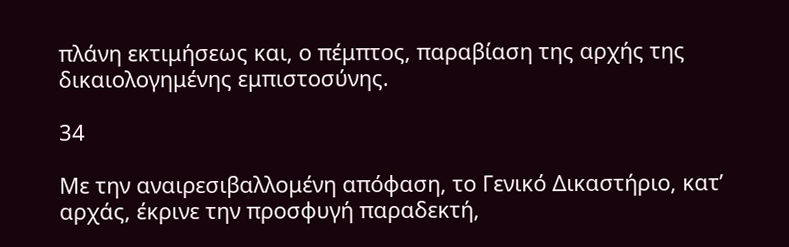πλάνη εκτιμήσεως και, ο πέμπτος, παραβίαση της αρχής της δικαιολογημένης εμπιστοσύνης.

34

Με την αναιρεσιβαλλομένη απόφαση, το Γενικό Δικαστήριο, κατ’ αρχάς, έκρινε την προσφυγή παραδεκτή,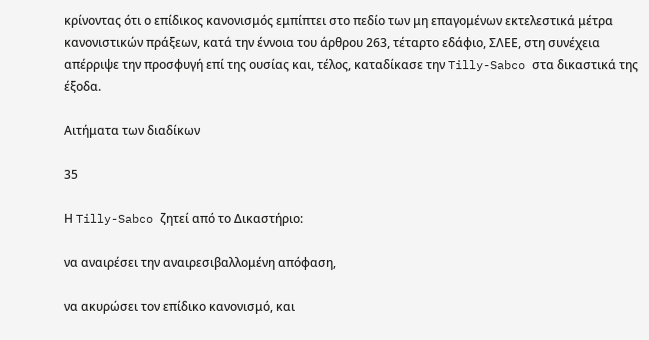κρίνοντας ότι ο επίδικος κανονισμός εμπίπτει στο πεδίο των μη επαγομένων εκτελεστικά μέτρα κανονιστικών πράξεων, κατά την έννοια του άρθρου 263, τέταρτο εδάφιο, ΣΛΕΕ, στη συνέχεια απέρριψε την προσφυγή επί της ουσίας και, τέλος, καταδίκασε την Tilly-Sabco στα δικαστικά της έξοδα.

Αιτήματα των διαδίκων

35

Η Tilly-Sabco ζητεί από το Δικαστήριο:

να αναιρέσει την αναιρεσιβαλλομένη απόφαση,

να ακυρώσει τον επίδικο κανονισμό, και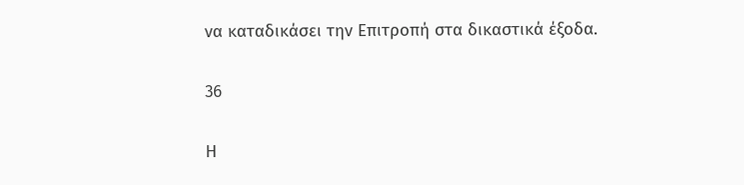να καταδικάσει την Επιτροπή στα δικαστικά έξοδα.

36

Η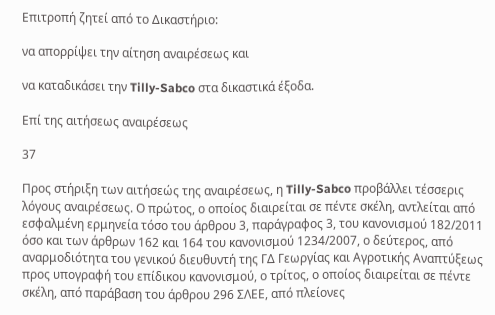Επιτροπή ζητεί από το Δικαστήριο:

να απορρίψει την αίτηση αναιρέσεως και

να καταδικάσει την Tilly-Sabco στα δικαστικά έξοδα.

Επί της αιτήσεως αναιρέσεως

37

Προς στήριξη των αιτήσεώς της αναιρέσεως, η Tilly-Sabco προβάλλει τέσσερις λόγους αναιρέσεως. Ο πρώτος, ο οποίος διαιρείται σε πέντε σκέλη, αντλείται από εσφαλμένη ερμηνεία τόσο του άρθρου 3, παράγραφος 3, του κανονισμού 182/2011 όσο και των άρθρων 162 και 164 του κανονισμού 1234/2007, ο δεύτερος, από αναρμοδιότητα του γενικού διευθυντή της ΓΔ Γεωργίας και Αγροτικής Αναπτύξεως προς υπογραφή του επίδικου κανονισμού, ο τρίτος, ο οποίος διαιρείται σε πέντε σκέλη, από παράβαση του άρθρου 296 ΣΛΕΕ, από πλείονες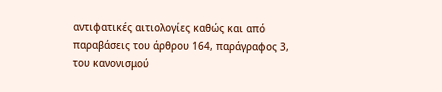αντιφατικές αιτιολογίες καθώς και από παραβάσεις του άρθρου 164, παράγραφος 3, του κανονισμού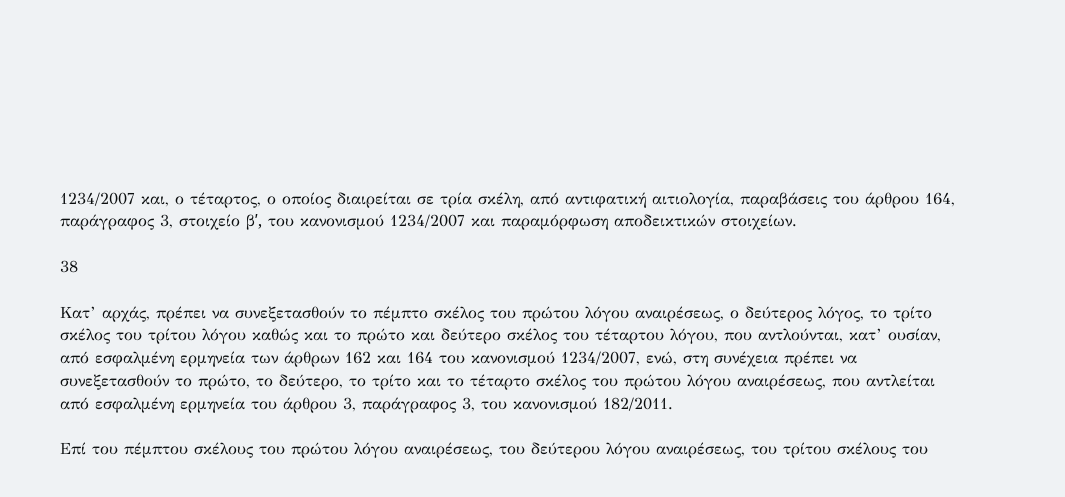1234/2007 και, ο τέταρτος, ο οποίος διαιρείται σε τρία σκέλη, από αντιφατική αιτιολογία, παραβάσεις του άρθρου 164, παράγραφος 3, στοιχείο βʹ, του κανονισμού 1234/2007 και παραμόρφωση αποδεικτικών στοιχείων.

38

Κατ’ αρχάς, πρέπει να συνεξετασθούν το πέμπτο σκέλος του πρώτου λόγου αναιρέσεως, ο δεύτερος λόγος, το τρίτο σκέλος του τρίτου λόγου καθώς και το πρώτο και δεύτερο σκέλος του τέταρτου λόγου, που αντλούνται, κατ’ ουσίαν, από εσφαλμένη ερμηνεία των άρθρων 162 και 164 του κανονισμού 1234/2007, ενώ, στη συνέχεια πρέπει να συνεξετασθούν το πρώτο, το δεύτερο, το τρίτο και το τέταρτο σκέλος του πρώτου λόγου αναιρέσεως, που αντλείται από εσφαλμένη ερμηνεία του άρθρου 3, παράγραφος 3, του κανονισμού 182/2011.

Επί του πέμπτου σκέλους του πρώτου λόγου αναιρέσεως, του δεύτερου λόγου αναιρέσεως, του τρίτου σκέλους του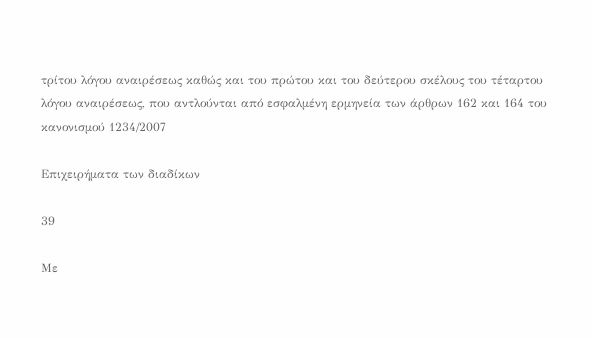τρίτου λόγου αναιρέσεως καθώς και του πρώτου και του δεύτερου σκέλους του τέταρτου λόγου αναιρέσεως, που αντλούνται από εσφαλμένη ερμηνεία των άρθρων 162 και 164 του κανονισμού 1234/2007

Επιχειρήματα των διαδίκων

39

Με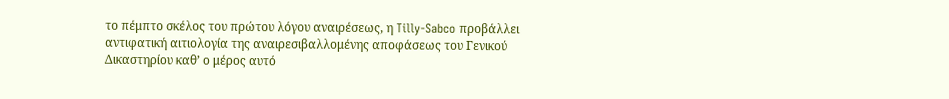το πέμπτο σκέλος του πρώτου λόγου αναιρέσεως, η Tilly-Sabco προβάλλει αντιφατική αιτιολογία της αναιρεσιβαλλομένης αποφάσεως του Γενικού Δικαστηρίου καθ’ ο μέρος αυτό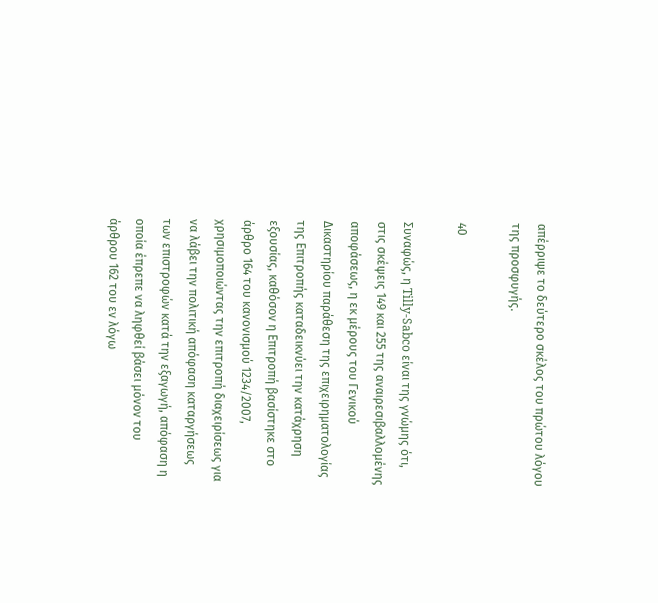απέρριψε το δεύτερο σκέλος του πρώτου λόγου της προσφυγής.

40

Συναφώς, η Tilly-Sabco είναι της γνώμης ότι, στις σκέψεις 149 και 255 της αναιρεσιβαλλομένης αποφάσεως, η εκ μέρους του Γενικού Δικαστηρίου παράθεση της επιχειρηματολογίας της Επιτροπής καταδεικνύει την κατάχρηση εξουσίας, καθόσον η Επιτροπή βασίστηκε στο άρθρο 164 του κανονισμού 1234/2007, χρησιμοποιώντας την επιτροπή διαχειρίσεως για να λάβει την πολιτική απόφαση καταργήσεως των επιστροφών κατά την εξαγωγή, απόφαση η οποία έπρεπε να ληφθεί βάσει μόνον του άρθρου 162 του εν λόγω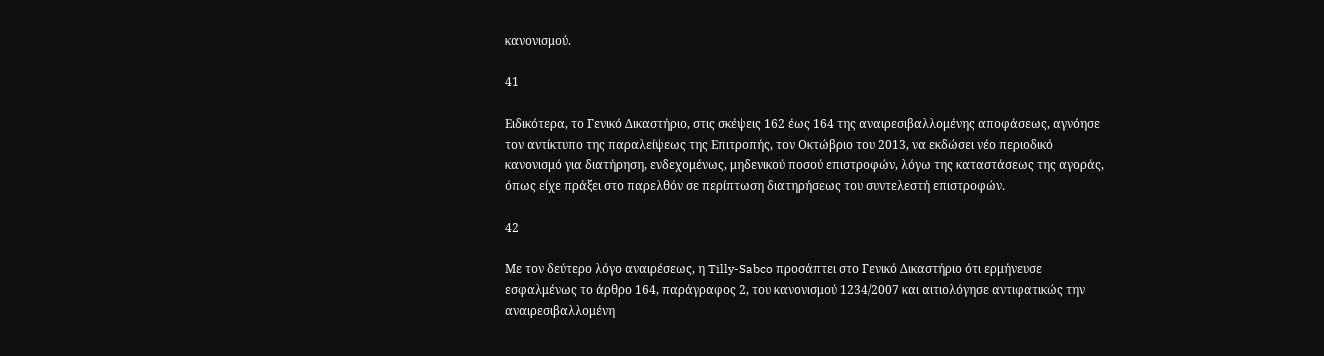κανονισμού.

41

Ειδικότερα, το Γενικό Δικαστήριο, στις σκέψεις 162 έως 164 της αναιρεσιβαλλομένης αποφάσεως, αγνόησε τον αντίκτυπο της παραλείψεως της Επιτροπής, τον Οκτώβριο του 2013, να εκδώσει νέο περιοδικό κανονισμό για διατήρηση, ενδεχομένως, μηδενικού ποσού επιστροφών, λόγω της καταστάσεως της αγοράς, όπως είχε πράξει στο παρελθόν σε περίπτωση διατηρήσεως του συντελεστή επιστροφών.

42

Με τον δεύτερο λόγο αναιρέσεως, η Tilly-Sabco προσάπτει στο Γενικό Δικαστήριο ότι ερμήνευσε εσφαλμένως το άρθρο 164, παράγραφος 2, του κανονισμού 1234/2007 και αιτιολόγησε αντιφατικώς την αναιρεσιβαλλομένη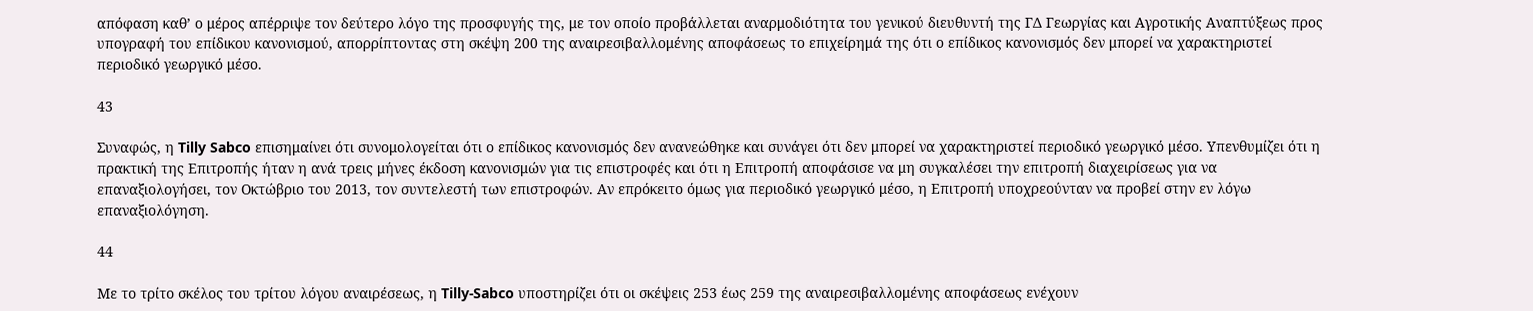απόφαση καθ’ ο μέρος απέρριψε τον δεύτερο λόγο της προσφυγής της, με τον οποίο προβάλλεται αναρμοδιότητα του γενικού διευθυντή της ΓΔ Γεωργίας και Αγροτικής Αναπτύξεως προς υπογραφή του επίδικου κανονισμού, απορρίπτοντας στη σκέψη 200 της αναιρεσιβαλλομένης αποφάσεως το επιχείρημά της ότι ο επίδικος κανονισμός δεν μπορεί να χαρακτηριστεί περιοδικό γεωργικό μέσο.

43

Συναφώς, η Tilly Sabco επισημαίνει ότι συνομολογείται ότι ο επίδικος κανονισμός δεν ανανεώθηκε και συνάγει ότι δεν μπορεί να χαρακτηριστεί περιοδικό γεωργικό μέσο. Υπενθυμίζει ότι η πρακτική της Επιτροπής ήταν η ανά τρεις μήνες έκδοση κανονισμών για τις επιστροφές και ότι η Επιτροπή αποφάσισε να μη συγκαλέσει την επιτροπή διαχειρίσεως για να επαναξιολογήσει, τον Οκτώβριο του 2013, τον συντελεστή των επιστροφών. Αν επρόκειτο όμως για περιοδικό γεωργικό μέσο, η Επιτροπή υποχρεούνταν να προβεί στην εν λόγω επαναξιολόγηση.

44

Με το τρίτο σκέλος του τρίτου λόγου αναιρέσεως, η Tilly-Sabco υποστηρίζει ότι οι σκέψεις 253 έως 259 της αναιρεσιβαλλομένης αποφάσεως ενέχουν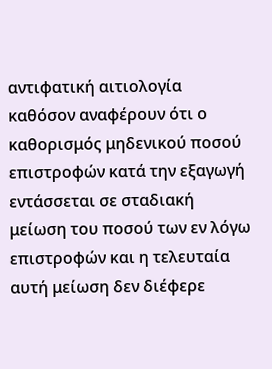αντιφατική αιτιολογία καθόσον αναφέρουν ότι ο καθορισμός μηδενικού ποσού επιστροφών κατά την εξαγωγή εντάσσεται σε σταδιακή μείωση του ποσού των εν λόγω επιστροφών και η τελευταία αυτή μείωση δεν διέφερε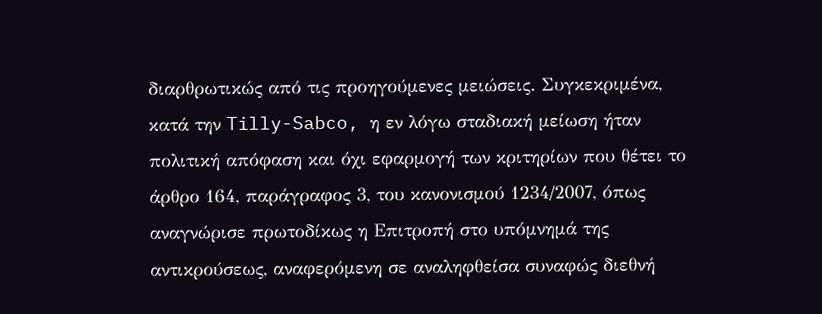διαρθρωτικώς από τις προηγούμενες μειώσεις. Συγκεκριμένα, κατά την Tilly-Sabco, η εν λόγω σταδιακή μείωση ήταν πολιτική απόφαση και όχι εφαρμογή των κριτηρίων που θέτει το άρθρο 164, παράγραφος 3, του κανονισμού 1234/2007, όπως αναγνώρισε πρωτοδίκως η Επιτροπή στο υπόμνημά της αντικρούσεως, αναφερόμενη σε αναληφθείσα συναφώς διεθνή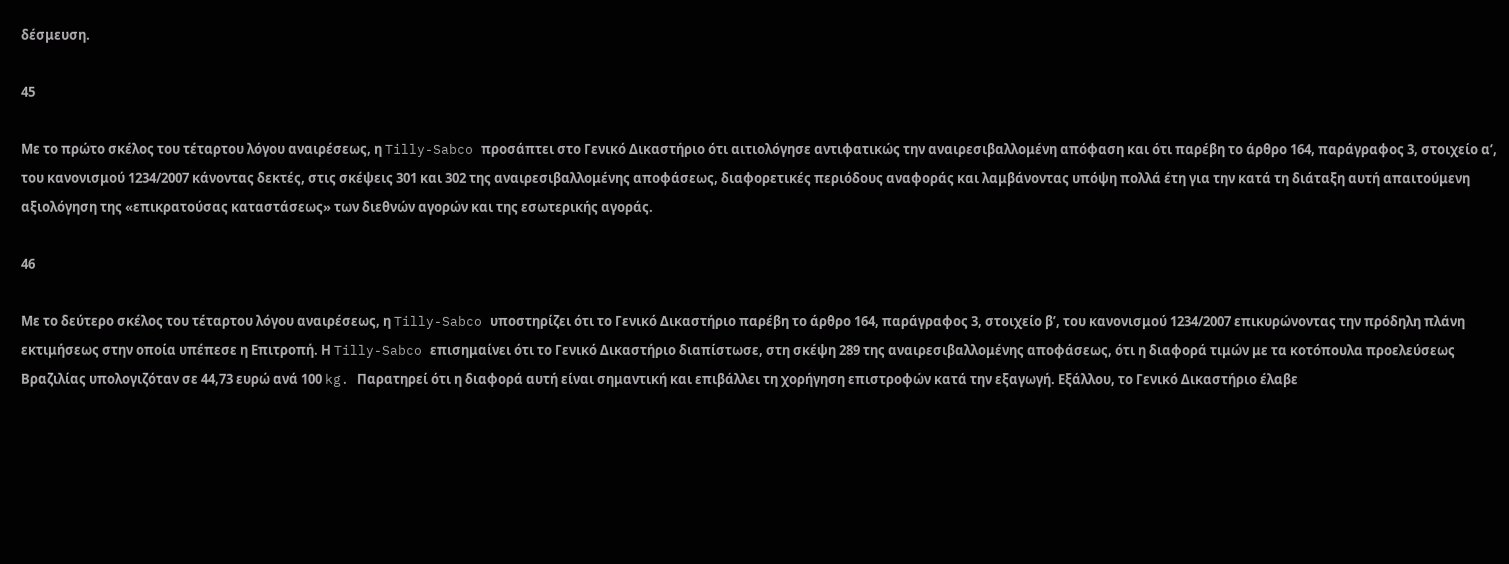δέσμευση.

45

Με το πρώτο σκέλος του τέταρτου λόγου αναιρέσεως, η Tilly-Sabco προσάπτει στο Γενικό Δικαστήριο ότι αιτιολόγησε αντιφατικώς την αναιρεσιβαλλομένη απόφαση και ότι παρέβη το άρθρο 164, παράγραφος 3, στοιχείο αʹ, του κανονισμού 1234/2007 κάνοντας δεκτές, στις σκέψεις 301 και 302 της αναιρεσιβαλλομένης αποφάσεως, διαφορετικές περιόδους αναφοράς και λαμβάνοντας υπόψη πολλά έτη για την κατά τη διάταξη αυτή απαιτούμενη αξιολόγηση της «επικρατούσας καταστάσεως» των διεθνών αγορών και της εσωτερικής αγοράς.

46

Με το δεύτερο σκέλος του τέταρτου λόγου αναιρέσεως, η Tilly-Sabco υποστηρίζει ότι το Γενικό Δικαστήριο παρέβη το άρθρο 164, παράγραφος 3, στοιχείο βʹ, του κανονισμού 1234/2007 επικυρώνοντας την πρόδηλη πλάνη εκτιμήσεως στην οποία υπέπεσε η Επιτροπή. Η Tilly-Sabco επισημαίνει ότι το Γενικό Δικαστήριο διαπίστωσε, στη σκέψη 289 της αναιρεσιβαλλομένης αποφάσεως, ότι η διαφορά τιμών με τα κοτόπουλα προελεύσεως Βραζιλίας υπολογιζόταν σε 44,73 ευρώ ανά 100 kg. Παρατηρεί ότι η διαφορά αυτή είναι σημαντική και επιβάλλει τη χορήγηση επιστροφών κατά την εξαγωγή. Εξάλλου, το Γενικό Δικαστήριο έλαβε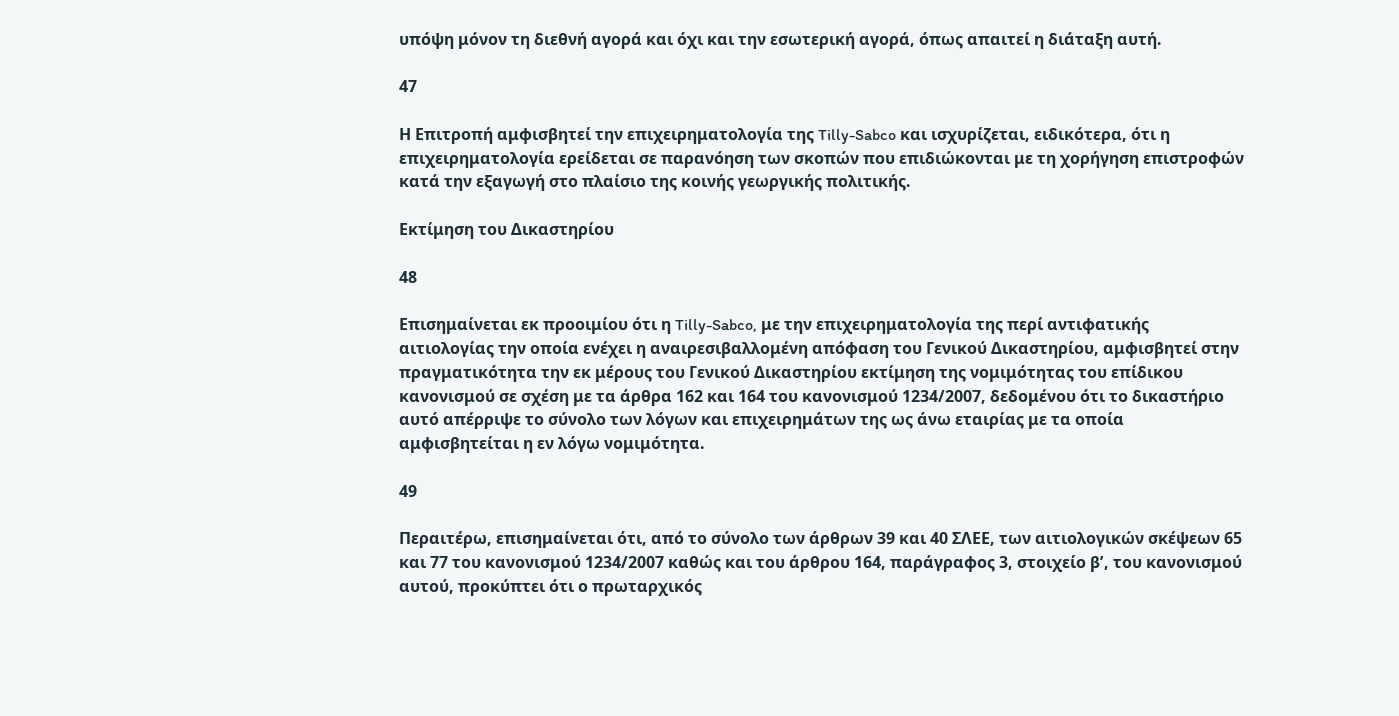υπόψη μόνον τη διεθνή αγορά και όχι και την εσωτερική αγορά, όπως απαιτεί η διάταξη αυτή.

47

Η Επιτροπή αμφισβητεί την επιχειρηματολογία της Tilly-Sabco και ισχυρίζεται, ειδικότερα, ότι η επιχειρηματολογία ερείδεται σε παρανόηση των σκοπών που επιδιώκονται με τη χορήγηση επιστροφών κατά την εξαγωγή στο πλαίσιο της κοινής γεωργικής πολιτικής.

Εκτίμηση του Δικαστηρίου

48

Επισημαίνεται εκ προοιμίου ότι η Tilly-Sabco, με την επιχειρηματολογία της περί αντιφατικής αιτιολογίας την οποία ενέχει η αναιρεσιβαλλομένη απόφαση του Γενικού Δικαστηρίου, αμφισβητεί στην πραγματικότητα την εκ μέρους του Γενικού Δικαστηρίου εκτίμηση της νομιμότητας του επίδικου κανονισμού σε σχέση με τα άρθρα 162 και 164 του κανονισμού 1234/2007, δεδομένου ότι το δικαστήριο αυτό απέρριψε το σύνολο των λόγων και επιχειρημάτων της ως άνω εταιρίας με τα οποία αμφισβητείται η εν λόγω νομιμότητα.

49

Περαιτέρω, επισημαίνεται ότι, από το σύνολο των άρθρων 39 και 40 ΣΛΕΕ, των αιτιολογικών σκέψεων 65 και 77 του κανονισμού 1234/2007 καθώς και του άρθρου 164, παράγραφος 3, στοιχείο βʹ, του κανονισμού αυτού, προκύπτει ότι ο πρωταρχικός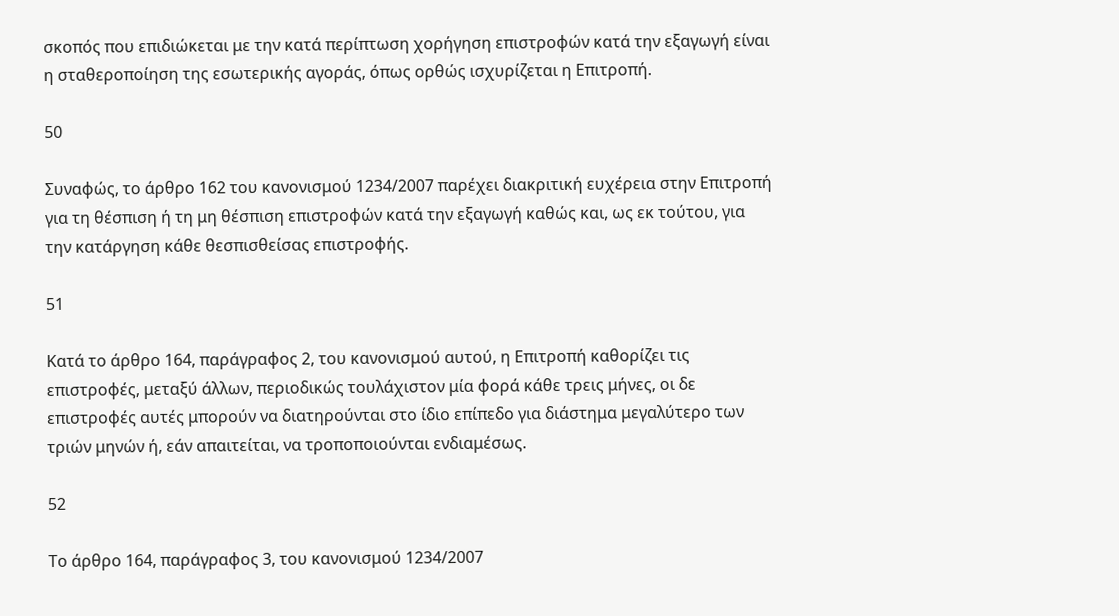σκοπός που επιδιώκεται με την κατά περίπτωση χορήγηση επιστροφών κατά την εξαγωγή είναι η σταθεροποίηση της εσωτερικής αγοράς, όπως ορθώς ισχυρίζεται η Επιτροπή.

50

Συναφώς, το άρθρο 162 του κανονισμού 1234/2007 παρέχει διακριτική ευχέρεια στην Επιτροπή για τη θέσπιση ή τη μη θέσπιση επιστροφών κατά την εξαγωγή καθώς και, ως εκ τούτου, για την κατάργηση κάθε θεσπισθείσας επιστροφής.

51

Κατά το άρθρο 164, παράγραφος 2, του κανονισμού αυτού, η Επιτροπή καθορίζει τις επιστροφές, μεταξύ άλλων, περιοδικώς τουλάχιστον μία φορά κάθε τρεις μήνες, οι δε επιστροφές αυτές μπορούν να διατηρούνται στο ίδιο επίπεδο για διάστημα μεγαλύτερο των τριών μηνών ή, εάν απαιτείται, να τροποποιούνται ενδιαμέσως.

52

Το άρθρο 164, παράγραφος 3, του κανονισμού 1234/2007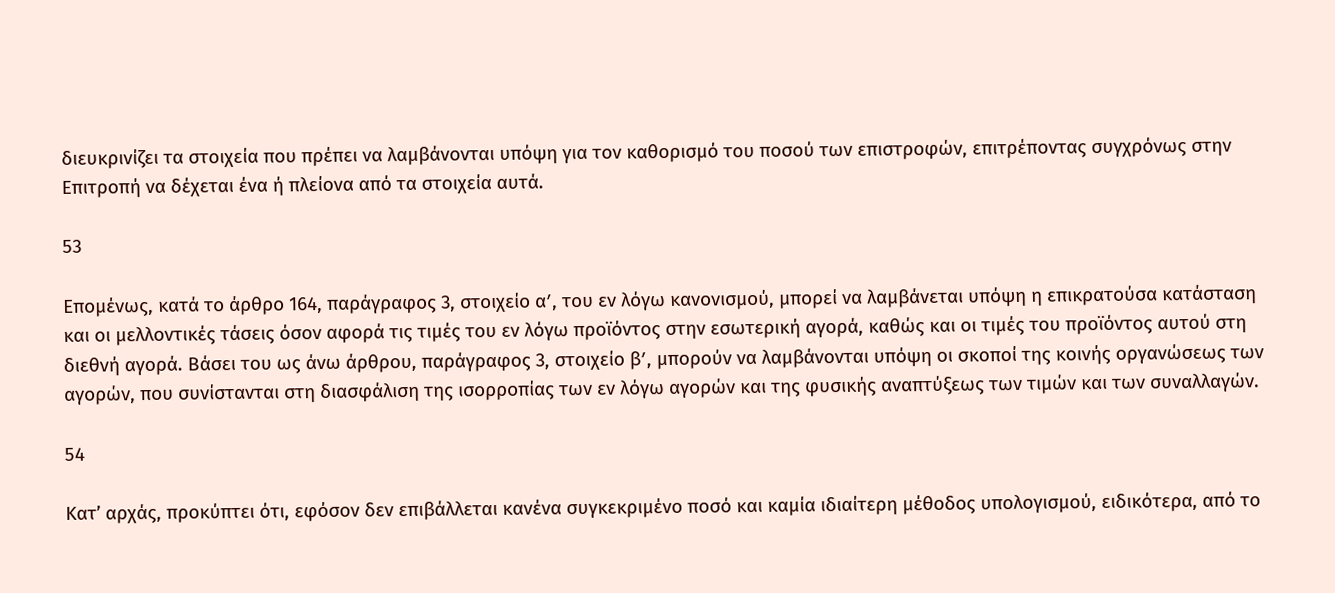διευκρινίζει τα στοιχεία που πρέπει να λαμβάνονται υπόψη για τον καθορισμό του ποσού των επιστροφών, επιτρέποντας συγχρόνως στην Επιτροπή να δέχεται ένα ή πλείονα από τα στοιχεία αυτά.

53

Επομένως, κατά το άρθρο 164, παράγραφος 3, στοιχείο αʹ, του εν λόγω κανονισμού, μπορεί να λαμβάνεται υπόψη η επικρατούσα κατάσταση και οι μελλοντικές τάσεις όσον αφορά τις τιμές του εν λόγω προϊόντος στην εσωτερική αγορά, καθώς και οι τιμές του προϊόντος αυτού στη διεθνή αγορά. Βάσει του ως άνω άρθρου, παράγραφος 3, στοιχείο βʹ, μπορούν να λαμβάνονται υπόψη οι σκοποί της κοινής οργανώσεως των αγορών, που συνίστανται στη διασφάλιση της ισορροπίας των εν λόγω αγορών και της φυσικής αναπτύξεως των τιμών και των συναλλαγών.

54

Κατ’ αρχάς, προκύπτει ότι, εφόσον δεν επιβάλλεται κανένα συγκεκριμένο ποσό και καμία ιδιαίτερη μέθοδος υπολογισμού, ειδικότερα, από το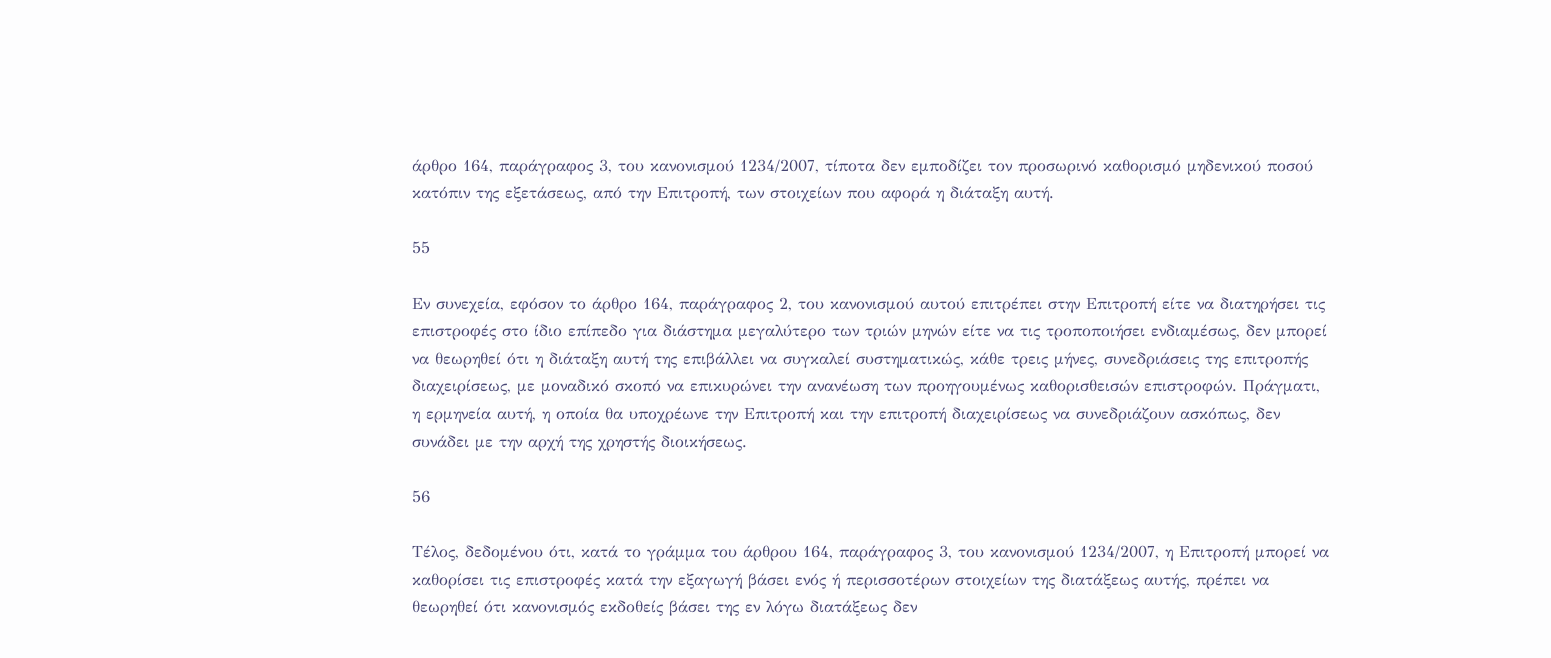άρθρο 164, παράγραφος 3, του κανονισμού 1234/2007, τίποτα δεν εμποδίζει τον προσωρινό καθορισμό μηδενικού ποσού κατόπιν της εξετάσεως, από την Επιτροπή, των στοιχείων που αφορά η διάταξη αυτή.

55

Εν συνεχεία, εφόσον το άρθρο 164, παράγραφος 2, του κανονισμού αυτού επιτρέπει στην Επιτροπή είτε να διατηρήσει τις επιστροφές στο ίδιο επίπεδο για διάστημα μεγαλύτερο των τριών μηνών είτε να τις τροποποιήσει ενδιαμέσως, δεν μπορεί να θεωρηθεί ότι η διάταξη αυτή της επιβάλλει να συγκαλεί συστηματικώς, κάθε τρεις μήνες, συνεδριάσεις της επιτροπής διαχειρίσεως, με μοναδικό σκοπό να επικυρώνει την ανανέωση των προηγουμένως καθορισθεισών επιστροφών. Πράγματι, η ερμηνεία αυτή, η οποία θα υποχρέωνε την Επιτροπή και την επιτροπή διαχειρίσεως να συνεδριάζουν ασκόπως, δεν συνάδει με την αρχή της χρηστής διοικήσεως.

56

Τέλος, δεδομένου ότι, κατά το γράμμα του άρθρου 164, παράγραφος 3, του κανονισμού 1234/2007, η Επιτροπή μπορεί να καθορίσει τις επιστροφές κατά την εξαγωγή βάσει ενός ή περισσοτέρων στοιχείων της διατάξεως αυτής, πρέπει να θεωρηθεί ότι κανονισμός εκδοθείς βάσει της εν λόγω διατάξεως δεν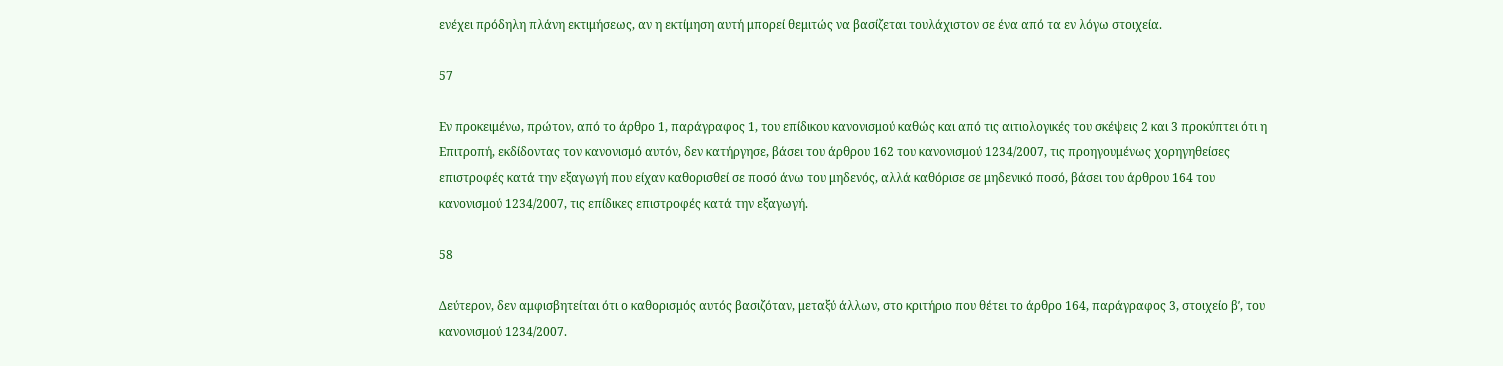ενέχει πρόδηλη πλάνη εκτιμήσεως, αν η εκτίμηση αυτή μπορεί θεμιτώς να βασίζεται τουλάχιστον σε ένα από τα εν λόγω στοιχεία.

57

Εν προκειμένω, πρώτον, από το άρθρο 1, παράγραφος 1, του επίδικου κανονισμού καθώς και από τις αιτιολογικές του σκέψεις 2 και 3 προκύπτει ότι η Επιτροπή, εκδίδοντας τον κανονισμό αυτόν, δεν κατήργησε, βάσει του άρθρου 162 του κανονισμού 1234/2007, τις προηγουμένως χορηγηθείσες επιστροφές κατά την εξαγωγή που είχαν καθορισθεί σε ποσό άνω του μηδενός, αλλά καθόρισε σε μηδενικό ποσό, βάσει του άρθρου 164 του κανονισμού 1234/2007, τις επίδικες επιστροφές κατά την εξαγωγή.

58

Δεύτερον, δεν αμφισβητείται ότι ο καθορισμός αυτός βασιζόταν, μεταξύ άλλων, στο κριτήριο που θέτει το άρθρο 164, παράγραφος 3, στοιχείο βʹ, του κανονισμού 1234/2007.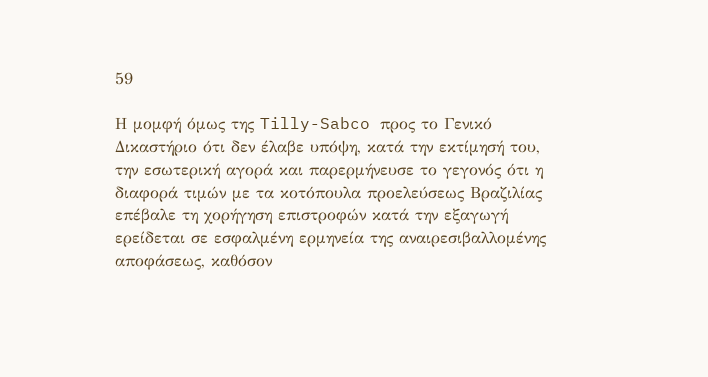59

Η μομφή όμως της Tilly-Sabco προς το Γενικό Δικαστήριο ότι δεν έλαβε υπόψη, κατά την εκτίμησή του, την εσωτερική αγορά και παρερμήνευσε το γεγονός ότι η διαφορά τιμών με τα κοτόπουλα προελεύσεως Βραζιλίας επέβαλε τη χορήγηση επιστροφών κατά την εξαγωγή ερείδεται σε εσφαλμένη ερμηνεία της αναιρεσιβαλλομένης αποφάσεως, καθόσον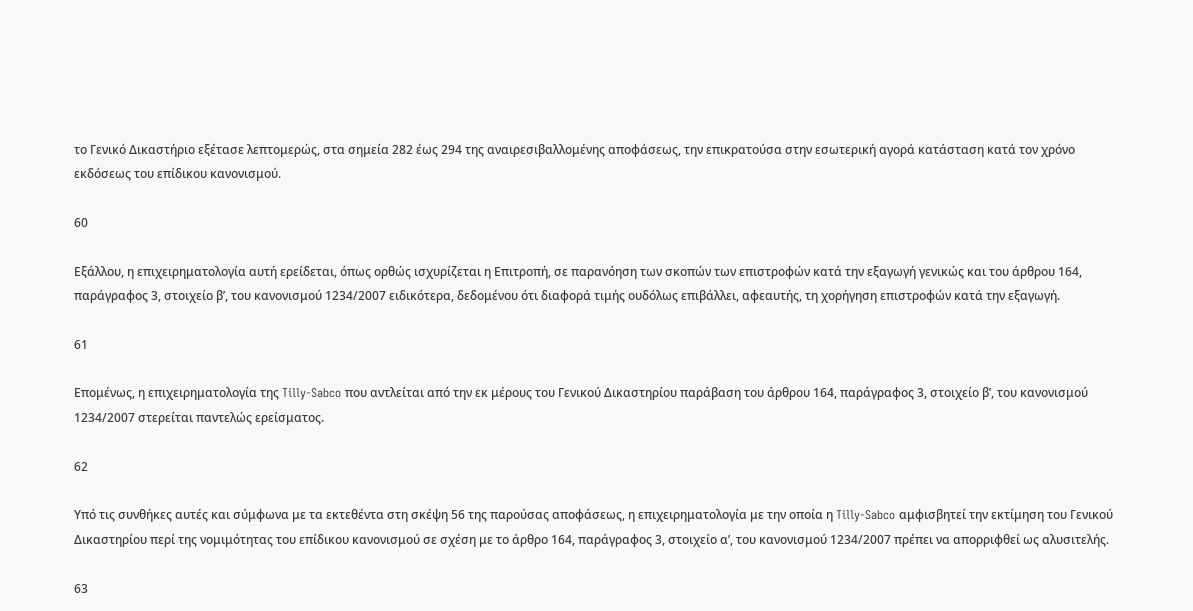το Γενικό Δικαστήριο εξέτασε λεπτομερώς, στα σημεία 282 έως 294 της αναιρεσιβαλλομένης αποφάσεως, την επικρατούσα στην εσωτερική αγορά κατάσταση κατά τον χρόνο εκδόσεως του επίδικου κανονισμού.

60

Εξάλλου, η επιχειρηματολογία αυτή ερείδεται, όπως ορθώς ισχυρίζεται η Επιτροπή, σε παρανόηση των σκοπών των επιστροφών κατά την εξαγωγή γενικώς και του άρθρου 164, παράγραφος 3, στοιχείο βʹ, του κανονισμού 1234/2007 ειδικότερα, δεδομένου ότι διαφορά τιμής ουδόλως επιβάλλει, αφεαυτής, τη χορήγηση επιστροφών κατά την εξαγωγή.

61

Επομένως, η επιχειρηματολογία της Tilly-Sabco που αντλείται από την εκ μέρους του Γενικού Δικαστηρίου παράβαση του άρθρου 164, παράγραφος 3, στοιχείο βʹ, του κανονισμού 1234/2007 στερείται παντελώς ερείσματος.

62

Υπό τις συνθήκες αυτές και σύμφωνα με τα εκτεθέντα στη σκέψη 56 της παρούσας αποφάσεως, η επιχειρηματολογία με την οποία η Tilly-Sabco αμφισβητεί την εκτίμηση του Γενικού Δικαστηρίου περί της νομιμότητας του επίδικου κανονισμού σε σχέση με το άρθρο 164, παράγραφος 3, στοιχείο αʹ, του κανονισμού 1234/2007 πρέπει να απορριφθεί ως αλυσιτελής.

63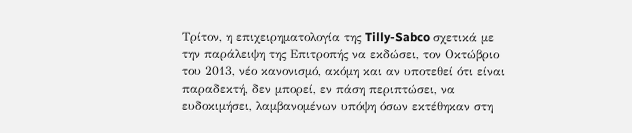Τρίτον, η επιχειρηματολογία της Tilly-Sabco σχετικά με την παράλειψη της Επιτροπής να εκδώσει, τον Οκτώβριο του 2013, νέο κανονισμό, ακόμη και αν υποτεθεί ότι είναι παραδεκτή, δεν μπορεί, εν πάση περιπτώσει, να ευδοκιμήσει, λαμβανομένων υπόψη όσων εκτέθηκαν στη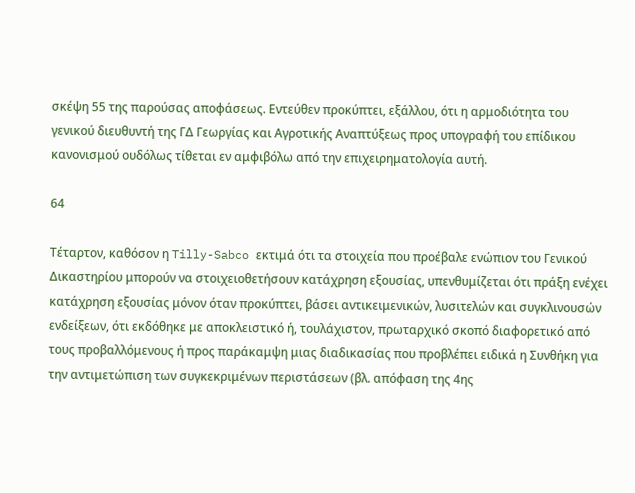σκέψη 55 της παρούσας αποφάσεως. Εντεύθεν προκύπτει, εξάλλου, ότι η αρμοδιότητα του γενικού διευθυντή της ΓΔ Γεωργίας και Αγροτικής Αναπτύξεως προς υπογραφή του επίδικου κανονισμού ουδόλως τίθεται εν αμφιβόλω από την επιχειρηματολογία αυτή.

64

Τέταρτον, καθόσον η Tilly-Sabco εκτιμά ότι τα στοιχεία που προέβαλε ενώπιον του Γενικού Δικαστηρίου μπορούν να στοιχειοθετήσουν κατάχρηση εξουσίας, υπενθυμίζεται ότι πράξη ενέχει κατάχρηση εξουσίας μόνον όταν προκύπτει, βάσει αντικειμενικών, λυσιτελών και συγκλινουσών ενδείξεων, ότι εκδόθηκε με αποκλειστικό ή, τουλάχιστον, πρωταρχικό σκοπό διαφορετικό από τους προβαλλόμενους ή προς παράκαμψη μιας διαδικασίας που προβλέπει ειδικά η Συνθήκη για την αντιμετώπιση των συγκεκριμένων περιστάσεων (βλ. απόφαση της 4ης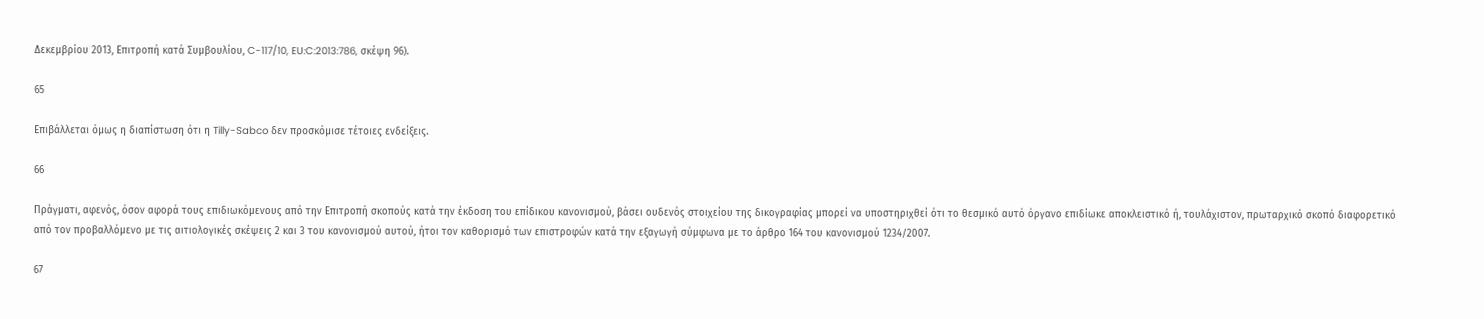Δεκεμβρίου 2013, Επιτροπή κατά Συμβουλίου, C-117/10, EU:C:2013:786, σκέψη 96).

65

Επιβάλλεται όμως η διαπίστωση ότι η Tilly-Sabco δεν προσκόμισε τέτοιες ενδείξεις.

66

Πράγματι, αφενός, όσον αφορά τους επιδιωκόμενους από την Επιτροπή σκοπούς κατά την έκδοση του επίδικου κανονισμού, βάσει ουδενός στοιχείου της δικογραφίας μπορεί να υποστηριχθεί ότι το θεσμικό αυτό όργανο επιδίωκε αποκλειστικό ή, τουλάχιστον, πρωταρχικό σκοπό διαφορετικό από τον προβαλλόμενο με τις αιτιολογικές σκέψεις 2 και 3 του κανονισμού αυτού, ήτοι τον καθορισμό των επιστροφών κατά την εξαγωγή σύμφωνα με το άρθρο 164 του κανονισμού 1234/2007.

67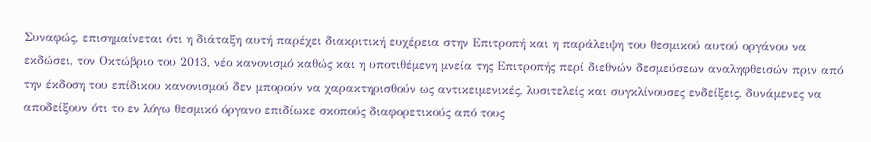Συναφώς, επισημαίνεται ότι η διάταξη αυτή παρέχει διακριτική ευχέρεια στην Επιτροπή και η παράλειψη του θεσμικού αυτού οργάνου να εκδώσει, τον Οκτώβριο του 2013, νέο κανονισμό καθώς και η υποτιθέμενη μνεία της Επιτροπής περί διεθνών δεσμεύσεων αναληφθεισών πριν από την έκδοση του επίδικου κανονισμού δεν μπορούν να χαρακτηρισθούν ως αντικειμενικές, λυσιτελείς και συγκλίνουσες ενδείξεις, δυνάμενες να αποδείξουν ότι το εν λόγω θεσμικό όργανο επιδίωκε σκοπούς διαφορετικούς από τους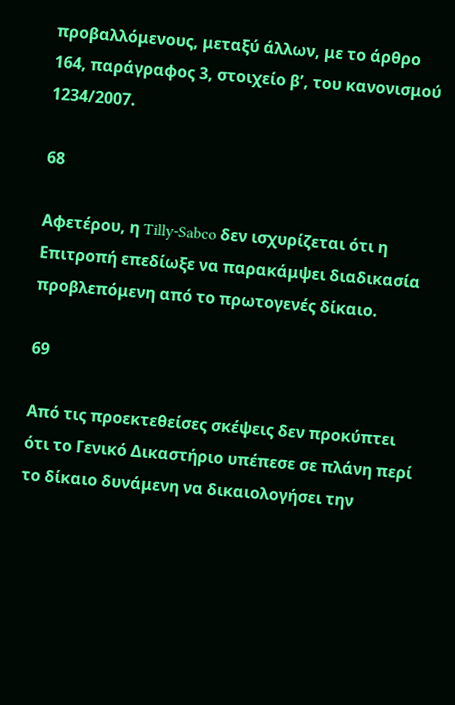προβαλλόμενους, μεταξύ άλλων, με το άρθρο 164, παράγραφος 3, στοιχείο βʹ, του κανονισμού 1234/2007.

68

Αφετέρου, η Tilly-Sabco δεν ισχυρίζεται ότι η Επιτροπή επεδίωξε να παρακάμψει διαδικασία προβλεπόμενη από το πρωτογενές δίκαιο.

69

Από τις προεκτεθείσες σκέψεις δεν προκύπτει ότι το Γενικό Δικαστήριο υπέπεσε σε πλάνη περί το δίκαιο δυνάμενη να δικαιολογήσει την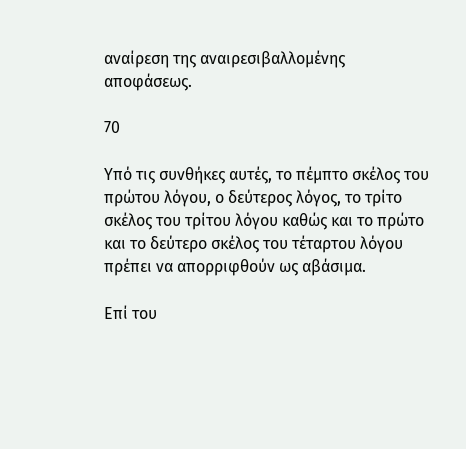αναίρεση της αναιρεσιβαλλομένης αποφάσεως.

70

Υπό τις συνθήκες αυτές, το πέμπτο σκέλος του πρώτου λόγου, ο δεύτερος λόγος, το τρίτο σκέλος του τρίτου λόγου καθώς και το πρώτο και το δεύτερο σκέλος του τέταρτου λόγου πρέπει να απορριφθούν ως αβάσιμα.

Επί του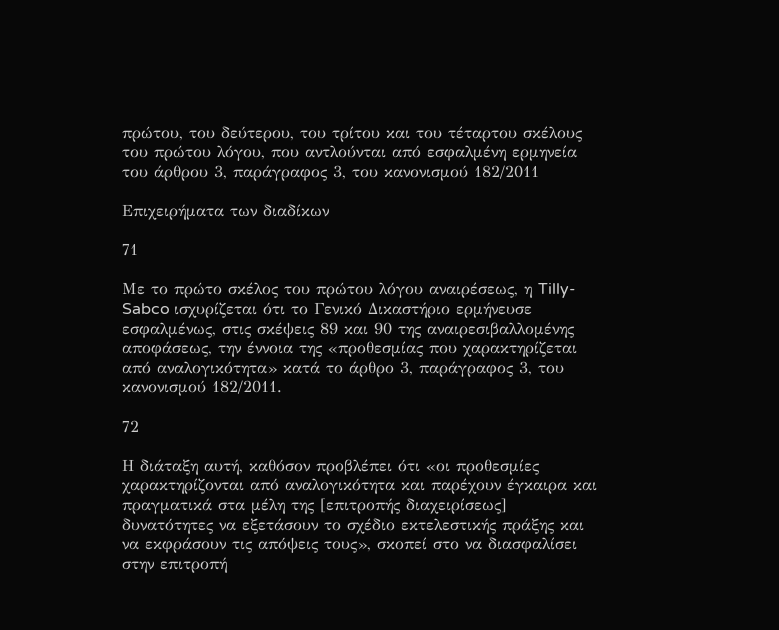πρώτου, του δεύτερου, του τρίτου και του τέταρτου σκέλους του πρώτου λόγου, που αντλούνται από εσφαλμένη ερμηνεία του άρθρου 3, παράγραφος 3, του κανονισμού 182/2011

Επιχειρήματα των διαδίκων

71

Με το πρώτο σκέλος του πρώτου λόγου αναιρέσεως, η Tilly-Sabco ισχυρίζεται ότι το Γενικό Δικαστήριο ερμήνευσε εσφαλμένως, στις σκέψεις 89 και 90 της αναιρεσιβαλλομένης αποφάσεως, την έννοια της «προθεσμίας που χαρακτηρίζεται από αναλογικότητα» κατά το άρθρο 3, παράγραφος 3, του κανονισμού 182/2011.

72

Η διάταξη αυτή, καθόσον προβλέπει ότι «οι προθεσμίες χαρακτηρίζονται από αναλογικότητα και παρέχουν έγκαιρα και πραγματικά στα μέλη της [επιτροπής διαχειρίσεως] δυνατότητες να εξετάσουν το σχέδιο εκτελεστικής πράξης και να εκφράσουν τις απόψεις τους», σκοπεί στο να διασφαλίσει στην επιτροπή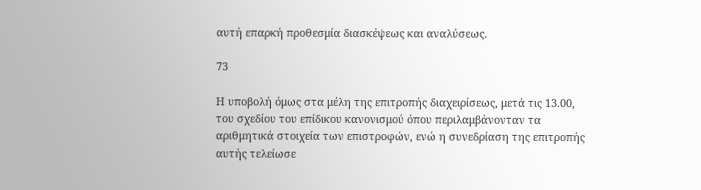αυτή επαρκή προθεσμία διασκέψεως και αναλύσεως.

73

Η υποβολή όμως στα μέλη της επιτροπής διαχειρίσεως, μετά τις 13.00, του σχεδίου του επίδικου κανονισμού όπου περιλαμβάνονταν τα αριθμητικά στοιχεία των επιστροφών, ενώ η συνεδρίαση της επιτροπής αυτής τελείωσε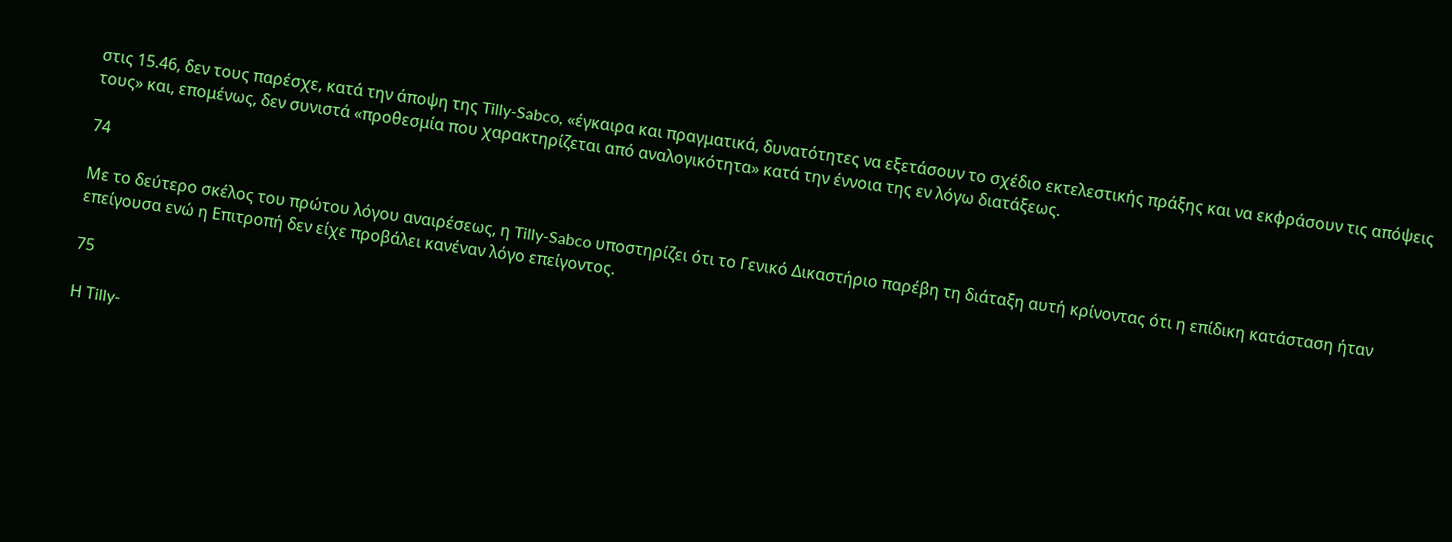στις 15.46, δεν τους παρέσχε, κατά την άποψη της Tilly-Sabco, «έγκαιρα και πραγματικά, δυνατότητες να εξετάσουν το σχέδιο εκτελεστικής πράξης και να εκφράσουν τις απόψεις τους» και, επομένως, δεν συνιστά «προθεσμία που χαρακτηρίζεται από αναλογικότητα» κατά την έννοια της εν λόγω διατάξεως.

74

Με το δεύτερο σκέλος του πρώτου λόγου αναιρέσεως, η Tilly-Sabco υποστηρίζει ότι το Γενικό Δικαστήριο παρέβη τη διάταξη αυτή κρίνοντας ότι η επίδικη κατάσταση ήταν επείγουσα ενώ η Επιτροπή δεν είχε προβάλει κανέναν λόγο επείγοντος.

75

Η Τilly-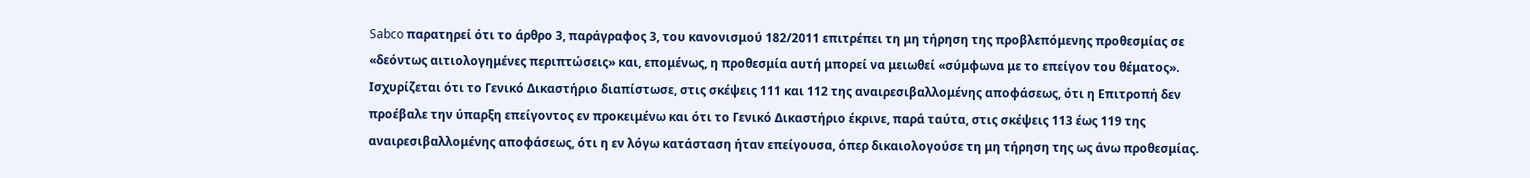Sabco παρατηρεί ότι το άρθρο 3, παράγραφος 3, του κανονισμού 182/2011 επιτρέπει τη μη τήρηση της προβλεπόμενης προθεσμίας σε «δεόντως αιτιολογημένες περιπτώσεις» και, επομένως, η προθεσμία αυτή μπορεί να μειωθεί «σύμφωνα με το επείγον του θέματος». Ισχυρίζεται ότι το Γενικό Δικαστήριο διαπίστωσε, στις σκέψεις 111 και 112 της αναιρεσιβαλλομένης αποφάσεως, ότι η Επιτροπή δεν προέβαλε την ύπαρξη επείγοντος εν προκειμένω και ότι το Γενικό Δικαστήριο έκρινε, παρά ταύτα, στις σκέψεις 113 έως 119 της αναιρεσιβαλλομένης αποφάσεως, ότι η εν λόγω κατάσταση ήταν επείγουσα, όπερ δικαιολογούσε τη μη τήρηση της ως άνω προθεσμίας.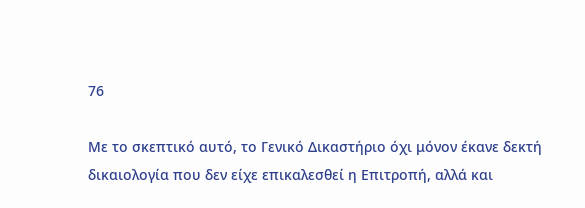76

Με το σκεπτικό αυτό, το Γενικό Δικαστήριο όχι μόνον έκανε δεκτή δικαιολογία που δεν είχε επικαλεσθεί η Επιτροπή, αλλά και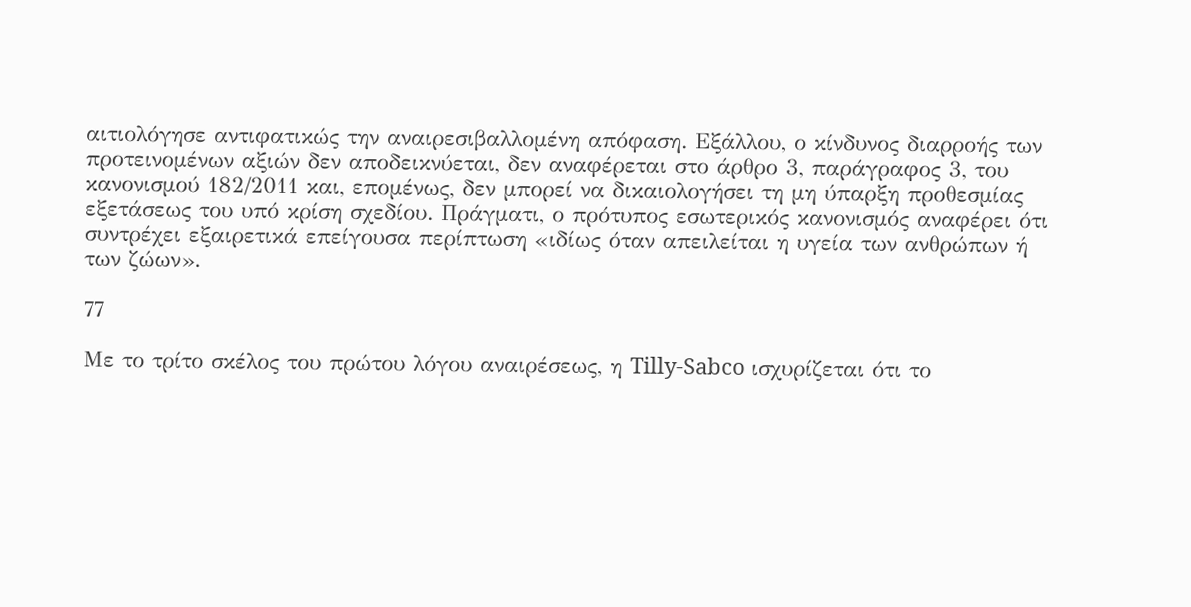αιτιολόγησε αντιφατικώς την αναιρεσιβαλλομένη απόφαση. Εξάλλου, ο κίνδυνος διαρροής των προτεινομένων αξιών δεν αποδεικνύεται, δεν αναφέρεται στο άρθρο 3, παράγραφος 3, του κανονισμού 182/2011 και, επομένως, δεν μπορεί να δικαιολογήσει τη μη ύπαρξη προθεσμίας εξετάσεως του υπό κρίση σχεδίου. Πράγματι, ο πρότυπος εσωτερικός κανονισμός αναφέρει ότι συντρέχει εξαιρετικά επείγουσα περίπτωση «ιδίως όταν απειλείται η υγεία των ανθρώπων ή των ζώων».

77

Με το τρίτο σκέλος του πρώτου λόγου αναιρέσεως, η Tilly-Sabco ισχυρίζεται ότι το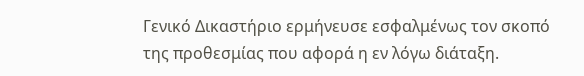Γενικό Δικαστήριο ερμήνευσε εσφαλμένως τον σκοπό της προθεσμίας που αφορά η εν λόγω διάταξη.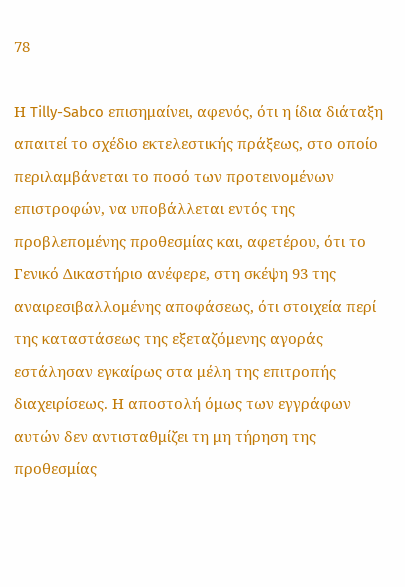78

Η Tilly-Sabco επισημαίνει, αφενός, ότι η ίδια διάταξη απαιτεί το σχέδιο εκτελεστικής πράξεως, στο οποίο περιλαμβάνεται το ποσό των προτεινομένων επιστροφών, να υποβάλλεται εντός της προβλεπομένης προθεσμίας και, αφετέρου, ότι το Γενικό Δικαστήριο ανέφερε, στη σκέψη 93 της αναιρεσιβαλλομένης αποφάσεως, ότι στοιχεία περί της καταστάσεως της εξεταζόμενης αγοράς εστάλησαν εγκαίρως στα μέλη της επιτροπής διαχειρίσεως. Η αποστολή όμως των εγγράφων αυτών δεν αντισταθμίζει τη μη τήρηση της προθεσμίας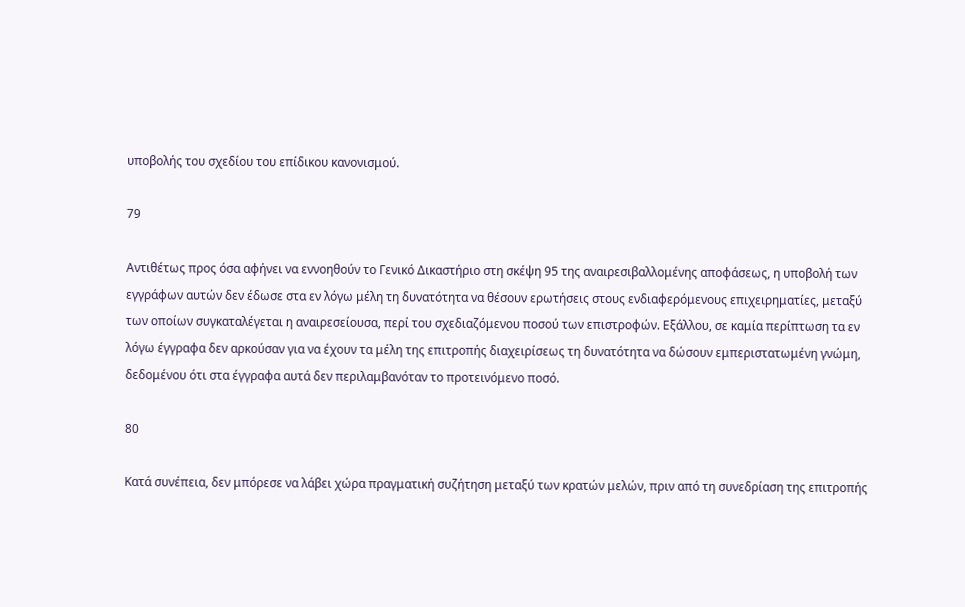υποβολής του σχεδίου του επίδικου κανονισμού.

79

Αντιθέτως προς όσα αφήνει να εννοηθούν το Γενικό Δικαστήριο στη σκέψη 95 της αναιρεσιβαλλομένης αποφάσεως, η υποβολή των εγγράφων αυτών δεν έδωσε στα εν λόγω μέλη τη δυνατότητα να θέσουν ερωτήσεις στους ενδιαφερόμενους επιχειρηματίες, μεταξύ των οποίων συγκαταλέγεται η αναιρεσείουσα, περί του σχεδιαζόμενου ποσού των επιστροφών. Εξάλλου, σε καμία περίπτωση τα εν λόγω έγγραφα δεν αρκούσαν για να έχουν τα μέλη της επιτροπής διαχειρίσεως τη δυνατότητα να δώσουν εμπεριστατωμένη γνώμη, δεδομένου ότι στα έγγραφα αυτά δεν περιλαμβανόταν το προτεινόμενο ποσό.

80

Κατά συνέπεια, δεν μπόρεσε να λάβει χώρα πραγματική συζήτηση μεταξύ των κρατών μελών, πριν από τη συνεδρίαση της επιτροπής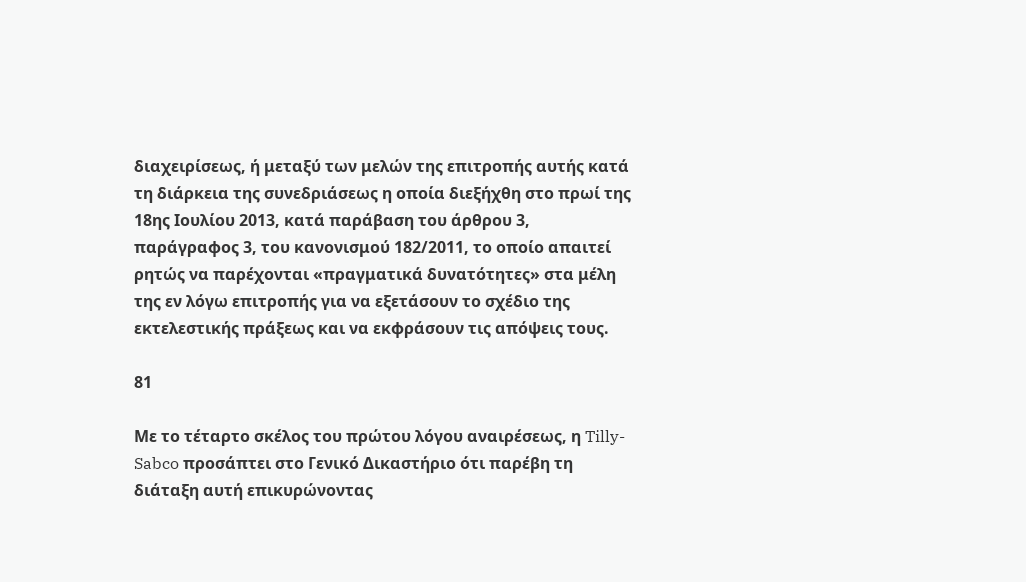διαχειρίσεως, ή μεταξύ των μελών της επιτροπής αυτής κατά τη διάρκεια της συνεδριάσεως η οποία διεξήχθη στο πρωί της 18ης Ιουλίου 2013, κατά παράβαση του άρθρου 3, παράγραφος 3, του κανονισμού 182/2011, το οποίο απαιτεί ρητώς να παρέχονται «πραγματικά δυνατότητες» στα μέλη της εν λόγω επιτροπής για να εξετάσουν το σχέδιο της εκτελεστικής πράξεως και να εκφράσουν τις απόψεις τους.

81

Με το τέταρτο σκέλος του πρώτου λόγου αναιρέσεως, η Tilly-Sabco προσάπτει στο Γενικό Δικαστήριο ότι παρέβη τη διάταξη αυτή επικυρώνοντας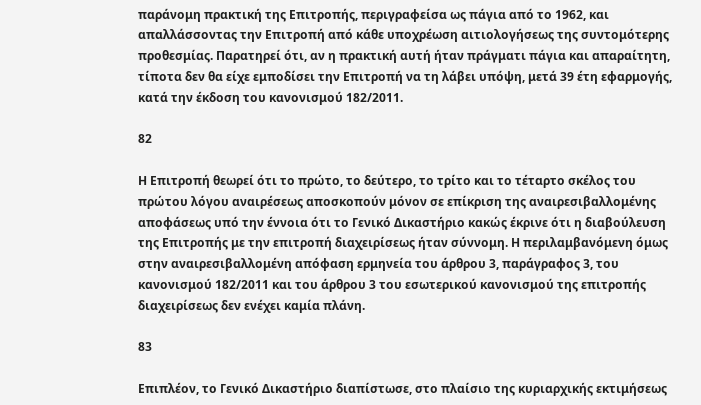παράνομη πρακτική της Επιτροπής, περιγραφείσα ως πάγια από το 1962, και απαλλάσσοντας την Επιτροπή από κάθε υποχρέωση αιτιολογήσεως της συντομότερης προθεσμίας. Παρατηρεί ότι, αν η πρακτική αυτή ήταν πράγματι πάγια και απαραίτητη, τίποτα δεν θα είχε εμποδίσει την Επιτροπή να τη λάβει υπόψη, μετά 39 έτη εφαρμογής, κατά την έκδοση του κανονισμού 182/2011.

82

Η Επιτροπή θεωρεί ότι το πρώτο, το δεύτερο, το τρίτο και το τέταρτο σκέλος του πρώτου λόγου αναιρέσεως αποσκοπούν μόνον σε επίκριση της αναιρεσιβαλλομένης αποφάσεως υπό την έννοια ότι το Γενικό Δικαστήριο κακώς έκρινε ότι η διαβούλευση της Επιτροπής με την επιτροπή διαχειρίσεως ήταν σύννομη. Η περιλαμβανόμενη όμως στην αναιρεσιβαλλομένη απόφαση ερμηνεία του άρθρου 3, παράγραφος 3, του κανονισμού 182/2011 και του άρθρου 3 του εσωτερικού κανονισμού της επιτροπής διαχειρίσεως δεν ενέχει καμία πλάνη.

83

Επιπλέον, το Γενικό Δικαστήριο διαπίστωσε, στο πλαίσιο της κυριαρχικής εκτιμήσεως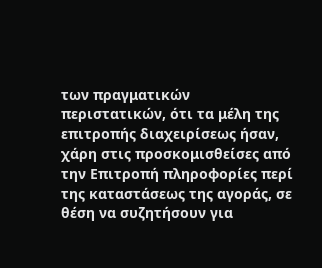των πραγματικών περιστατικών, ότι τα μέλη της επιτροπής διαχειρίσεως ήσαν, χάρη στις προσκομισθείσες από την Επιτροπή πληροφορίες περί της καταστάσεως της αγοράς, σε θέση να συζητήσουν για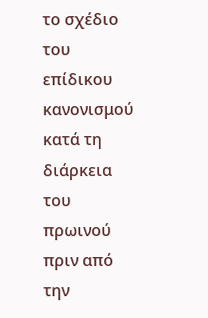το σχέδιο του επίδικου κανονισμού κατά τη διάρκεια του πρωινού πριν από την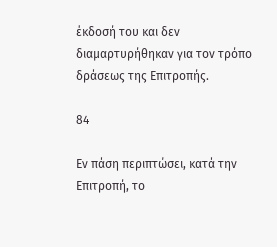έκδοσή του και δεν διαμαρτυρήθηκαν για τον τρόπο δράσεως της Επιτροπής.

84

Εν πάση περιπτώσει, κατά την Επιτροπή, το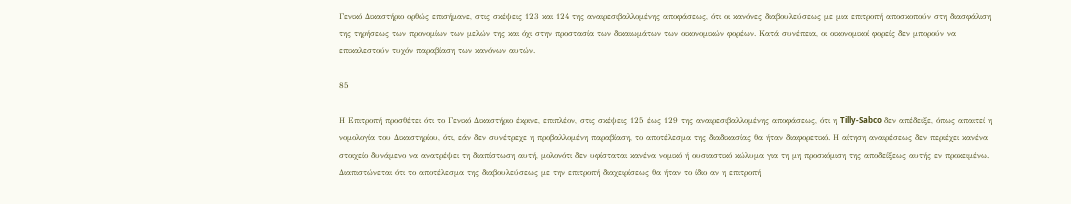Γενικό Δικαστήριο ορθώς επισήμανε, στις σκέψεις 123 και 124 της αναιρεσιβαλλομένης αποφάσεως, ότι οι κανόνες διαβουλεύσεως με μια επιτροπή αποσκοπούν στη διασφάλιση της τηρήσεως των προνομίων των μελών της και όχι στην προστασία των δικαιωμάτων των οικονομικών φορέων. Κατά συνέπεια, οι οικονομικοί φορείς δεν μπορούν να επικαλεστούν τυχόν παραβίαση των κανόνων αυτών.

85

Η Επιτροπή προσθέτει ότι το Γενικό Δικαστήριο έκρινε, επιπλέον, στις σκέψεις 125 έως 129 της αναιρεσιβαλλομένης αποφάσεως, ότι η Tilly-Sabco δεν απέδειξε, όπως απαιτεί η νομολογία του Δικαστηρίου, ότι, εάν δεν συνέτρεχε η προβαλλομένη παραβίαση, το αποτέλεσμα της διαδικασίας θα ήταν διαφορετικό. Η αίτηση αναιρέσεως δεν περιέχει κανένα στοιχείο δυνάμενο να ανατρέψει τη διαπίστωση αυτή, μολονότι δεν υφίσταται κανένα νομικό ή ουσιαστικό κώλυμα για τη μη προσκόμιση της αποδείξεως αυτής εν προκειμένω. Διαπιστώνεται ότι το αποτέλεσμα της διαβουλεύσεως με την επιτροπή διαχειρίσεως θα ήταν το ίδιο αν η επιτροπή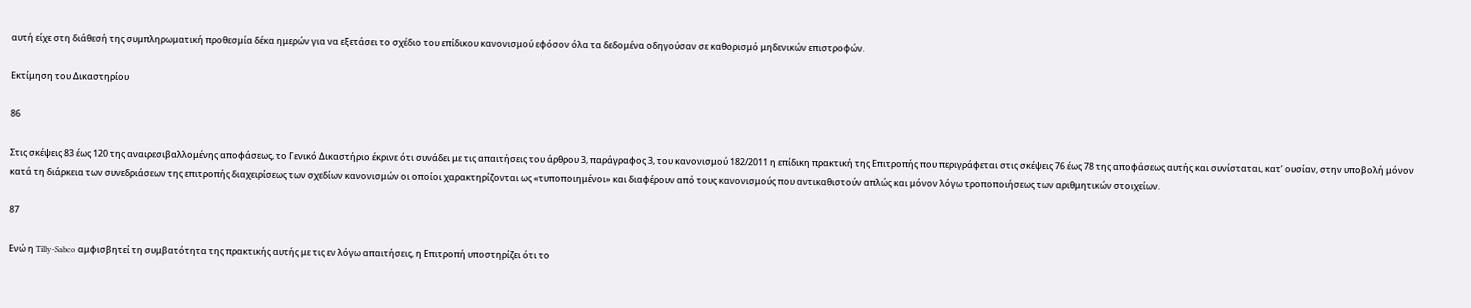αυτή είχε στη διάθεσή της συμπληρωματική προθεσμία δέκα ημερών για να εξετάσει το σχέδιο του επίδικου κανονισμού εφόσον όλα τα δεδομένα οδηγούσαν σε καθορισμό μηδενικών επιστροφών.

Εκτίμηση του Δικαστηρίου

86

Στις σκέψεις 83 έως 120 της αναιρεσιβαλλομένης αποφάσεως, το Γενικό Δικαστήριο έκρινε ότι συνάδει με τις απαιτήσεις του άρθρου 3, παράγραφος 3, του κανονισμού 182/2011 η επίδικη πρακτική της Επιτροπής που περιγράφεται στις σκέψεις 76 έως 78 της αποφάσεως αυτής και συνίσταται, κατ’ ουσίαν, στην υποβολή μόνον κατά τη διάρκεια των συνεδριάσεων της επιτροπής διαχειρίσεως των σχεδίων κανονισμών οι οποίοι χαρακτηρίζονται ως «τυποποιημένοι» και διαφέρουν από τους κανονισμούς που αντικαθιστούν απλώς και μόνον λόγω τροποποιήσεως των αριθμητικών στοιχείων.

87

Ενώ η Tilly-Sabco αμφισβητεί τη συμβατότητα της πρακτικής αυτής με τις εν λόγω απαιτήσεις, η Επιτροπή υποστηρίζει ότι το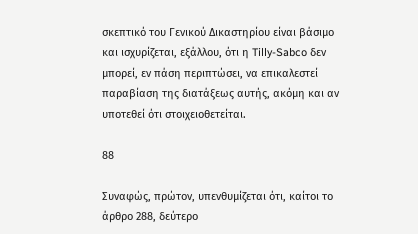σκεπτικό του Γενικού Δικαστηρίου είναι βάσιμο και ισχυρίζεται, εξάλλου, ότι η Tilly-Sabco δεν μπορεί, εν πάση περιπτώσει, να επικαλεστεί παραβίαση της διατάξεως αυτής, ακόμη και αν υποτεθεί ότι στοιχειοθετείται.

88

Συναφώς, πρώτον, υπενθυμίζεται ότι, καίτοι το άρθρο 288, δεύτερο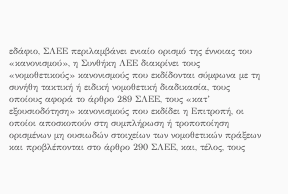εδάφιο, ΣΛΕΕ περιλαμβάνει ενιαίο ορισμό της έννοιας του «κανονισμού», η Συνθήκη ΛΕΕ διακρίνει τους «νομοθετικούς» κανονισμούς που εκδίδονται σύμφωνα με τη συνήθη τακτική ή ειδική νομοθετική διαδικασία, τους οποίους αφορά το άρθρο 289 ΣΛΕΕ, τους «κατ’ εξουσιοδότηση» κανονισμούς που εκδίδει η Επιτροπή, οι οποίοι αποσκοπούν στη συμπλήρωση ή τροποποίηση ορισμένων μη ουσιωδών στοιχείων των νομοθετικών πράξεων και προβλέπονται στο άρθρο 290 ΣΛΕΕ, και, τέλος, τους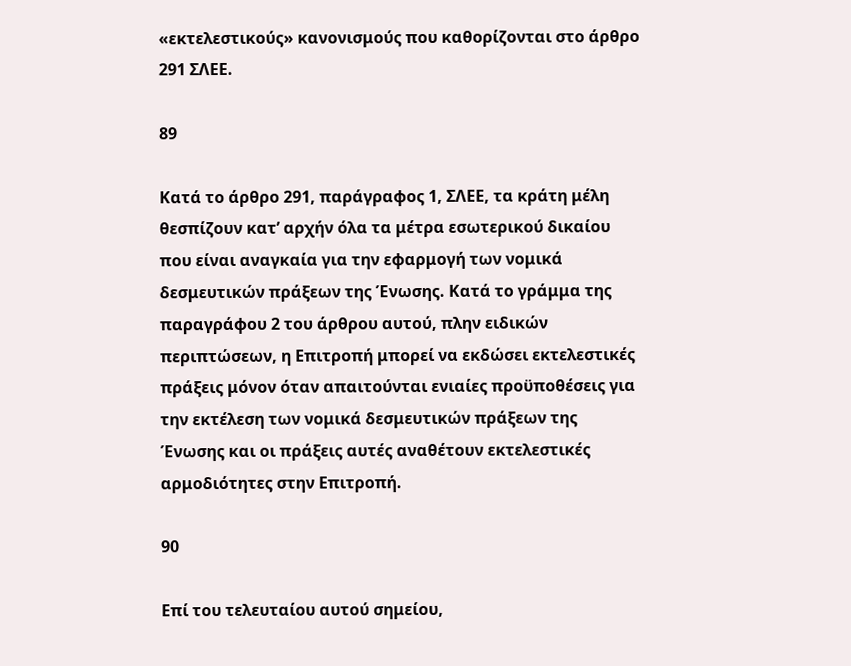«εκτελεστικούς» κανονισμούς που καθορίζονται στο άρθρο 291 ΣΛΕΕ.

89

Κατά το άρθρο 291, παράγραφος 1, ΣΛΕΕ, τα κράτη μέλη θεσπίζουν κατ’ αρχήν όλα τα μέτρα εσωτερικού δικαίου που είναι αναγκαία για την εφαρμογή των νομικά δεσμευτικών πράξεων της Ένωσης. Κατά το γράμμα της παραγράφου 2 του άρθρου αυτού, πλην ειδικών περιπτώσεων, η Επιτροπή μπορεί να εκδώσει εκτελεστικές πράξεις μόνον όταν απαιτούνται ενιαίες προϋποθέσεις για την εκτέλεση των νομικά δεσμευτικών πράξεων της Ένωσης και οι πράξεις αυτές αναθέτουν εκτελεστικές αρμοδιότητες στην Επιτροπή.

90

Επί του τελευταίου αυτού σημείου,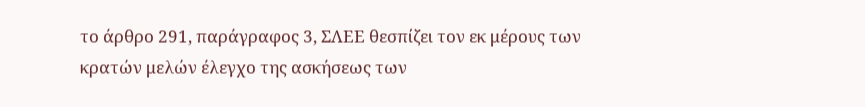το άρθρο 291, παράγραφος 3, ΣΛΕΕ θεσπίζει τον εκ μέρους των κρατών μελών έλεγχο της ασκήσεως των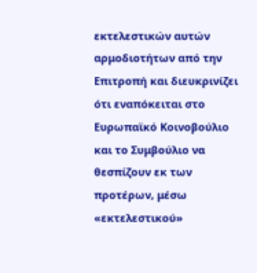εκτελεστικών αυτών αρμοδιοτήτων από την Επιτροπή και διευκρινίζει ότι εναπόκειται στο Ευρωπαϊκό Κοινοβούλιο και το Συμβούλιο να θεσπίζουν εκ των προτέρων, μέσω «εκτελεστικού»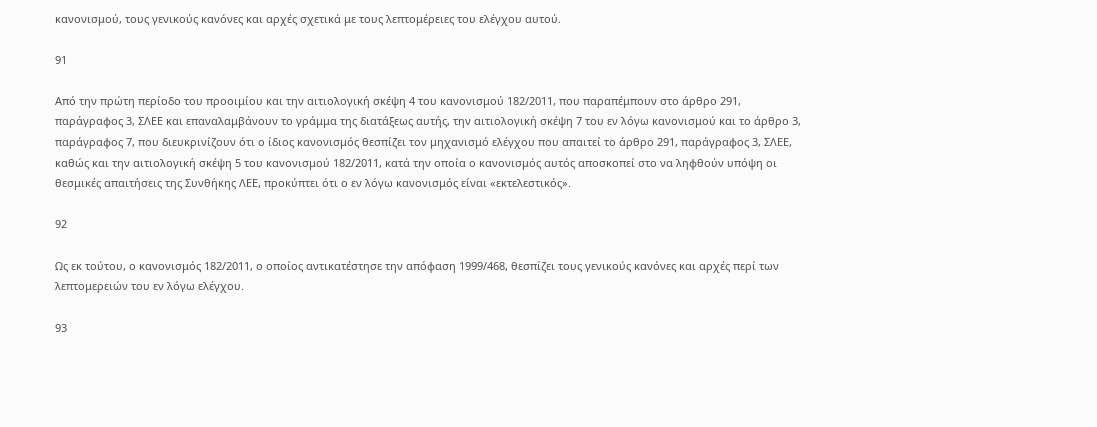κανονισμού, τους γενικούς κανόνες και αρχές σχετικά με τους λεπτομέρειες του ελέγχου αυτού.

91

Από την πρώτη περίοδο του προοιμίου και την αιτιολογική σκέψη 4 του κανονισμού 182/2011, που παραπέμπουν στο άρθρο 291, παράγραφος 3, ΣΛΕΕ και επαναλαμβάνουν το γράμμα της διατάξεως αυτής, την αιτιολογική σκέψη 7 του εν λόγω κανονισμού και το άρθρο 3, παράγραφος 7, που διευκρινίζουν ότι ο ίδιος κανονισμός θεσπίζει τον μηχανισμό ελέγχου που απαιτεί το άρθρο 291, παράγραφος 3, ΣΛΕΕ, καθώς και την αιτιολογική σκέψη 5 του κανονισμού 182/2011, κατά την οποία ο κανονισμός αυτός αποσκοπεί στο να ληφθούν υπόψη οι θεσμικές απαιτήσεις της Συνθήκης ΛΕΕ, προκύπτει ότι ο εν λόγω κανονισμός είναι «εκτελεστικός».

92

Ως εκ τούτου, ο κανονισμός 182/2011, ο οποίος αντικατέστησε την απόφαση 1999/468, θεσπίζει τους γενικούς κανόνες και αρχές περί των λεπτομερειών του εν λόγω ελέγχου.

93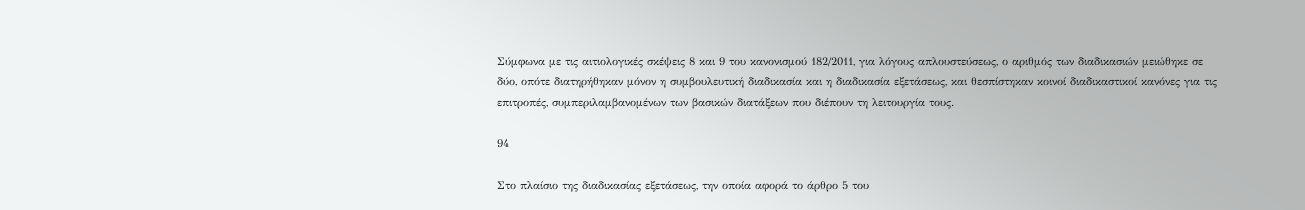Σύμφωνα με τις αιτιολογικές σκέψεις 8 και 9 του κανονισμού 182/2011, για λόγους απλουστεύσεως, ο αριθμός των διαδικασιών μειώθηκε σε δύο, οπότε διατηρήθηκαν μόνον η συμβουλευτική διαδικασία και η διαδικασία εξετάσεως, και θεσπίστηκαν κοινοί διαδικαστικοί κανόνες για τις επιτροπές, συμπεριλαμβανομένων των βασικών διατάξεων που διέπουν τη λειτουργία τους.

94

Στο πλαίσιο της διαδικασίας εξετάσεως, την οποία αφορά το άρθρο 5 του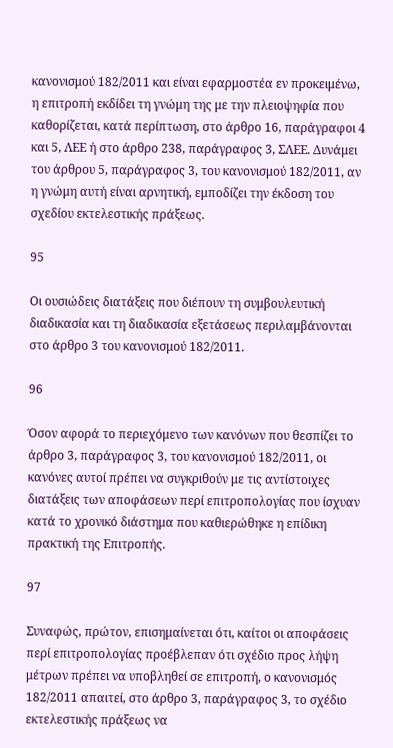κανονισμού 182/2011 και είναι εφαρμοστέα εν προκειμένω, η επιτροπή εκδίδει τη γνώμη της με την πλειοψηφία που καθορίζεται, κατά περίπτωση, στο άρθρο 16, παράγραφοι 4 και 5, ΛΕΕ ή στο άρθρο 238, παράγραφος 3, ΣΛΕΕ. Δυνάμει του άρθρου 5, παράγραφος 3, του κανονισμού 182/2011, αν η γνώμη αυτή είναι αρνητική, εμποδίζει την έκδοση του σχεδίου εκτελεστικής πράξεως.

95

Οι ουσιώδεις διατάξεις που διέπουν τη συμβουλευτική διαδικασία και τη διαδικασία εξετάσεως περιλαμβάνονται στο άρθρο 3 του κανονισμού 182/2011.

96

Όσον αφορά το περιεχόμενο των κανόνων που θεσπίζει το άρθρο 3, παράγραφος 3, του κανονισμού 182/2011, οι κανόνες αυτοί πρέπει να συγκριθούν με τις αντίστοιχες διατάξεις των αποφάσεων περί επιτροπολογίας που ίσχυαν κατά το χρονικό διάστημα που καθιερώθηκε η επίδικη πρακτική της Επιτροπής.

97

Συναφώς, πρώτον, επισημαίνεται ότι, καίτοι οι αποφάσεις περί επιτροπολογίας προέβλεπαν ότι σχέδιο προς λήψη μέτρων πρέπει να υποβληθεί σε επιτροπή, ο κανονισμός 182/2011 απαιτεί, στο άρθρο 3, παράγραφος 3, το σχέδιο εκτελεστικής πράξεως να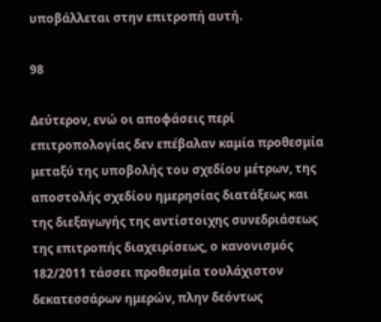υποβάλλεται στην επιτροπή αυτή.

98

Δεύτερον, ενώ οι αποφάσεις περί επιτροπολογίας δεν επέβαλαν καμία προθεσμία μεταξύ της υποβολής του σχεδίου μέτρων, της αποστολής σχεδίου ημερησίας διατάξεως και της διεξαγωγής της αντίστοιχης συνεδριάσεως της επιτροπής διαχειρίσεως, ο κανονισμός 182/2011 τάσσει προθεσμία τουλάχιστον δεκατεσσάρων ημερών, πλην δεόντως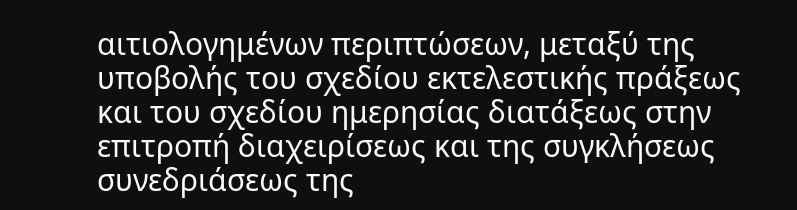αιτιολογημένων περιπτώσεων, μεταξύ της υποβολής του σχεδίου εκτελεστικής πράξεως και του σχεδίου ημερησίας διατάξεως στην επιτροπή διαχειρίσεως και της συγκλήσεως συνεδριάσεως της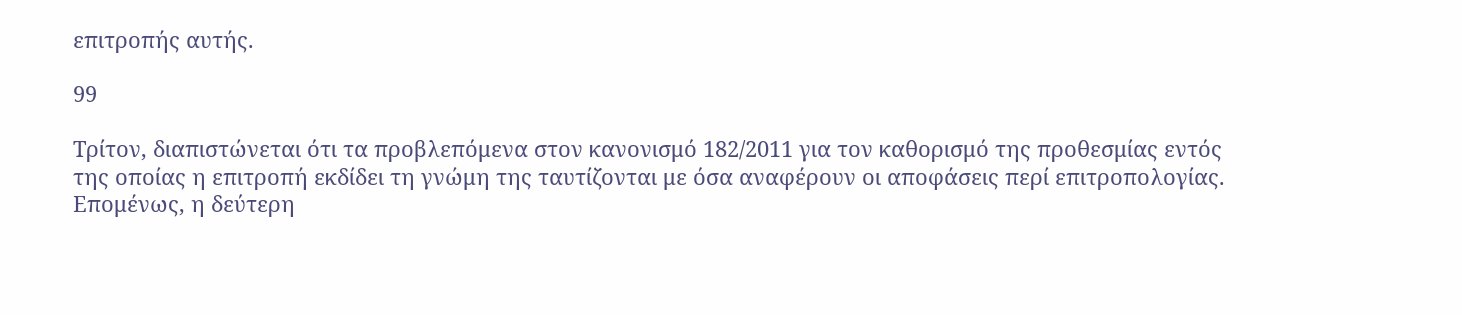επιτροπής αυτής.

99

Τρίτον, διαπιστώνεται ότι τα προβλεπόμενα στον κανονισμό 182/2011 για τον καθορισμό της προθεσμίας εντός της οποίας η επιτροπή εκδίδει τη γνώμη της ταυτίζονται με όσα αναφέρουν οι αποφάσεις περί επιτροπολογίας. Επομένως, η δεύτερη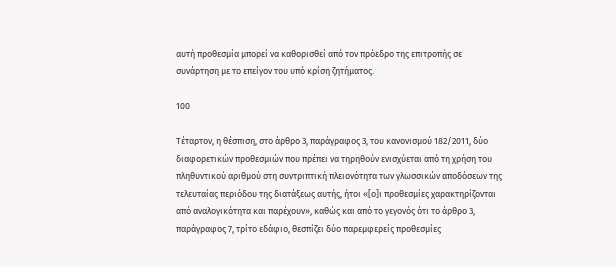αυτή προθεσμία μπορεί να καθορισθεί από τον πρόεδρο της επιτροπής σε συνάρτηση με το επείγον του υπό κρίση ζητήματος.

100

Τέταρτον, η θέσπιση, στο άρθρο 3, παράγραφος 3, του κανονισμού 182/2011, δύο διαφορετικών προθεσμιών που πρέπει να τηρηθούν ενισχύεται από τη χρήση του πληθυντικού αριθμού στη συντριπτική πλειονότητα των γλωσσικών αποδόσεων της τελευταίας περιόδου της διατάξεως αυτής, ήτοι «[ο]ι προθεσμίες χαρακτηρίζονται από αναλογικότητα και παρέχουν», καθώς και από το γεγονός ότι το άρθρο 3, παράγραφος 7, τρίτο εδάφιο, θεσπίζει δύο παρεμφερείς προθεσμίες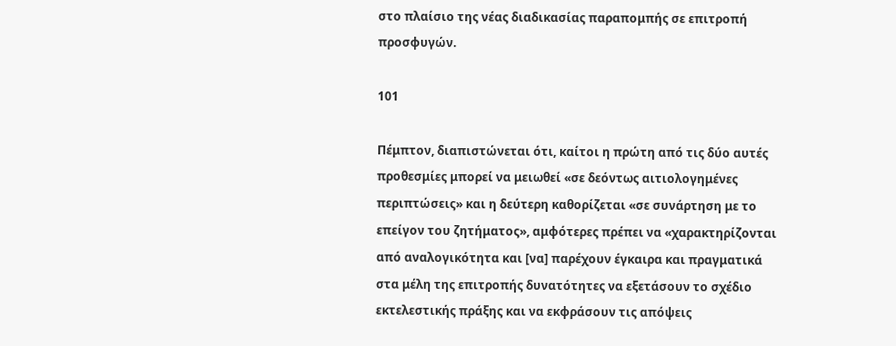στο πλαίσιο της νέας διαδικασίας παραπομπής σε επιτροπή προσφυγών.

101

Πέμπτον, διαπιστώνεται ότι, καίτοι η πρώτη από τις δύο αυτές προθεσμίες μπορεί να μειωθεί «σε δεόντως αιτιολογημένες περιπτώσεις» και η δεύτερη καθορίζεται «σε συνάρτηση με το επείγον του ζητήματος», αμφότερες πρέπει να «χαρακτηρίζονται από αναλογικότητα και [να] παρέχουν έγκαιρα και πραγματικά στα μέλη της επιτροπής δυνατότητες να εξετάσουν το σχέδιο εκτελεστικής πράξης και να εκφράσουν τις απόψεις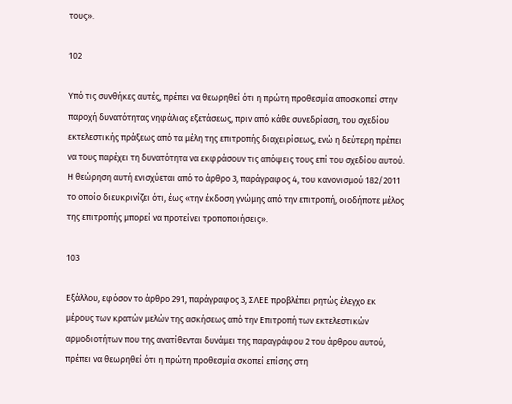τους».

102

Υπό τις συνθήκες αυτές, πρέπει να θεωρηθεί ότι η πρώτη προθεσμία αποσκοπεί στην παροχή δυνατότητας νηφάλιας εξετάσεως, πριν από κάθε συνεδρίαση, του σχεδίου εκτελεστικής πράξεως από τα μέλη της επιτροπής διαχειρίσεως, ενώ η δεύτερη πρέπει να τους παρέχει τη δυνατότητα να εκφράσουν τις απόψεις τους επί του σχεδίου αυτού. Η θεώρηση αυτή ενισχύεται από το άρθρο 3, παράγραφος 4, του κανονισμού 182/2011 το οποίο διευκρινίζει ότι, έως «την έκδοση γνώμης από την επιτροπή, οιοδήποτε μέλος της επιτροπής μπορεί να προτείνει τροποποιήσεις».

103

Εξάλλου, εφόσον το άρθρο 291, παράγραφος 3, ΣΛΕΕ προβλέπει ρητώς έλεγχο εκ μέρους των κρατών μελών της ασκήσεως από την Επιτροπή των εκτελεστικών αρμοδιοτήτων που της ανατίθενται δυνάμει της παραγράφου 2 του άρθρου αυτού, πρέπει να θεωρηθεί ότι η πρώτη προθεσμία σκοπεί επίσης στη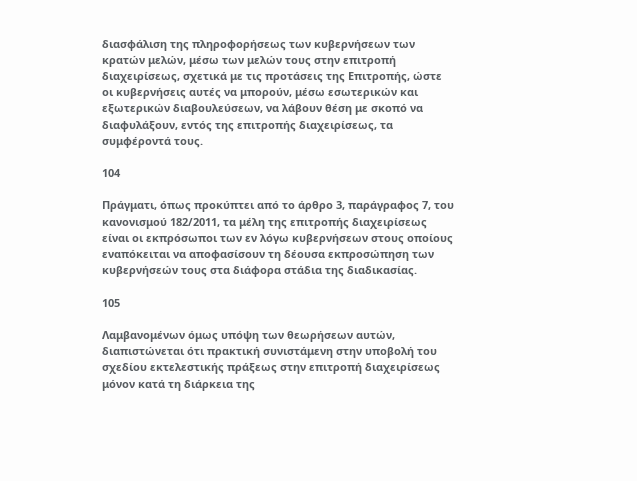διασφάλιση της πληροφορήσεως των κυβερνήσεων των κρατών μελών, μέσω των μελών τους στην επιτροπή διαχειρίσεως, σχετικά με τις προτάσεις της Επιτροπής, ώστε οι κυβερνήσεις αυτές να μπορούν, μέσω εσωτερικών και εξωτερικών διαβουλεύσεων, να λάβουν θέση με σκοπό να διαφυλάξουν, εντός της επιτροπής διαχειρίσεως, τα συμφέροντά τους.

104

Πράγματι, όπως προκύπτει από το άρθρο 3, παράγραφος 7, του κανονισμού 182/2011, τα μέλη της επιτροπής διαχειρίσεως είναι οι εκπρόσωποι των εν λόγω κυβερνήσεων στους οποίους εναπόκειται να αποφασίσουν τη δέουσα εκπροσώπηση των κυβερνήσεών τους στα διάφορα στάδια της διαδικασίας.

105

Λαμβανομένων όμως υπόψη των θεωρήσεων αυτών, διαπιστώνεται ότι πρακτική συνιστάμενη στην υποβολή του σχεδίου εκτελεστικής πράξεως στην επιτροπή διαχειρίσεως μόνον κατά τη διάρκεια της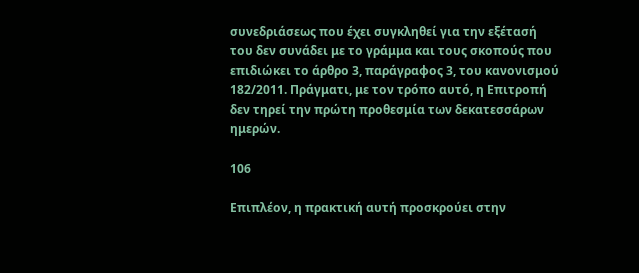συνεδριάσεως που έχει συγκληθεί για την εξέτασή του δεν συνάδει με το γράμμα και τους σκοπούς που επιδιώκει το άρθρο 3, παράγραφος 3, του κανονισμού 182/2011. Πράγματι, με τον τρόπο αυτό, η Επιτροπή δεν τηρεί την πρώτη προθεσμία των δεκατεσσάρων ημερών.

106

Επιπλέον, η πρακτική αυτή προσκρούει στην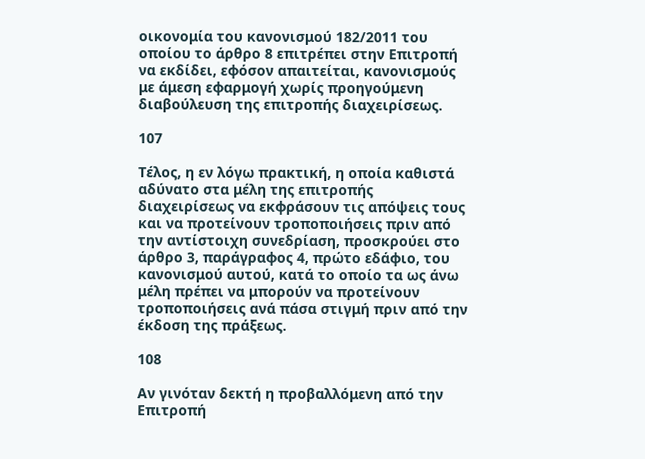οικονομία του κανονισμού 182/2011 του οποίου το άρθρο 8 επιτρέπει στην Επιτροπή να εκδίδει, εφόσον απαιτείται, κανονισμούς με άμεση εφαρμογή χωρίς προηγούμενη διαβούλευση της επιτροπής διαχειρίσεως.

107

Τέλος, η εν λόγω πρακτική, η οποία καθιστά αδύνατο στα μέλη της επιτροπής διαχειρίσεως να εκφράσουν τις απόψεις τους και να προτείνουν τροποποιήσεις πριν από την αντίστοιχη συνεδρίαση, προσκρούει στο άρθρο 3, παράγραφος 4, πρώτο εδάφιο, του κανονισμού αυτού, κατά το οποίο τα ως άνω μέλη πρέπει να μπορούν να προτείνουν τροποποιήσεις ανά πάσα στιγμή πριν από την έκδοση της πράξεως.

108

Αν γινόταν δεκτή η προβαλλόμενη από την Επιτροπή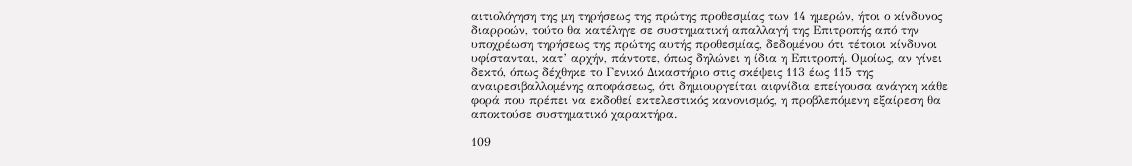αιτιολόγηση της μη τηρήσεως της πρώτης προθεσμίας των 14 ημερών, ήτοι ο κίνδυνος διαρροών, τούτο θα κατέληγε σε συστηματική απαλλαγή της Επιτροπής από την υποχρέωση τηρήσεως της πρώτης αυτής προθεσμίας, δεδομένου ότι τέτοιοι κίνδυνοι υφίστανται, κατ’ αρχήν, πάντοτε, όπως δηλώνει η ίδια η Επιτροπή. Ομοίως, αν γίνει δεκτό, όπως δέχθηκε το Γενικό Δικαστήριο στις σκέψεις 113 έως 115 της αναιρεσιβαλλομένης αποφάσεως, ότι δημιουργείται αιφνίδια επείγουσα ανάγκη κάθε φορά που πρέπει να εκδοθεί εκτελεστικός κανονισμός, η προβλεπόμενη εξαίρεση θα αποκτούσε συστηματικό χαρακτήρα.

109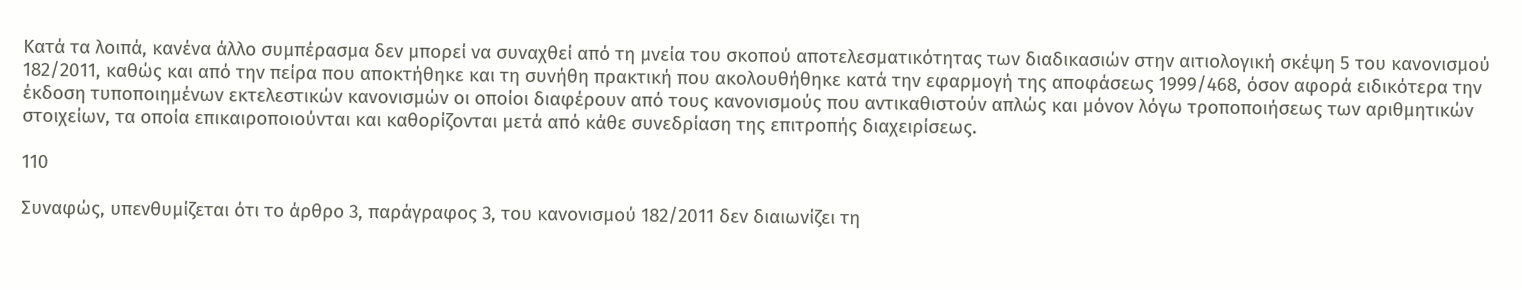Κατά τα λοιπά, κανένα άλλο συμπέρασμα δεν μπορεί να συναχθεί από τη μνεία του σκοπού αποτελεσματικότητας των διαδικασιών στην αιτιολογική σκέψη 5 του κανονισμού 182/2011, καθώς και από την πείρα που αποκτήθηκε και τη συνήθη πρακτική που ακολουθήθηκε κατά την εφαρμογή της αποφάσεως 1999/468, όσον αφορά ειδικότερα την έκδοση τυποποιημένων εκτελεστικών κανονισμών οι οποίοι διαφέρουν από τους κανονισμούς που αντικαθιστούν απλώς και μόνον λόγω τροποποιήσεως των αριθμητικών στοιχείων, τα οποία επικαιροποιούνται και καθορίζονται μετά από κάθε συνεδρίαση της επιτροπής διαχειρίσεως.

110

Συναφώς, υπενθυμίζεται ότι το άρθρο 3, παράγραφος 3, του κανονισμού 182/2011 δεν διαιωνίζει τη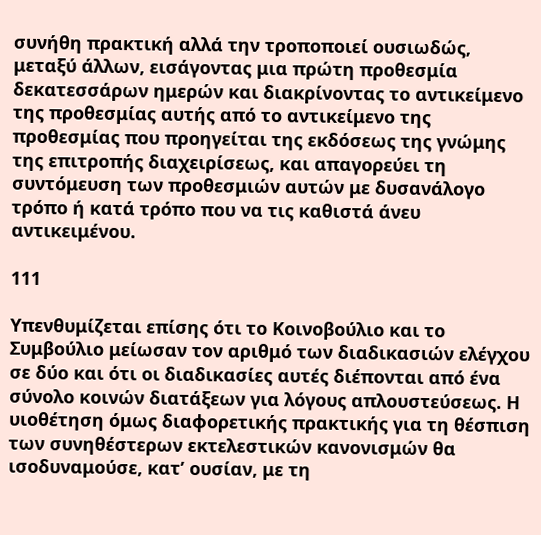συνήθη πρακτική αλλά την τροποποιεί ουσιωδώς, μεταξύ άλλων, εισάγοντας μια πρώτη προθεσμία δεκατεσσάρων ημερών και διακρίνοντας το αντικείμενο της προθεσμίας αυτής από το αντικείμενο της προθεσμίας που προηγείται της εκδόσεως της γνώμης της επιτροπής διαχειρίσεως, και απαγορεύει τη συντόμευση των προθεσμιών αυτών με δυσανάλογο τρόπο ή κατά τρόπο που να τις καθιστά άνευ αντικειμένου.

111

Υπενθυμίζεται επίσης ότι το Κοινοβούλιο και το Συμβούλιο μείωσαν τον αριθμό των διαδικασιών ελέγχου σε δύο και ότι οι διαδικασίες αυτές διέπονται από ένα σύνολο κοινών διατάξεων για λόγους απλουστεύσεως. Η υιοθέτηση όμως διαφορετικής πρακτικής για τη θέσπιση των συνηθέστερων εκτελεστικών κανονισμών θα ισοδυναμούσε, κατ’ ουσίαν, με τη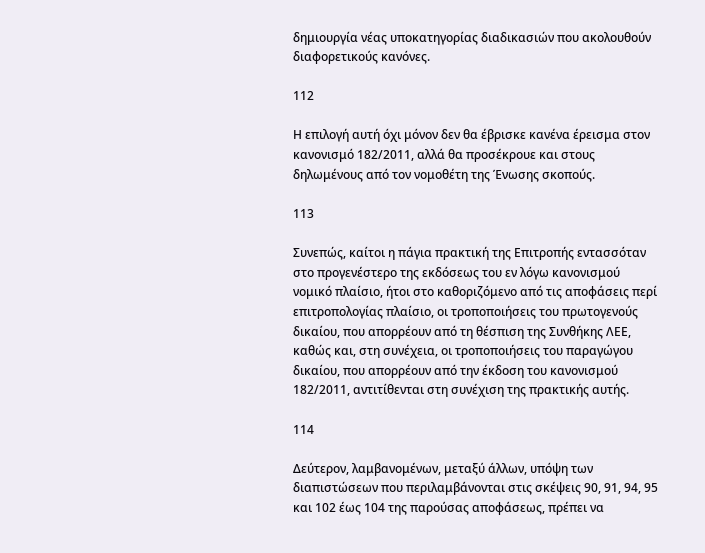δημιουργία νέας υποκατηγορίας διαδικασιών που ακολουθούν διαφορετικούς κανόνες.

112

Η επιλογή αυτή όχι μόνον δεν θα έβρισκε κανένα έρεισμα στον κανονισμό 182/2011, αλλά θα προσέκρουε και στους δηλωμένους από τον νομοθέτη της Ένωσης σκοπούς.

113

Συνεπώς, καίτοι η πάγια πρακτική της Επιτροπής εντασσόταν στο προγενέστερο της εκδόσεως του εν λόγω κανονισμού νομικό πλαίσιο, ήτοι στο καθοριζόμενο από τις αποφάσεις περί επιτροπολογίας πλαίσιο, οι τροποποιήσεις του πρωτογενούς δικαίου, που απορρέουν από τη θέσπιση της Συνθήκης ΛΕΕ, καθώς και, στη συνέχεια, οι τροποποιήσεις του παραγώγου δικαίου, που απορρέουν από την έκδοση του κανονισμού 182/2011, αντιτίθενται στη συνέχιση της πρακτικής αυτής.

114

Δεύτερον, λαμβανομένων, μεταξύ άλλων, υπόψη των διαπιστώσεων που περιλαμβάνονται στις σκέψεις 90, 91, 94, 95 και 102 έως 104 της παρούσας αποφάσεως, πρέπει να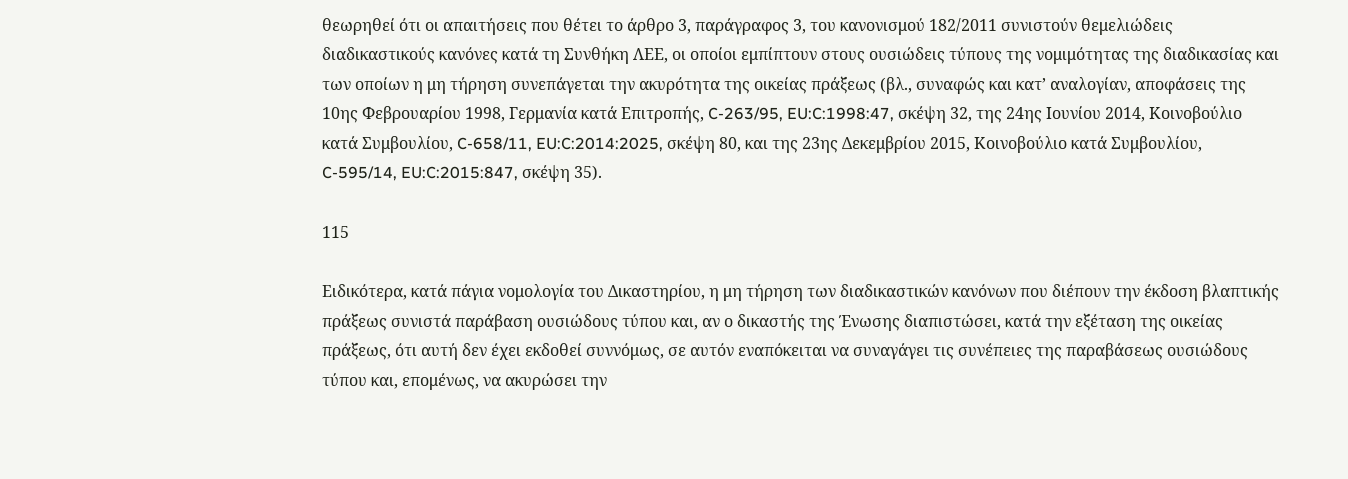θεωρηθεί ότι οι απαιτήσεις που θέτει το άρθρο 3, παράγραφος 3, του κανονισμού 182/2011 συνιστούν θεμελιώδεις διαδικαστικούς κανόνες κατά τη Συνθήκη ΛΕΕ, οι οποίοι εμπίπτουν στους ουσιώδεις τύπους της νομιμότητας της διαδικασίας και των οποίων η μη τήρηση συνεπάγεται την ακυρότητα της οικείας πράξεως (βλ., συναφώς και κατ’ αναλογίαν, αποφάσεις της 10ης Φεβρουαρίου 1998, Γερμανία κατά Επιτροπής, C-263/95, EU:C:1998:47, σκέψη 32, της 24ης Ιουνίου 2014, Κοινοβούλιο κατά Συμβουλίου, C-658/11, EU:C:2014:2025, σκέψη 80, και της 23ης Δεκεμβρίου 2015, Κοινοβούλιο κατά Συμβουλίου, C-595/14, EU:C:2015:847, σκέψη 35).

115

Ειδικότερα, κατά πάγια νομολογία του Δικαστηρίου, η μη τήρηση των διαδικαστικών κανόνων που διέπουν την έκδοση βλαπτικής πράξεως συνιστά παράβαση ουσιώδους τύπου και, αν ο δικαστής της Ένωσης διαπιστώσει, κατά την εξέταση της οικείας πράξεως, ότι αυτή δεν έχει εκδοθεί συννόμως, σε αυτόν εναπόκειται να συναγάγει τις συνέπειες της παραβάσεως ουσιώδους τύπου και, επομένως, να ακυρώσει την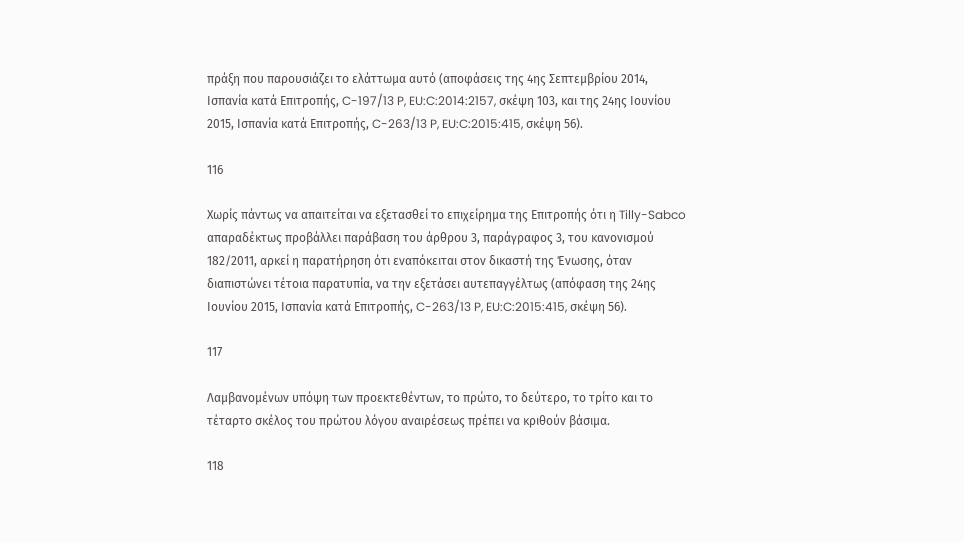πράξη που παρουσιάζει το ελάττωμα αυτό (αποφάσεις της 4ης Σεπτεμβρίου 2014, Ισπανία κατά Επιτροπής, C-197/13 P, EU:C:2014:2157, σκέψη 103, και της 24ης Ιουνίου 2015, Ισπανία κατά Επιτροπής, C-263/13 P, EU:C:2015:415, σκέψη 56).

116

Χωρίς πάντως να απαιτείται να εξετασθεί το επιχείρημα της Επιτροπής ότι η Tilly-Sabco απαραδέκτως προβάλλει παράβαση του άρθρου 3, παράγραφος 3, του κανονισμού 182/2011, αρκεί η παρατήρηση ότι εναπόκειται στον δικαστή της Ένωσης, όταν διαπιστώνει τέτοια παρατυπία, να την εξετάσει αυτεπαγγέλτως (απόφαση της 24ης Ιουνίου 2015, Ισπανία κατά Επιτροπής, C-263/13 P, EU:C:2015:415, σκέψη 56).

117

Λαμβανομένων υπόψη των προεκτεθέντων, το πρώτο, το δεύτερο, το τρίτο και το τέταρτο σκέλος του πρώτου λόγου αναιρέσεως πρέπει να κριθούν βάσιμα.

118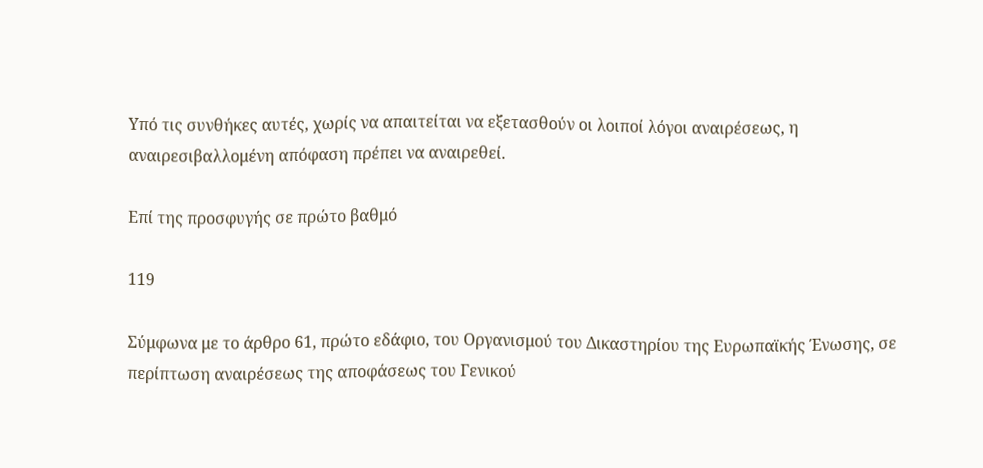Υπό τις συνθήκες αυτές, χωρίς να απαιτείται να εξετασθούν οι λοιποί λόγοι αναιρέσεως, η αναιρεσιβαλλομένη απόφαση πρέπει να αναιρεθεί.

Επί της προσφυγής σε πρώτο βαθμό

119

Σύμφωνα με το άρθρο 61, πρώτο εδάφιο, του Οργανισμού του Δικαστηρίου της Ευρωπαϊκής Ένωσης, σε περίπτωση αναιρέσεως της αποφάσεως του Γενικού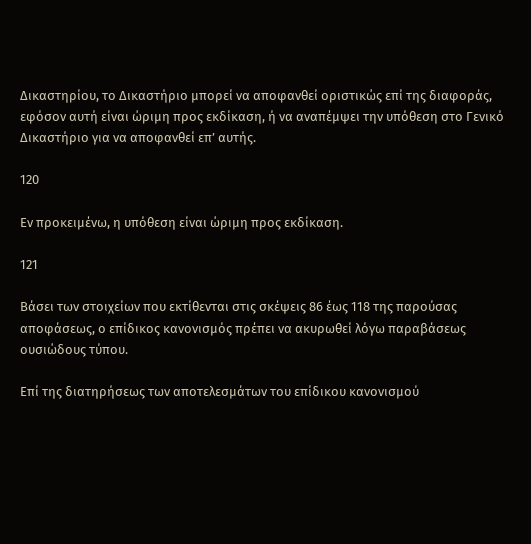Δικαστηρίου, το Δικαστήριο μπορεί να αποφανθεί οριστικώς επί της διαφοράς, εφόσον αυτή είναι ώριμη προς εκδίκαση, ή να αναπέμψει την υπόθεση στο Γενικό Δικαστήριο για να αποφανθεί επ’ αυτής.

120

Εν προκειμένω, η υπόθεση είναι ώριμη προς εκδίκαση.

121

Βάσει των στοιχείων που εκτίθενται στις σκέψεις 86 έως 118 της παρούσας αποφάσεως, ο επίδικος κανονισμός πρέπει να ακυρωθεί λόγω παραβάσεως ουσιώδους τύπου.

Επί της διατηρήσεως των αποτελεσμάτων του επίδικου κανονισμού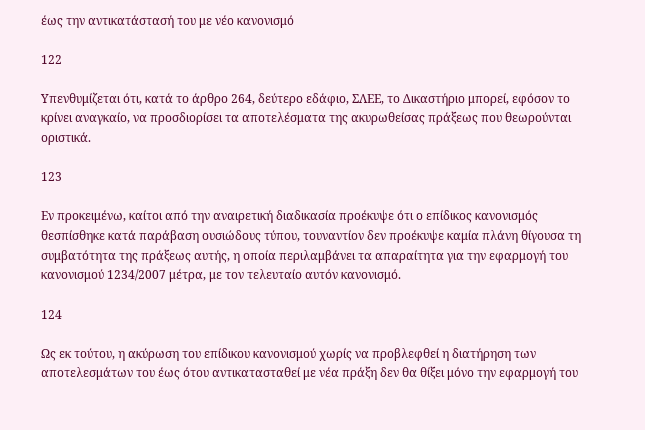έως την αντικατάστασή του με νέο κανονισμό

122

Υπενθυμίζεται ότι, κατά το άρθρο 264, δεύτερο εδάφιο, ΣΛΕΕ, το Δικαστήριο μπορεί, εφόσον το κρίνει αναγκαίο, να προσδιορίσει τα αποτελέσματα της ακυρωθείσας πράξεως που θεωρούνται οριστικά.

123

Εν προκειμένω, καίτοι από την αναιρετική διαδικασία προέκυψε ότι ο επίδικος κανονισμός θεσπίσθηκε κατά παράβαση ουσιώδους τύπου, τουναντίον δεν προέκυψε καμία πλάνη θίγουσα τη συμβατότητα της πράξεως αυτής, η οποία περιλαμβάνει τα απαραίτητα για την εφαρμογή του κανονισμού 1234/2007 μέτρα, με τον τελευταίο αυτόν κανονισμό.

124

Ως εκ τούτου, η ακύρωση του επίδικου κανονισμού χωρίς να προβλεφθεί η διατήρηση των αποτελεσμάτων του έως ότου αντικατασταθεί με νέα πράξη δεν θα θίξει μόνο την εφαρμογή του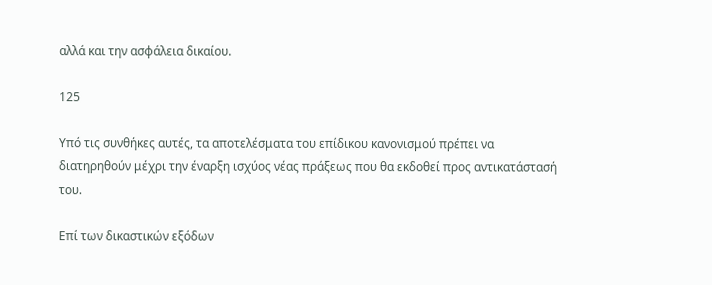αλλά και την ασφάλεια δικαίου.

125

Υπό τις συνθήκες αυτές, τα αποτελέσματα του επίδικου κανονισμού πρέπει να διατηρηθούν μέχρι την έναρξη ισχύος νέας πράξεως που θα εκδοθεί προς αντικατάστασή του.

Επί των δικαστικών εξόδων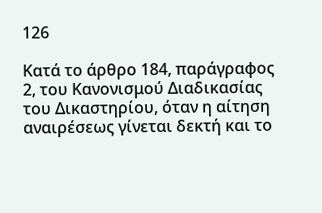126

Κατά το άρθρο 184, παράγραφος 2, του Κανονισμού Διαδικασίας του Δικαστηρίου, όταν η αίτηση αναιρέσεως γίνεται δεκτή και το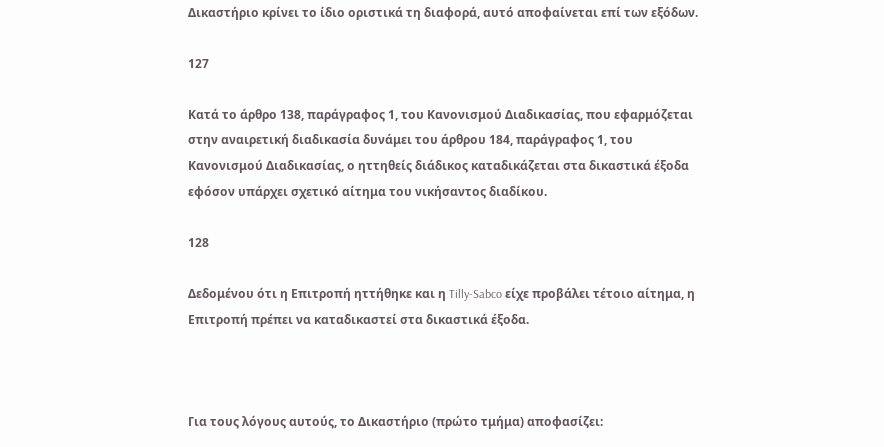Δικαστήριο κρίνει το ίδιο οριστικά τη διαφορά, αυτό αποφαίνεται επί των εξόδων.

127

Κατά το άρθρο 138, παράγραφος 1, του Κανονισμού Διαδικασίας, που εφαρμόζεται στην αναιρετική διαδικασία δυνάμει του άρθρου 184, παράγραφος 1, του Κανονισμού Διαδικασίας, ο ηττηθείς διάδικος καταδικάζεται στα δικαστικά έξοδα εφόσον υπάρχει σχετικό αίτημα του νικήσαντος διαδίκου.

128

Δεδομένου ότι η Επιτροπή ηττήθηκε και η Tilly-Sabco είχε προβάλει τέτοιο αίτημα, η Επιτροπή πρέπει να καταδικαστεί στα δικαστικά έξοδα.



Για τους λόγους αυτούς, το Δικαστήριο (πρώτο τμήμα) αποφασίζει: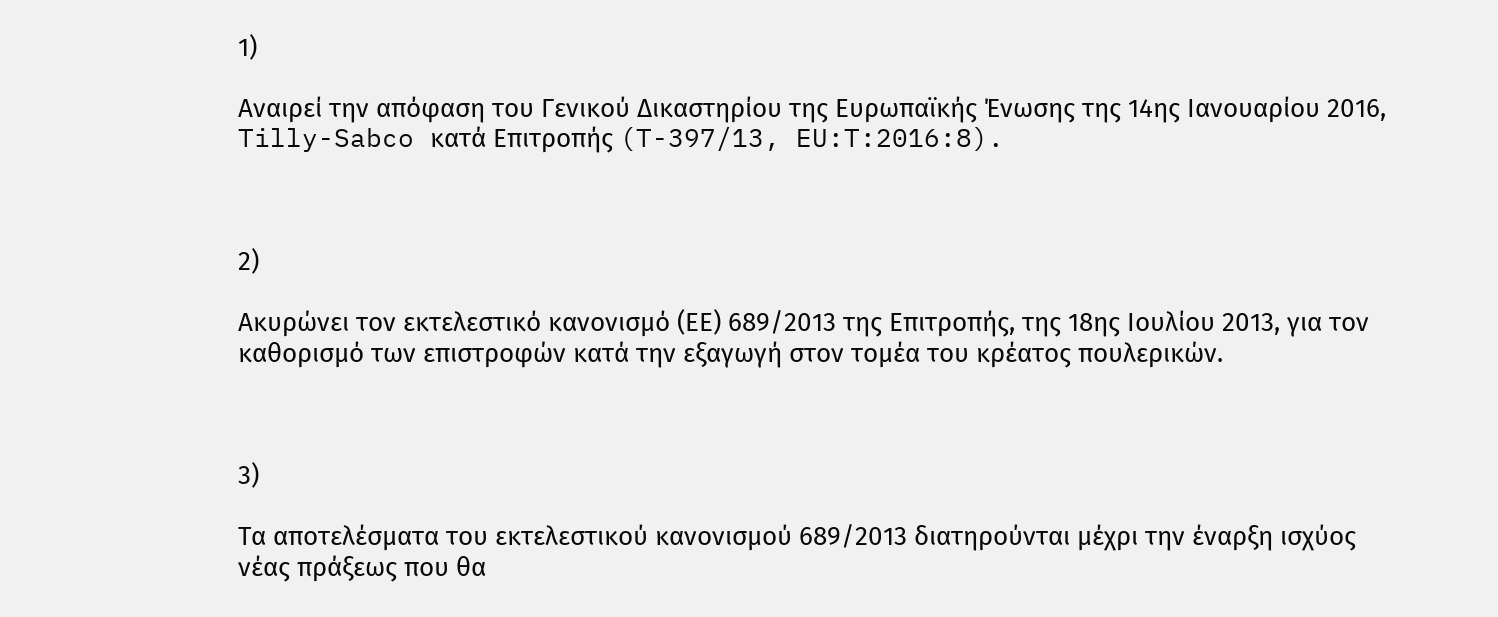1)

Αναιρεί την απόφαση του Γενικού Δικαστηρίου της Ευρωπαϊκής Ένωσης της 14ης Ιανουαρίου 2016, Tilly-Sabco κατά Επιτροπής (T-397/13, EU:T:2016:8).



2)

Ακυρώνει τον εκτελεστικό κανονισμό (ΕΕ) 689/2013 της Επιτροπής, της 18ης Ιουλίου 2013, για τον καθορισμό των επιστροφών κατά την εξαγωγή στον τομέα του κρέατος πουλερικών.



3)

Τα αποτελέσματα του εκτελεστικού κανονισμού 689/2013 διατηρούνται μέχρι την έναρξη ισχύος νέας πράξεως που θα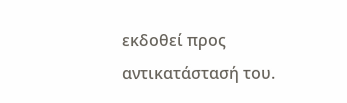εκδοθεί προς αντικατάστασή του.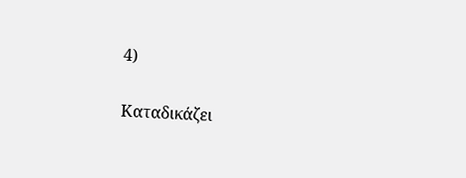4)

Καταδικάζει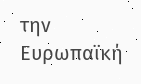την Ευρωπαϊκή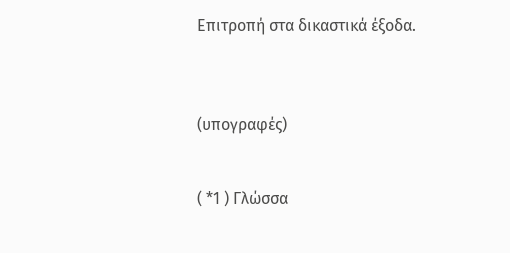Επιτροπή στα δικαστικά έξοδα.



(υπογραφές)


( *1 ) Γλώσσα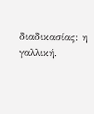διαδικασίας: η γαλλική.